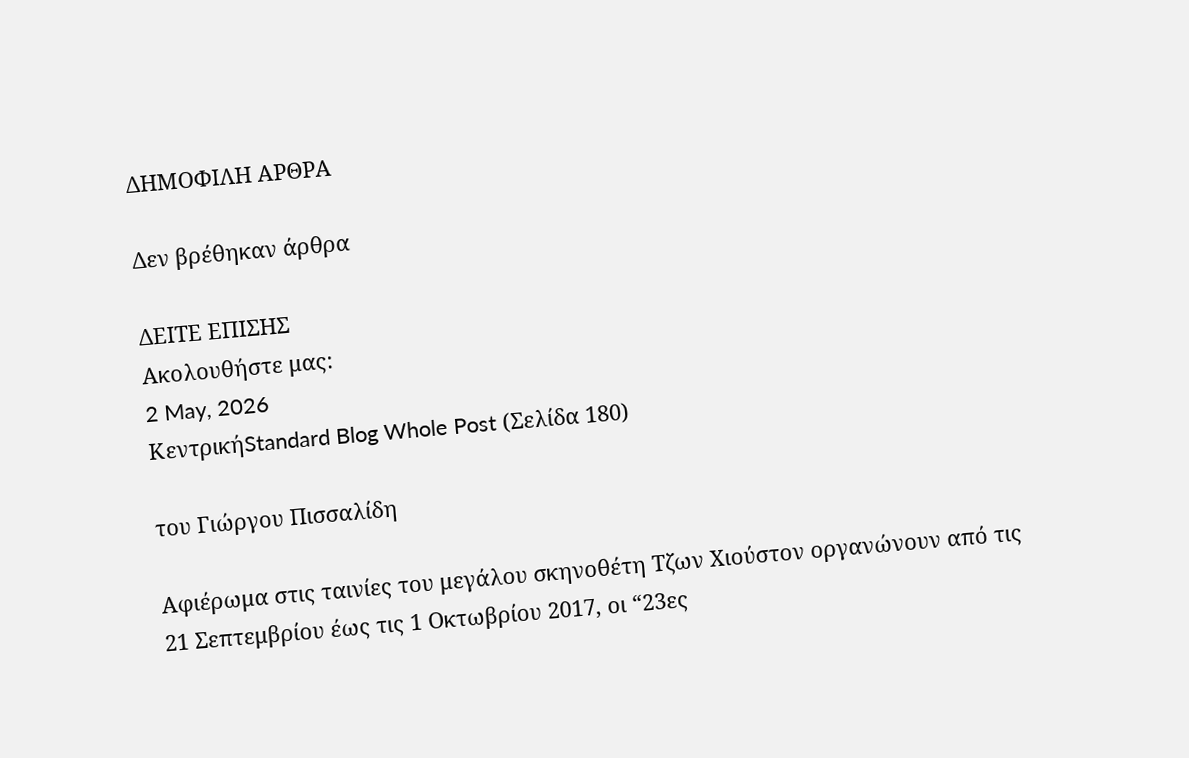ΔΗΜΟΦΙΛΗ ΑΡΘΡΑ

Δεν βρέθηκαν άρθρα

ΔΕΙΤΕ ΕΠΙΣΗΣ
Ακολουθήστε μας:
2 May, 2026
ΚεντρικήStandard Blog Whole Post (Σελίδα 180)

του Γιώργου Πισσαλίδη

Αφιέρωμα στις ταινίες του μεγάλου σκηνοθέτη Τζων Χιούστον οργανώνουν από τις 21 Σεπτεμβρίου έως τις 1 Οκτωβρίου 2017, οι “23ες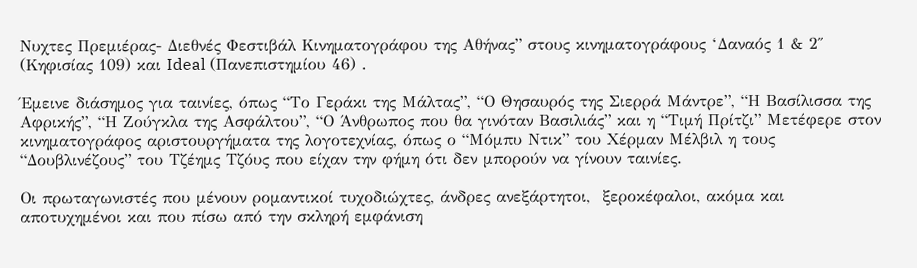Νυχτες Πρεμιέρας- Διεθνές Φεστιβάλ Κινηματογράφου της Αθήνας” στους κινηματογράφους ‘Δαναός 1 & 2″ (Κηφισίας 109) και Ideal (Πανεπιστημίου 46) .

Έμεινε διάσημος για ταινίες, όπως “Το Γεράκι της Μάλτας”, “Ο Θησαυρός της Σιερρά Μάντρε”, “Η Βασίλισσα της Αφρικής”, “Η Ζούγκλα της Ασφάλτου”, “Ο Άνθρωπος που θα γινόταν Βασιλιάς” και η “Τιμή Πρίτζι” Μετέφερε στον κινηματογράφος αριστουργήματα της λογοτεχνίας, όπως ο “Μόμπυ Ντικ” του Χέρμαν Μέλβιλ η τους “Δουβλινέζους” του Τζέημς Τζόυς που είχαν την φήμη ότι δεν μπορούν να γίνουν ταινίες.

Οι πρωταγωνιστές που μένουν ρομαντικοί τυχοδιώχτες, άνδρες ανεξάρτητοι,  ξεροκέφαλοι, ακόμα και αποτυχημένοι και που πίσω από την σκληρή εμφάνιση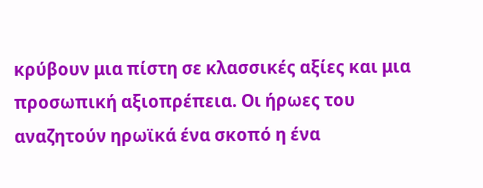κρύβουν μια πίστη σε κλασσικές αξίες και μια προσωπική αξιοπρέπεια. Οι ήρωες του αναζητούν ηρωϊκά ένα σκοπό η ένα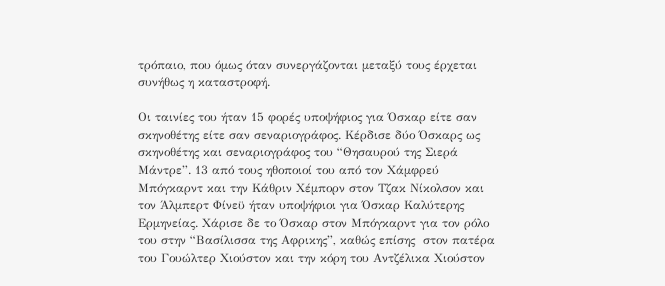τρόπαιο, που όμως όταν συνεργάζονται μεταξύ τους έρχεται συνήθως η καταστροφή.

Οι ταινίες του ήταν 15 φορές υποψήφιος για Όσκαρ είτε σαν σκηνοθέτης είτε σαν σεναριογράφος. Κέρδισε δύο Όσκαρς ως σκηνοθέτης και σεναριογράφος του “Θησαυρού της Σιερά Μάντρε”. 13 από τους ηθοποιοί του από τον Χάμφρεύ Μπόγκαρντ και την Κάθριν Χέμπορν στον Τζακ Νίκολσον και τον Άλμπερτ Φίνεϋ ήταν υποψήφιοι για Όσκαρ Καλύτερης Ερμηνείας. Χάρισε δε το Όσκαρ στον Μπόγκαρντ για τον ρόλο του στην “Βασίλισσα της Αφρικης”, καθώς επίσης  στον πατέρα του Γουώλτερ Χιούστον και την κόρη του Αντζέλικα Χιούστον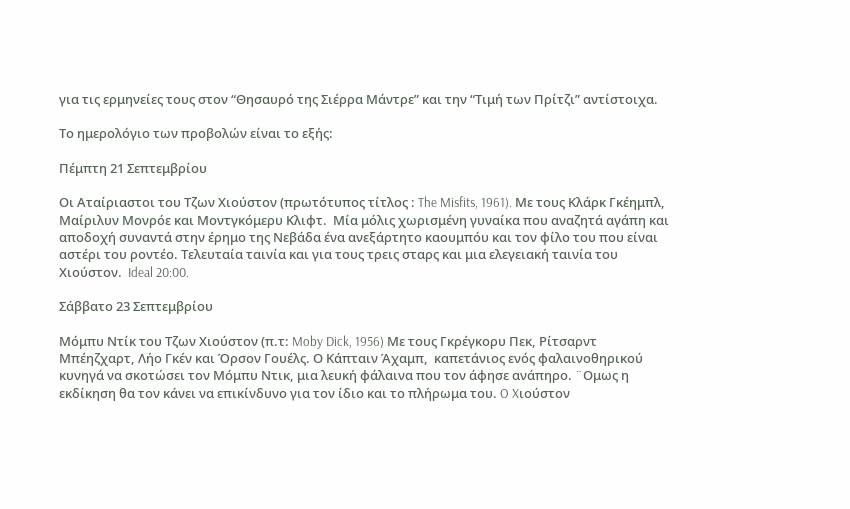για τις ερμηνείες τους στον “Θησαυρό της Σιέρρα Μάντρε” και την “Τιμή των Πρίτζι” αντίστοιχα.

Το ημερολόγιο των προβολών είναι το εξής:

Πέμπτη 21 Σεπτεμβρίου

Οι Αταίριαστοι του Τζων Χιούστον (πρωτότυπος τίτλος : The Misfits, 1961). Με τους Κλάρκ Γκέημπλ, Μαίριλυν Μονρόε και Μοντγκόμερυ Κλιφτ.  Mία μόλις χωρισμένη γυναίκα που αναζητά αγάπη και αποδοχή συναντά στην έρημο της Νεβάδα ένα ανεξάρτητο καουμπόυ και τον φίλο του που είναι αστέρι του ροντέο. Τελευταία ταινία και για τους τρεις σταρς και μια ελεγειακή ταινία του Χιούστον.  Ideal 20:00.

Σάββατο 23 Σεπτεμβρίου

Μόμπυ Ντίκ του Τζων Χιούστον (π.τ: Moby Dick, 1956) Mε τους Γκρέγκορυ Πεκ, Ρίτσαρντ Μπέηζχαρτ, Λήο Γκέν και Όρσον Γουέλς. Ο Κάπταιν Άχαμπ,  καπετάνιος ενός φαλαινοθηρικού κυνηγά να σκοτώσει τον Μόμπυ Ντικ, μια λευκή φάλαινα που τον άφησε ανάπηρο. ¨Ομως η εκδίκηση θα τον κάνει να επικίνδυνο για τον ίδιο και το πλήρωμα του. O Xιούστον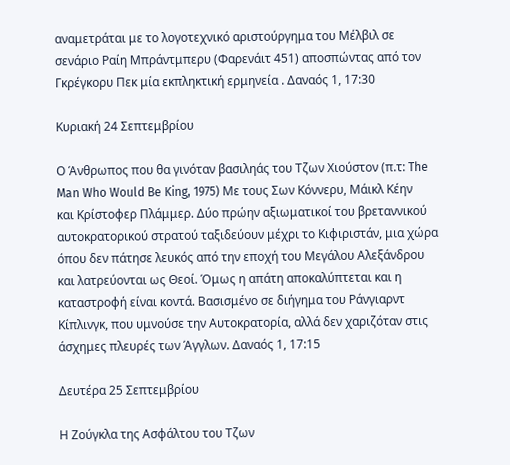αναμετράται με το λογοτεχνικό αριστούργημα του Μέλβιλ σε σενάριο Ραίη Μπράντμπερυ (Φαρενάιτ 451) αποσπώντας από τον Γκρέγκορυ Πεκ μία εκπληκτική ερμηνεία . Δαναός 1, 17:30

Κυριακή 24 Σεπτεμβρίου

Ο Άνθρωπος που θα γινόταν βασιληάς του Τζων Χιούστον (π.τ: The Man Who Would Be King, 1975) Με τους Σων Κόννερυ, Μάικλ Κέην και Κρίστοφερ Πλάμμερ. Δύο πρώην αξιωματικοί του βρεταννικού αυτοκρατορικού στρατού ταξιδεύουν μέχρι το Κιφιριστάν, μια χώρα όπου δεν πάτησε λευκός από την εποχή του Μεγάλου Αλεξάνδρου και λατρεύονται ως Θεοί. Όμως η απάτη αποκαλύπτεται και η καταστροφή είναι κοντά. Βασισμένο σε διήγημα του Ράνγιαρντ Κίπλινγκ, που υμνούσε την Αυτοκρατορία, αλλά δεν χαριζόταν στις άσχημες πλευρές των Άγγλων. Δαναός 1, 17:15

Δευτέρα 25 Σεπτεμβρίου

Η Ζούγκλα της Ασφάλτου του Τζων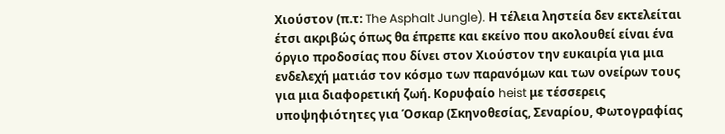Χιούστον (π.τ: The Asphalt Jungle). Η τέλεια ληστεία δεν εκτελείται έτσι ακριβώς όπως θα έπρεπε και εκείνο που ακολουθεί είναι ένα όργιο προδοσίας που δίνει στον Χιούστον την ευκαιρία για μια ενδελεχή ματιάσ τον κόσμο των παρανόμων και των ονείρων τους για μια διαφορετική ζωή. Κορυφαίο heist με τέσσερεις υποψηφιότητες για Όσκαρ (Σκηνοθεσίας, Σεναρίου, Φωτογραφίας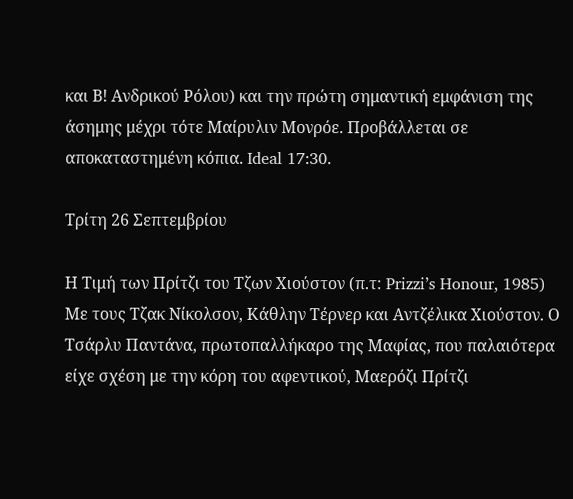και Β! Ανδρικού Ρόλου) και την πρώτη σημαντική εμφάνιση της άσημης μέχρι τότε Μαίρυλιν Μονρόε. Προβάλλεται σε αποκαταστημένη κόπια. Ideal 17:30.

Τρίτη 26 Σεπτεμβρίου

Η Τιμή των Πρίτζι του Τζων Χιούστον (π.τ: Prizzi’s Honour, 1985)  Με τους Τζακ Νίκολσον, Κάθλην Τέρνερ και Αντζέλικα Χιούστον. Ο Τσάρλυ Παντάνα, πρωτοπαλλήκαρο της Μαφίας, που παλαιότερα είχε σχέση με την κόρη του αφεντικού, Μαερόζι Πρίτζι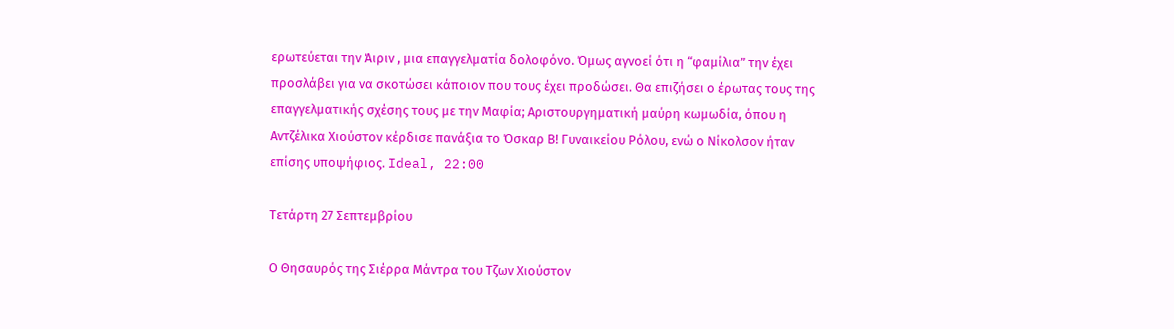ερωτεύεται την Άιριν , μια επαγγελματία δολοφόνο. Όμως αγνοεί ότι η “φαμίλια” την έχει προσλάβει για να σκοτώσει κάποιον που τους έχει προδώσει. Θα επιζήσει ο έρωτας τους της επαγγελματικής σχέσης τους με την Μαφία; Αριστουργηματική μαύρη κωμωδία, όπου η Αντζέλικα Χιούστον κέρδισε πανάξια το Όσκαρ Β! Γυναικείου Ρόλου, ενώ ο Νίκολσον ήταν επίσης υποψήφιος. Ideal, 22:00

Tετάρτη 27 Σεπτεμβρίου

Ο Θησαυρός της Σιέρρα Μάντρα του Τζων Χιούστον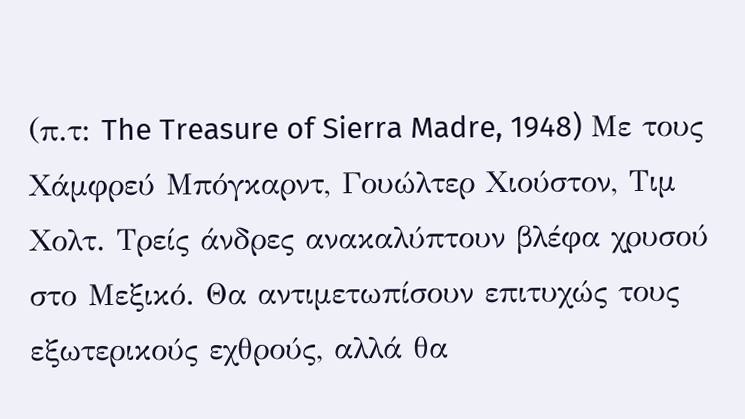(π.τ: The Treasure of Sierra Madre, 1948) Mε τους Χάμφρεύ Μπόγκαρντ, Γουώλτερ Χιούστον, Τιμ Χολτ. Τρείς άνδρες ανακαλύπτουν βλέφα χρυσού στο Μεξικό. Θα αντιμετωπίσουν επιτυχώς τους εξωτερικούς εχθρούς, αλλά θα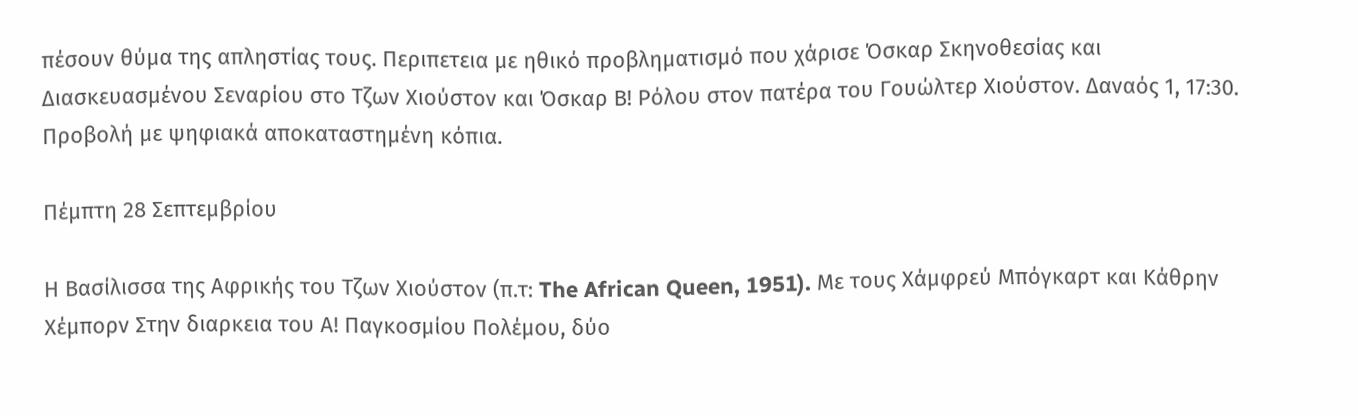πέσουν θύμα της απληστίας τους. Περιπετεια με ηθικό προβληματισμό που χάρισε Όσκαρ Σκηνοθεσίας και Διασκευασμένου Σεναρίου στο Τζων Χιούστον και Όσκαρ Β! Ρόλου στον πατέρα του Γουώλτερ Χιούστον. Δαναός 1, 17:30. Προβολή με ψηφιακά αποκαταστημένη κόπια.

Πέμπτη 28 Σεπτεμβρίου

Η Βασίλισσα της Αφρικής του Τζων Χιούστον (π.τ: The African Queen, 1951). Με τους Χάμφρεύ Μπόγκαρτ και Κάθρην Χέμπορν Στην διαρκεια του Α! Παγκοσμίου Πολέμου, δύο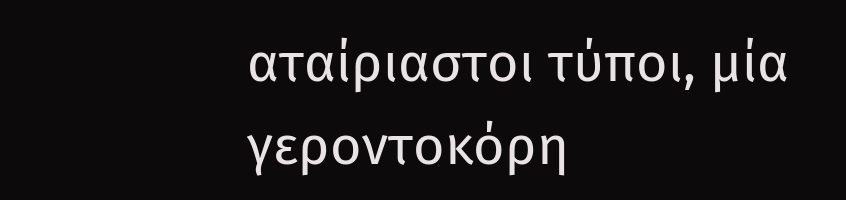αταίριαστοι τύποι, μία γεροντοκόρη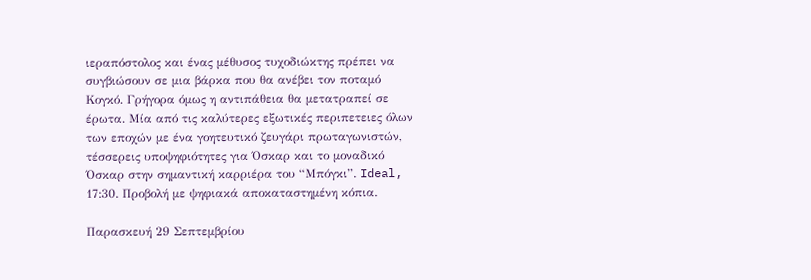ιεραπόστολος και ένας μέθυσος τυχοδιώκτης πρέπει να συγβιώσουν σε μια βάρκα που θα ανέβει τον ποταμό Κογκό. Γρήγορα όμως η αντιπάθεια θα μετατραπεί σε έρωτα. Μία από τις καλύτερες εξωτικές περιπετειες όλων των εποχών με ένα γοητευτικό ζευγάρι πρωταγωνιστών, τέσσερεις υποψηφιότητες για Όσκαρ και το μοναδικό Όσκαρ στην σημαντική καρριέρα του “Μπόγκι”. Ideal, 17:30. Προβολή με ψηφιακά αποκαταστημένη κόπια.

Παρασκευή 29 Σεπτεμβρίου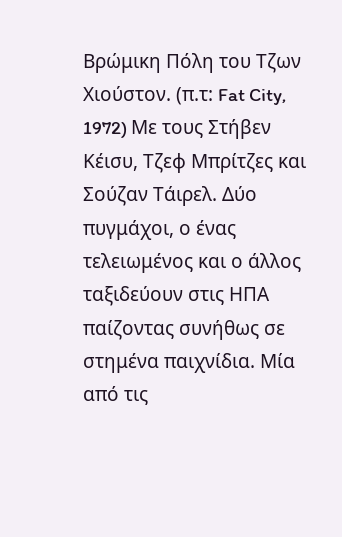Βρώμικη Πόλη του Τζων Χιούστον. (π.τ: Fat City, 1972) Mε τους Στήβεν Κέισυ, Τζεφ Μπρίτζες και Σούζαν Τάιρελ. Δύο πυγμάχοι, ο ένας τελειωμένος και ο άλλος ταξιδεύουν στις ΗΠΑ παίζοντας συνήθως σε στημένα παιχνίδια. Μία από τις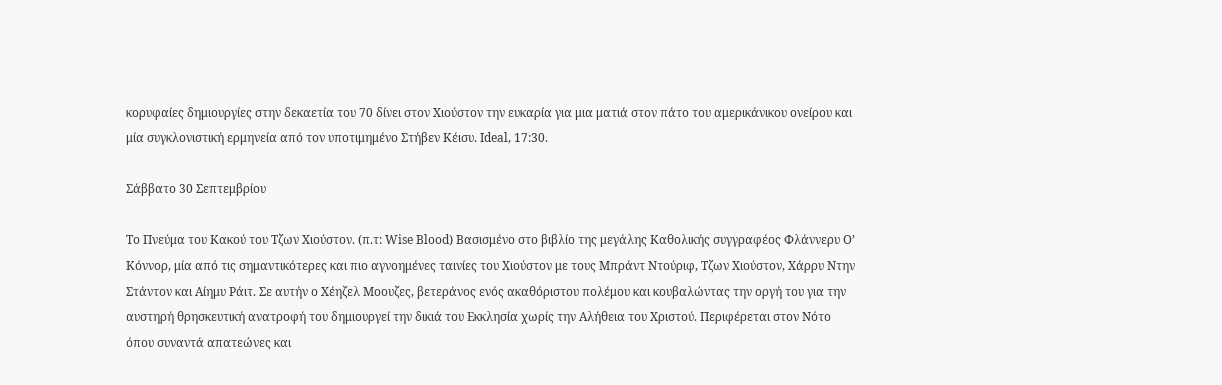κορυφαίες δημιουργίες στην δεκαετία του 70 δίνει στον Χιούστον την ευκαρία για μια ματιά στον πάτο του αμερικάνικου ονείρου και μία συγκλονιστική ερμηνεία από τον υποτιμημένο Στήβεν Κέισυ. Ideal, 17:30.

Σάββατο 30 Σεπτεμβρίου

Το Πνεύμα του Κακού του Τζων Χιούστον. (π.τ: Wise Blood) Βασισμένο στο βιβλίο της μεγάλης Καθολικής συγγραφέος Φλάννερυ Ο’ Κόννορ, μία από τις σημαντικότερες και πιο αγνοημένες ταινίες του Χιούστον με τους Μπράντ Ντούριφ, Τζων Χιούστον, Χάρρυ Ντην Στάντον και Αίημυ Ράιτ. Σε αυτήν ο Χέηζελ Μοουζες, βετεράνος ενός ακαθόριστου πολέμου και κουβαλώντας την οργή του για την αυστηρή θρησκευτική ανατροφή του δημιουργεί την δικιά του Εκκλησία χωρίς την Αλήθεια του Χριστού. Περιφέρεται στον Νότο όπου συναντά απατεώνες και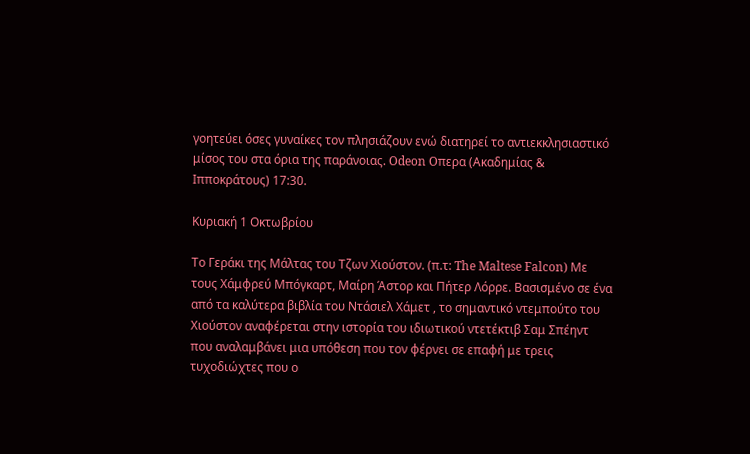γοητεύει όσες γυναίκες τον πλησιάζουν ενώ διατηρεί το αντιεκκλησιαστικό μίσος του στα όρια της παράνοιας. Odeon Oπερα (Ακαδημίας & Ιπποκράτους) 17:30.

Κυριακή 1 Οκτωβρίου

Το Γεράκι της Μάλτας του Τζων Χιούστον. (π.τ: The Maltese Falcon) Με τους Χάμφρεύ Μπόγκαρτ, Μαίρη Άστορ και Πήτερ Λόρρε. Βασισμένο σε ένα από τα καλύτερα βιβλία του Ντάσιελ Χάμετ , το σημαντικό ντεμπούτο του Χιούστον αναφέρεται στην ιστορία του ιδιωτικού ντετέκτιβ Σαμ Σπέηντ που αναλαμβάνει μια υπόθεση που τον φέρνει σε επαφή με τρεις τυχοδιώχτες που ο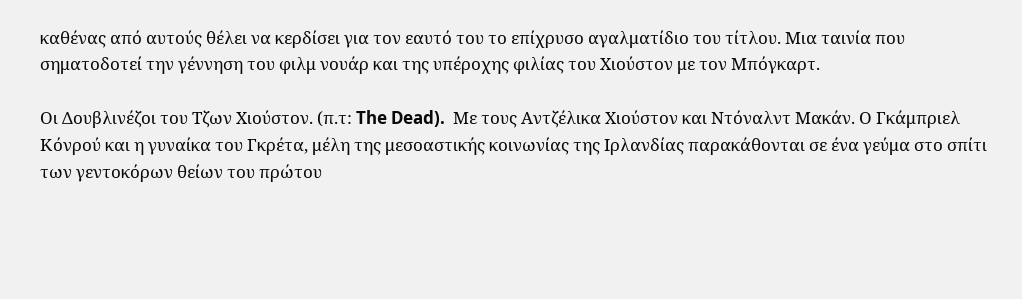καθένας από αυτούς θέλει να κερδίσει για τον εαυτό του το επίχρυσο αγαλματίδιο του τίτλου. Μια ταινία που σηματοδοτεί την γέννηση του φιλμ νουάρ και της υπέροχης φιλίας του Χιούστον με τον Μπόγκαρτ.

Οι Δουβλινέζοι του Τζων Χιούστον. (π.τ: The Dead).  Με τους Αντζέλικα Χιούστον και Ντόναλντ Μακάν. Ο Γκάμπριελ Κόνρού και η γυναίκα του Γκρέτα, μέλη της μεσοαστικής κοινωνίας της Ιρλανδίας παρακάθονται σε ένα γεύμα στο σπίτι των γεντοκόρων θείων του πρώτου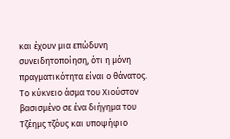και έχουν μια επώδυνη συνειδητοποίηση, ότι η μόνη πραγματικότητα είναι ο θάνατος. Το κύκνειο άσμα του Χιούστον βασισμένο σε ένα διήγημα του Τζέημς τζόυς και υποψήφιο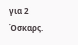για 2 Όσκαρς.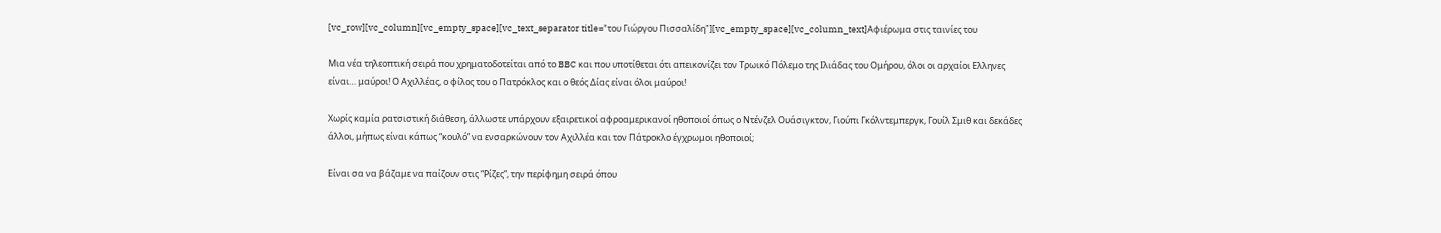[vc_row][vc_column][vc_empty_space][vc_text_separator title="του Γιώργου Πισσαλίδη"][vc_empty_space][vc_column_text]Αφιέρωμα στις ταινίες του

Μια νέα τηλεοπτική σειρά που χρηματοδοτείται από το BBC και που υποτίθεται ότι απεικονίζει τον Τρωικό Πόλεμο της Ιλιάδας του Ομήρου, όλοι οι αρχαίοι Ελληνες είναι… μαύροι! Ο Αχιλλέας, ο φίλος του ο Πατρόκλος και ο θεός Δίας είναι όλοι μαύροι!

Χωρίς καμία ρατσιστική διάθεση, άλλωστε υπάρχουν εξαιρετικοί αφροαμερικανοί ηθοποιοί όπως ο Ντένζελ Ουάσιγκτον, Γιούπι Γκόλντεμπεργκ, Γουίλ Σμιθ και δεκάδες άλλοι, μήπως είναι κάπως “κουλό” να ενσαρκώνουν τον Αχιλλέα και τον Πάτροκλο έγχρωμοι ηθοποιοί;

Είναι σα να βάζαμε να παίζουν στις “Ρίζες”, την περίφημη σειρά όπου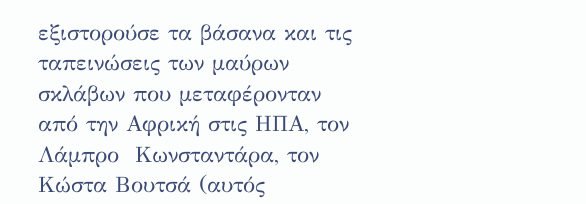εξιστορούσε τα βάσανα και τις ταπεινώσεις των μαύρων σκλάβων που μεταφέρονταν από την Αφρική στις ΗΠΑ, τον Λάμπρο  Κωνσταντάρα, τον Κώστα Βουτσά (αυτός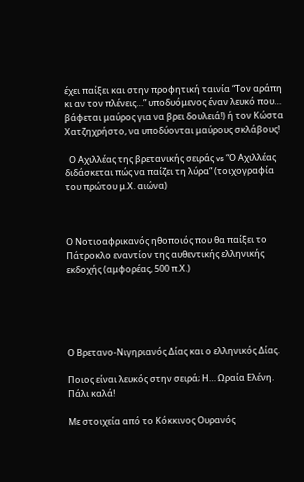έχει παίξει και στην προφητική ταινία “Τον αράπη κι αν τον πλένεις…” υποδυόμενος έναν λευκό που… βάφεται μαύρος για να βρει δουλειά!) ή τον Κώστα Χατζηχρήστο, να υποδύονται μαύρους σκλάβους!

  Ο Αχιλλέας της βρετανικής σειράς vs “Ο Αχιλλέας διδάσκεται πώς να παίζει τη λύρα” (τοιχογραφία του πρώτου μ.Χ. αιώνα)



Ο Νοτιοαφρικανός ηθοποιός που θα παίξει το Πάτροκλο εναντίον της αυθεντικής ελληνικής εκδοχής (αμφορέας, 500 π.Χ.)





Ο Βρετανο-Νιγηριανός Δίας και ο ελληνικός Δίας.

Ποιος είναι λευκός στην σειρά; Η… Ωραία Ελένη. Πάλι καλά!

Με στοιχεία από το Κόκκινος Ουρανός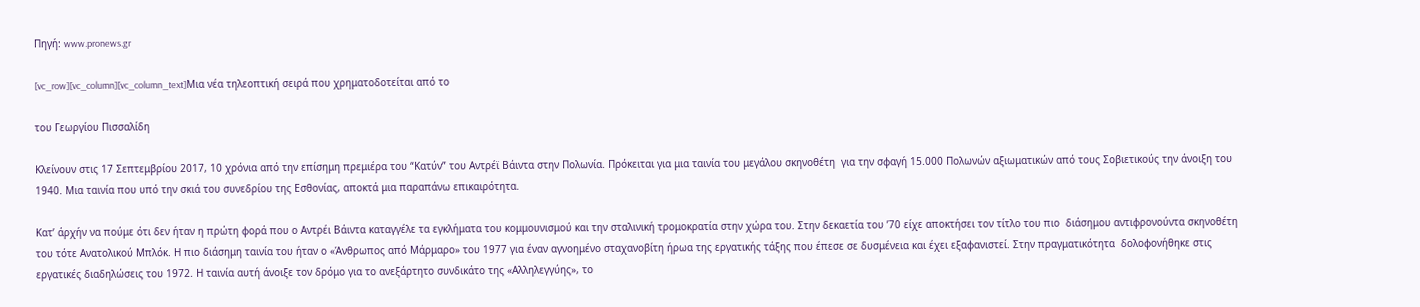Πηγή: www.pronews.gr

[vc_row][vc_column][vc_column_text]Μια νέα τηλεοπτική σειρά που χρηματοδοτείται από το

του Γεωργίου Πισσαλίδη

Kλείνουν στις 17 Σεπτεμβρίου 2017, 10 χρόνια από την επίσημη πρεμιέρα του “Κατύν” του Αντρέϊ Βάιντα στην Πολωνία. Πρόκειται για μια ταινία του μεγάλου σκηνοθέτη  για την σφαγή 15.000 Πολωνών αξιωματικών από τους Σοβιετικούς την άνοιξη του 1940. Μια ταινία που υπό την σκιά του συνεδρίου της Εσθονίας, αποκτά μια παραπάνω επικαιρότητα.

Κατ’ άρχήν να πούμε ότι δεν ήταν η πρώτη φορά που ο Αντρέι Βάιντα καταγγέλε τα εγκλήματα του κομμουνισμού και την σταλινική τρομοκρατία στην χώρα του. Στην δεκαετία του ’70 είχε αποκτήσει τον τίτλο του πιο  διάσημου αντιφρονούντα σκηνοθέτη του τότε Ανατολικού Μπλόκ. Η πιο διάσημη ταινία του ήταν ο «Άνθρωπος από Μάρμαρο» του 1977 για έναν αγνοημένο σταχανοβίτη ήρωα της εργατικής τάξης που έπεσε σε δυσμένεια και έχει εξαφανιστεί. Στην πραγματικότητα  δολοφονήθηκε στις εργατικές διαδηλώσεις του 1972. Η ταινία αυτή άνοιξε τον δρόμο για το ανεξάρτητο συνδικάτο της «Αλληλεγγύης», το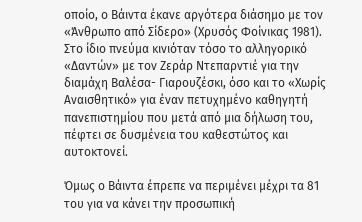οποίο, ο Βάιντα έκανε αργότερα διάσημο με τον «Άνθρωπο από Σίδερο» (Χρυσός Φοίνικας 1981). Στο ίδιο πνεύμα κινιόταν τόσο το αλληγορικό «Δαντών» με τον Ζεράρ Ντεπαρντιέ για την διαμάχη Βαλέσα- Γιαρουζέσκι, όσο και το «Χωρίς Αναισθητικό» για έναν πετυχημένο καθηγητή πανεπιστημίου που μετά από μια δήλωση του, πέφτει σε δυσμένεια του καθεστώτος και αυτοκτονεί.

Όμως ο Βάιντα έπρεπε να περιμένει μέχρι τα 81 του για να κάνει την προσωπική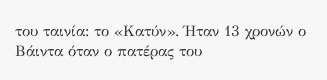του ταινία: το «Κατύν». Ήταν 13 χρονών ο Βάιντα όταν ο πατέρας του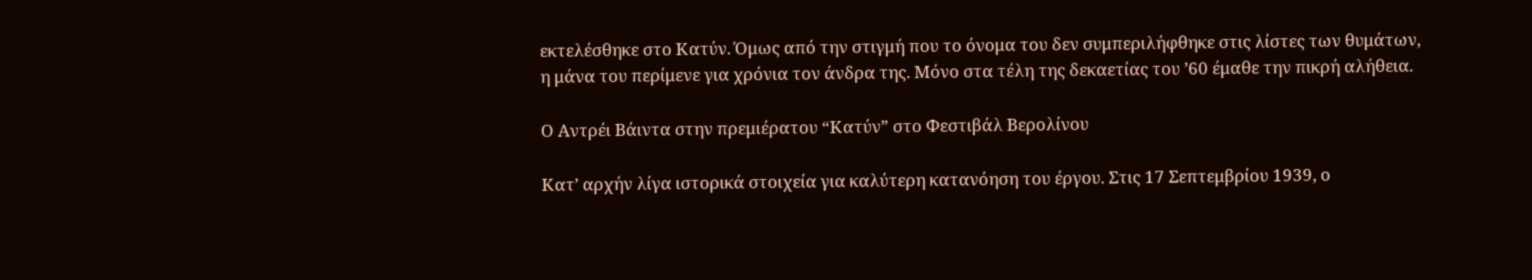εκτελέσθηκε στο Κατύν. Όμως από την στιγμή που το όνομα του δεν συμπεριλήφθηκε στις λίστες των θυμάτων, η μάνα του περίμενε για χρόνια τον άνδρα της. Μόνο στα τέλη της δεκαετίας του ’60 έμαθε την πικρή αλήθεια.

Ο Αντρέι Βάιντα στην πρεμιέρατου “Κατύν” στο Φεστιβάλ Βερολίνου

Κατ’ αρχήν λίγα ιστορικά στοιχεία για καλύτερη κατανόηση του έργου. Στις 17 Σεπτεμβρίου 1939, ο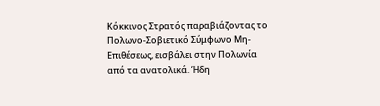Κόκκινος Στρατός παραβιάζοντας το Πολωνο-Σοβιετικό Σύμφωνο Μη-Επιθέσεως, εισβάλει στην Πολωνία από τα ανατολικά. Ήδη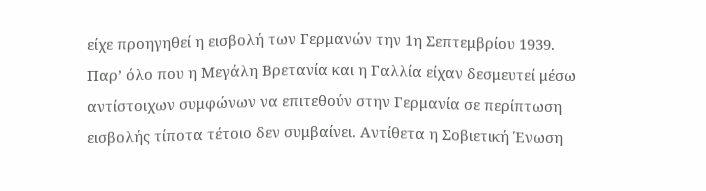είχε προηγηθεί η εισβολή των Γερμανών την 1η Σεπτεμβρίου 1939. Παρ’ όλο που η Μεγάλη Βρετανία και η Γαλλία είχαν δεσμευτεί μέσω αντίστοιχων συμφώνων να επιτεθούν στην Γερμανία σε περίπτωση εισβολής τίποτα τέτοιο δεν συμβαίνει. Αντίθετα η Σοβιετική Ένωση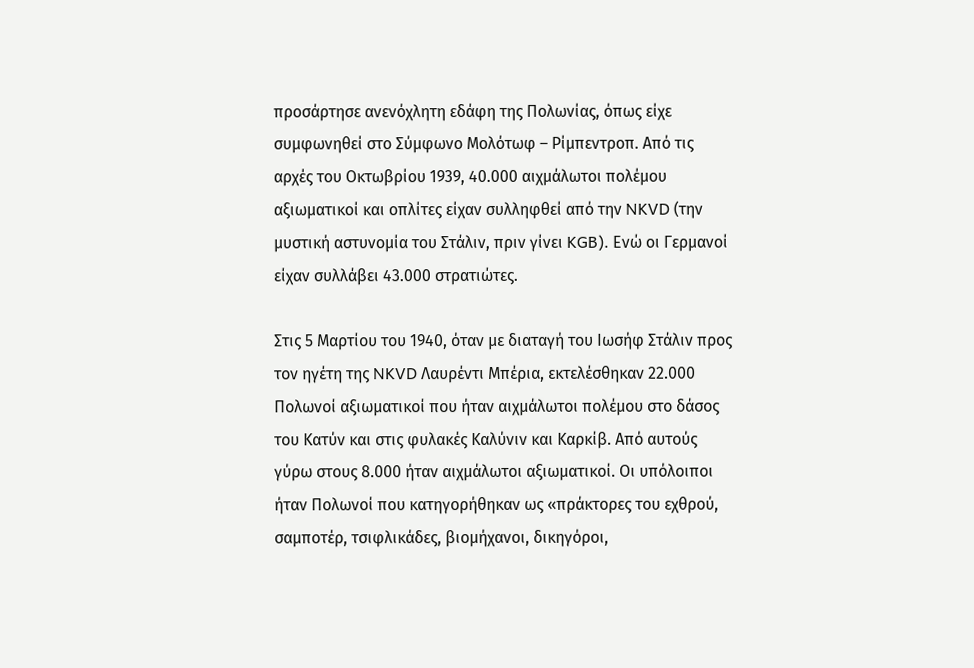προσάρτησε ανενόχλητη εδάφη της Πολωνίας, όπως είχε συμφωνηθεί στο Σύμφωνο Μολότωφ – Ρίμπεντροπ. Από τις αρχές του Οκτωβρίου 1939, 40.000 αιχμάλωτοι πολέμου αξιωματικοί και οπλίτες είχαν συλληφθεί από την NKVD (την μυστική αστυνομία του Στάλιν, πριν γίνει KGB). Ενώ οι Γερμανοί είχαν συλλάβει 43.000 στρατιώτες.

Στις 5 Μαρτίου του 1940, όταν με διαταγή του Ιωσήφ Στάλιν προς τον ηγέτη της NKVD Λαυρέντι Μπέρια, εκτελέσθηκαν 22.000 Πολωνοί αξιωματικοί που ήταν αιχμάλωτοι πολέμου στο δάσος του Κατύν και στις φυλακές Καλύνιν και Καρκίβ. Από αυτούς γύρω στους 8.000 ήταν αιχμάλωτοι αξιωματικοί. Οι υπόλοιποι ήταν Πολωνοί που κατηγορήθηκαν ως «πράκτορες του εχθρού, σαμποτέρ, τσιφλικάδες, βιομήχανοι, δικηγόροι,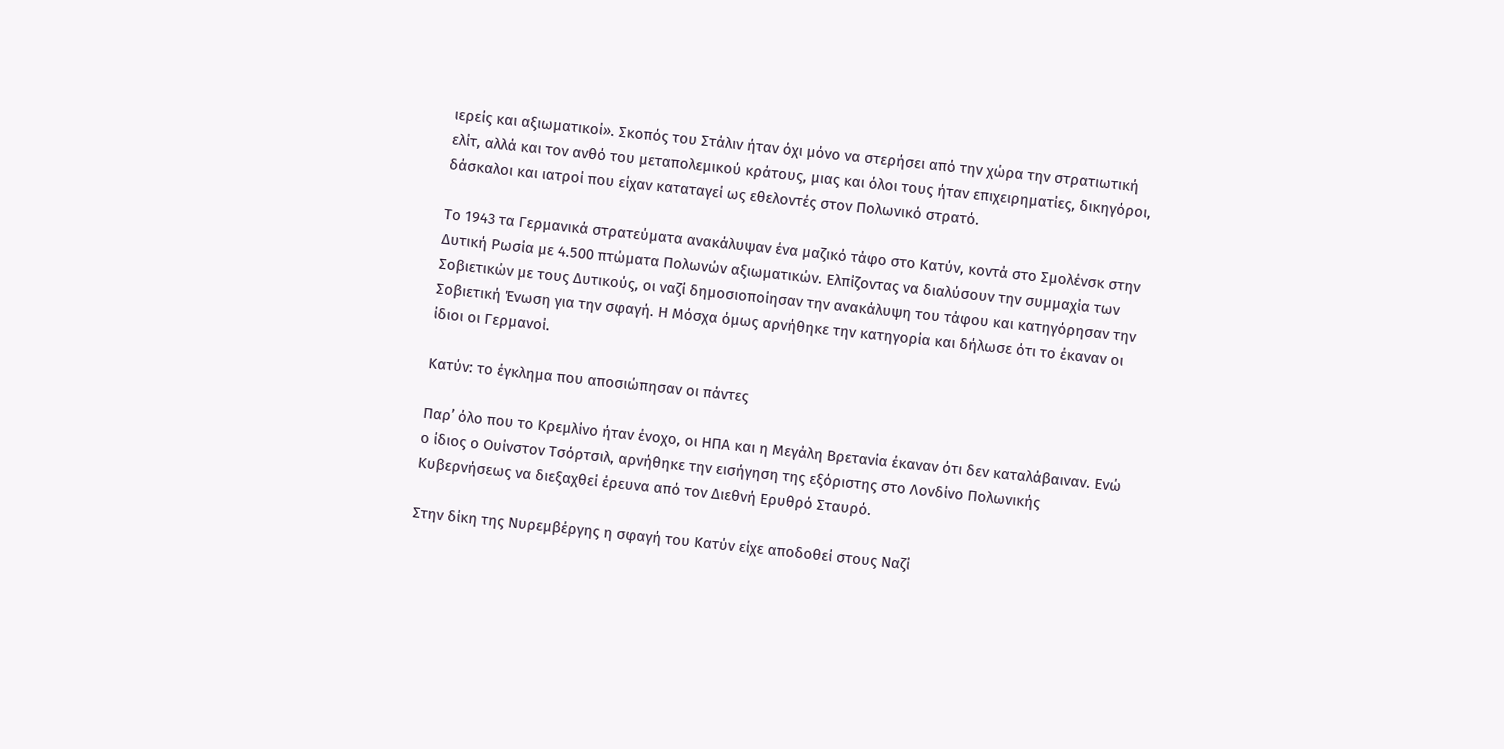ιερείς και αξιωματικοί». Σκοπός του Στάλιν ήταν όχι μόνο να στερήσει από την χώρα την στρατιωτική ελίτ, αλλά και τον ανθό του μεταπολεμικού κράτους, μιας και όλοι τους ήταν επιχειρηματίες, δικηγόροι, δάσκαλοι και ιατροί που είχαν καταταγεί ως εθελοντές στον Πολωνικό στρατό.

Το 1943 τα Γερμανικά στρατεύματα ανακάλυψαν ένα μαζικό τάφο στο Κατύν, κοντά στο Σμολένσκ στην Δυτική Ρωσία με 4.500 πτώματα Πολωνών αξιωματικών. Ελπίζοντας να διαλύσουν την συμμαχία των Σοβιετικών με τους Δυτικούς, οι ναζί δημοσιοποίησαν την ανακάλυψη του τάφου και κατηγόρησαν την Σοβιετική Ένωση για την σφαγή. Η Μόσχα όμως αρνήθηκε την κατηγορία και δήλωσε ότι το έκαναν οι ίδιοι οι Γερμανοί.

Κατύν: το έγκλημα που αποσιώπησαν οι πάντες

Παρ’ όλο που το Κρεμλίνο ήταν ένοχο, οι ΗΠΑ και η Μεγάλη Βρετανία έκαναν ότι δεν καταλάβαιναν. Ενώ ο ίδιος ο Ουίνστον Τσόρτσιλ, αρνήθηκε την εισήγηση της εξόριστης στο Λονδίνο Πολωνικής Κυβερνήσεως να διεξαχθεί έρευνα από τον Διεθνή Ερυθρό Σταυρό.

Στην δίκη της Νυρεμβέργης η σφαγή του Κατύν είχε αποδοθεί στους Ναζί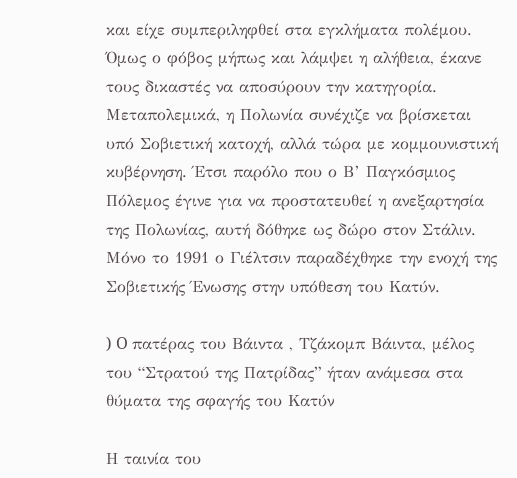και είχε συμπεριληφθεί στα εγκλήματα πολέμου. Όμως ο φόβος μήπως και λάμψει η αλήθεια, έκανε τους δικαστές να αποσύρουν την κατηγορία. Μεταπολεμικά, η Πολωνία συνέχιζε να βρίσκεται υπό Σοβιετική κατοχή, αλλά τώρα με κομμουνιστική κυβέρνηση. Έτσι παρόλο που ο Β’ Παγκόσμιος Πόλεμος έγινε για να προστατευθεί η ανεξαρτησία της Πολωνίας, αυτή δόθηκε ως δώρο στον Στάλιν. Μόνο το 1991 ο Γιέλτσιν παραδέχθηκε την ενοχή της Σοβιετικής Ένωσης στην υπόθεση του Κατύν.

) O πατέρας του Βάιντα , Τζάκομπ Βάιντα, μέλος του “Στρατού της Πατρίδας” ήταν ανάμεσα στα θύματα της σφαγής του Κατύν

Η ταινία του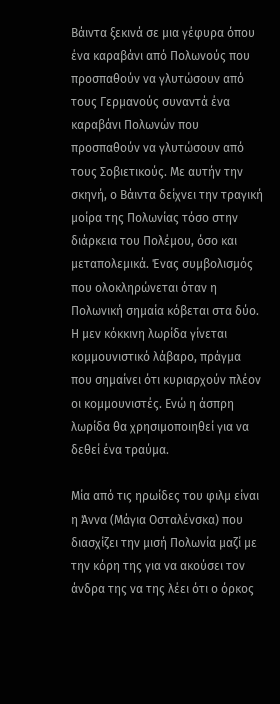Βάιντα ξεκινά σε μια γέφυρα όπου ένα καραβάνι από Πολωνούς που προσπαθούν να γλυτώσουν από τους Γερμανούς συναντά ένα καραβάνι Πολωνών που προσπαθούν να γλυτώσουν από τους Σοβιετικούς. Με αυτήν την σκηνή, ο Βάιντα δείχνει την τραγική μοίρα της Πολωνίας τόσο στην διάρκεια του Πολέμου, όσο και μεταπολεμικά. Ένας συμβολισμός που ολοκληρώνεται όταν η Πολωνική σημαία κόβεται στα δύο. Η μεν κόκκινη λωρίδα γίνεται κομμουνιστικό λάβαρο, πράγμα που σημαίνει ότι κυριαρχούν πλέον οι κομμουνιστές. Ενώ η άσπρη λωρίδα θα χρησιμοποιηθεί για να δεθεί ένα τραύμα.

Μία από τις ηρωίδες του φιλμ είναι η Άννα (Μάγια Οσταλένσκα) που διασχίζει την μισή Πολωνία μαζί με την κόρη της για να ακούσει τον άνδρα της να της λέει ότι ο όρκος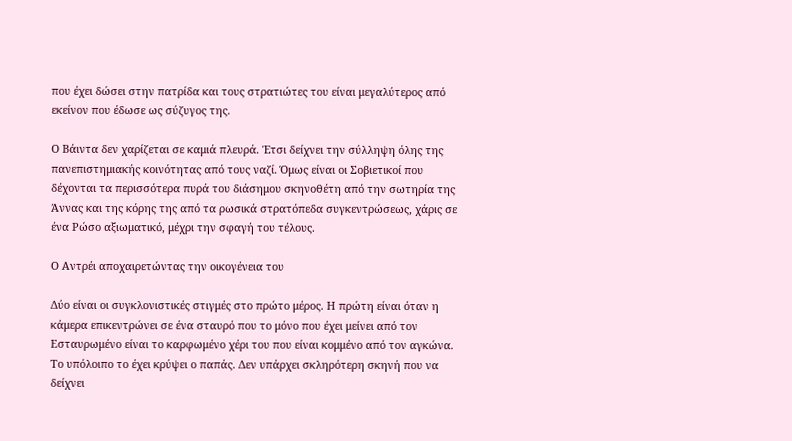που έχει δώσει στην πατρίδα και τους στρατιώτες του είναι μεγαλύτερος από εκείνον που έδωσε ως σύζυγος της.

Ο Βάιντα δεν χαρίζεται σε καμιά πλευρά. Έτσι δείχνει την σύλληψη όλης της πανεπιστημιακής κοινότητας από τους ναζί. Όμως είναι οι Σοβιετικοί που δέχονται τα περισσότερα πυρά του διάσημου σκηνοθέτη από την σωτηρία της Άννας και της κόρης της από τα ρωσικά στρατόπεδα συγκεντρώσεως, χάρις σε ένα Ρώσο αξιωματικό, μέχρι την σφαγή του τέλους.

Ο Αντρέι αποχαιρετώντας την οικογένεια του

Δύο είναι οι συγκλονιστικές στιγμές στο πρώτο μέρος. Η πρώτη είναι όταν η κάμερα επικεντρώνει σε ένα σταυρό που το μόνο που έχει μείνει από τον Εσταυρωμένο είναι το καρφωμένο χέρι του που είναι κομμένο από τον αγκώνα. Το υπόλοιπο το έχει κρύψει ο παπάς. Δεν υπάρχει σκληρότερη σκηνή που να δείχνει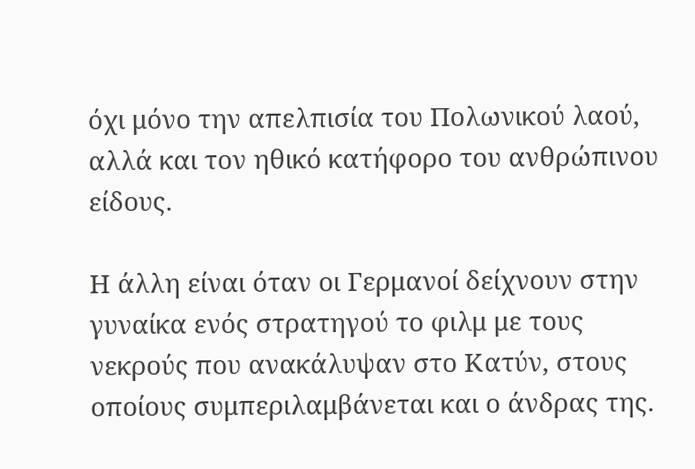όχι μόνο την απελπισία του Πολωνικού λαού, αλλά και τον ηθικό κατήφορο του ανθρώπινου είδους.

Η άλλη είναι όταν οι Γερμανοί δείχνουν στην γυναίκα ενός στρατηγού το φιλμ με τους νεκρούς που ανακάλυψαν στο Κατύν, στους οποίους συμπεριλαμβάνεται και ο άνδρας της.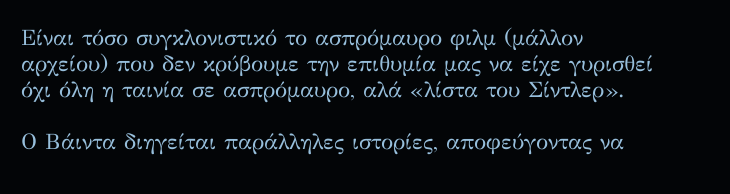Είναι τόσο συγκλονιστικό το ασπρόμαυρο φιλμ (μάλλον αρχείου) που δεν κρύβουμε την επιθυμία μας να είχε γυρισθεί όχι όλη η ταινία σε ασπρόμαυρο, αλά «λίστα του Σίντλερ».

Ο Βάιντα διηγείται παράλληλες ιστορίες, αποφεύγοντας να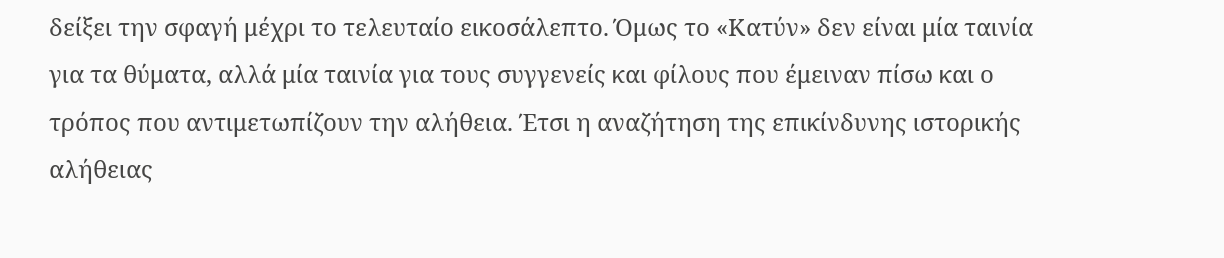δείξει την σφαγή μέχρι το τελευταίο εικοσάλεπτο. Όμως το «Κατύν» δεν είναι μία ταινία για τα θύματα, αλλά μία ταινία για τους συγγενείς και φίλους που έμειναν πίσω και ο τρόπος που αντιμετωπίζουν την αλήθεια. Έτσι η αναζήτηση της επικίνδυνης ιστορικής αλήθειας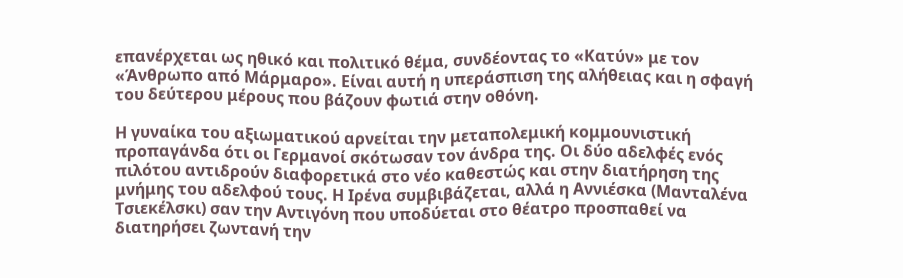επανέρχεται ως ηθικό και πολιτικό θέμα, συνδέοντας το «Κατύν» με τον «Άνθρωπο από Μάρμαρο». Είναι αυτή η υπεράσπιση της αλήθειας και η σφαγή του δεύτερου μέρους που βάζουν φωτιά στην οθόνη.

Η γυναίκα του αξιωματικού αρνείται την μεταπολεμική κομμουνιστική προπαγάνδα ότι οι Γερμανοί σκότωσαν τον άνδρα της. Οι δύο αδελφές ενός πιλότου αντιδρούν διαφορετικά στο νέο καθεστώς και στην διατήρηση της μνήμης του αδελφού τους. Η Ιρένα συμβιβάζεται, αλλά η Αννιέσκα (Μανταλένα Τσιεκέλσκι) σαν την Αντιγόνη που υποδύεται στο θέατρο προσπαθεί να διατηρήσει ζωντανή την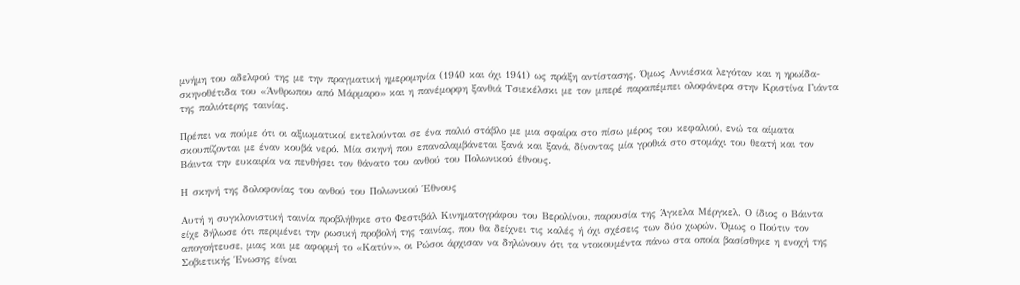μνήμη του αδελφού της με την πραγματική ημερομηνία (1940 και όχι 1941) ως πράξη αντίστασης. Όμως Αννιέσκα λεγόταν και η ηρωίδα-σκηνοθέτιδα του «Άνθρωπου από Μάρμαρο» και η πανέμορφη ξανθιά Τσιεκέλσκι με τον μπερέ παραπέμπει ολοφάνερα στην Κριστίνα Γιάντα της παλιότερης ταινίας.

Πρέπει να πούμε ότι οι αξιωματικοί εκτελούνται σε ένα παλιό στάβλο με μια σφαίρα στο πίσω μέρος του κεφαλιού, ενώ τα αίματα σκουπίζονται με έναν κουβά νερό. Μία σκηνή που επαναλαμβάνεται ξανά και ξανά, δίνοντας μία γροθιά στο στομάχι του θεατή και τον Βάιντα την ευκαιρία να πενθήσει τον θάνατο του ανθού του Πολωνικού έθνους.

Η σκηνή της δολοφονίας του ανθού του Πολωνικού Έθνους

Αυτή η συγκλονιστική ταινία προβλήθηκε στο Φεστιβάλ Κινηματογράφου του Βερολίνου, παρουσία της Άγκελα Μέργκελ. Ο ίδιος ο Βάιντα είχε δήλωσε ότι περιμένει την ρωσική προβολή της ταινίας, που θα δείχνει τις καλές ή όχι σχέσεις των δύο χωρών. Όμως ο Πούτιν τον απογοήτευσε, μιας και με αφορμή το «Κατύν», οι Ρώσοι άρχισαν να δηλώνουν ότι τα ντοκουμέντα πάνω στα οποία βασίσθηκε η ενοχή της Σοβιετικής Ένωσης είναι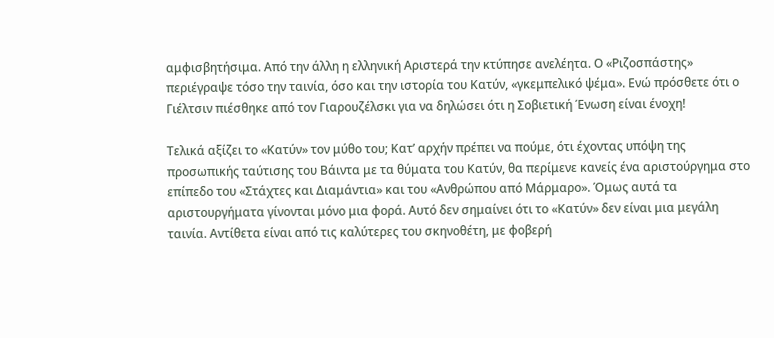αμφισβητήσιμα. Από την άλλη η ελληνική Αριστερά την κτύπησε ανελέητα. Ο «Ριζοσπάστης» περιέγραψε τόσο την ταινία, όσο και την ιστορία του Κατύν, «γκεμπελικό ψέμα». Ενώ πρόσθετε ότι ο Γιέλτσιν πιέσθηκε από τον Γιαρουζέλσκι για να δηλώσει ότι η Σοβιετική Ένωση είναι ένοχη!

Τελικά αξίζει το «Κατύν» τον μύθο του; Κατ’ αρχήν πρέπει να πούμε, ότι έχοντας υπόψη της προσωπικής ταύτισης του Βάιντα με τα θύματα του Κατύν, θα περίμενε κανείς ένα αριστούργημα στο επίπεδο του «Στάχτες και Διαμάντια» και του «Ανθρώπου από Μάρμαρο». Όμως αυτά τα αριστουργήματα γίνονται μόνο μια φορά. Αυτό δεν σημαίνει ότι το «Κατύν» δεν είναι μια μεγάλη ταινία. Αντίθετα είναι από τις καλύτερες του σκηνοθέτη, με φοβερή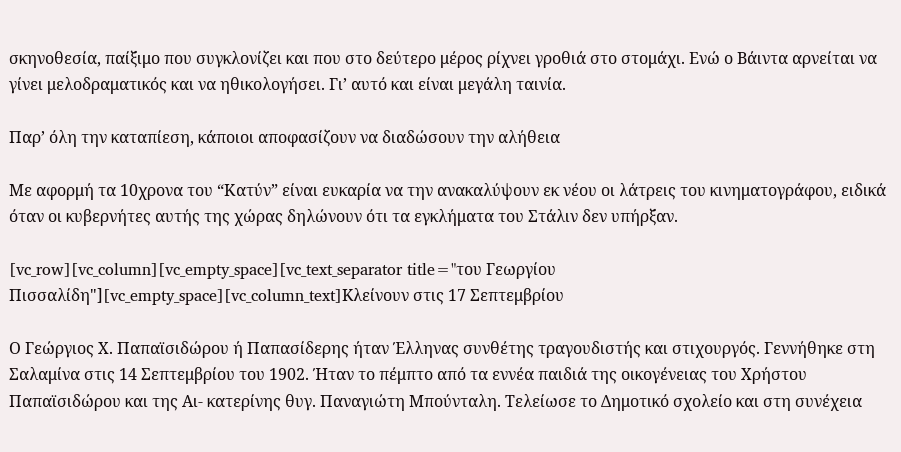σκηνοθεσία, παίξιμο που συγκλονίζει και που στο δεύτερο μέρος ρίχνει γροθιά στο στομάχι. Ενώ ο Βάιντα αρνείται να γίνει μελοδραματικός και να ηθικολογήσει. Γι’ αυτό και είναι μεγάλη ταινία.

Παρ’ όλη την καταπίεση, κάποιοι αποφασίζουν να διαδώσουν την αλήθεια

Με αφορμή τα 10χρονα του “Κατύν” είναι ευκαρία να την ανακαλύψουν εκ νέου οι λάτρεις του κινηματογράφου, ειδικά όταν οι κυβερνήτες αυτής της χώρας δηλώνουν ότι τα εγκλήματα του Στάλιν δεν υπήρξαν.

[vc_row][vc_column][vc_empty_space][vc_text_separator title="του Γεωργίου Πισσαλίδη"][vc_empty_space][vc_column_text]Kλείνουν στις 17 Σεπτεμβρίου

Ο Γεώργιος Χ. Παπαϊσιδώρου ή Παπασίδερης ήταν Έλληνας συνθέτης τραγουδιστής και στιχουργός. Γεννήθηκε στη Σαλαμίνα στις 14 Σεπτεμβρίου του 1902. Ήταν το πέμπτο από τα εννέα παιδιά της οικογένειας του Χρήστου Παπαϊσιδώρου και της Αι- κατερίνης θυγ. Παναγιώτη Μπούνταλη. Τελείωσε το Δημοτικό σχολείο και στη συνέχεια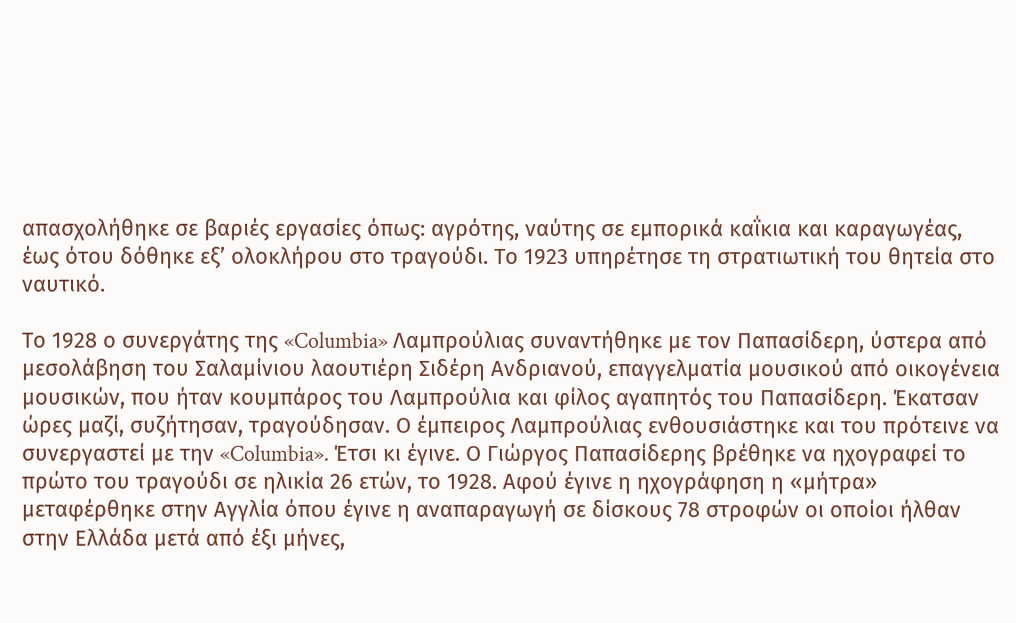απασχολήθηκε σε βαριές εργασίες όπως: αγρότης, ναύτης σε εμπορικά καΐκια και καραγωγέας, έως ότου δόθηκε εξ’ ολοκλήρου στο τραγούδι. Το 1923 υπηρέτησε τη στρατιωτική του θητεία στο ναυτικό.

Το 1928 ο συνεργάτης της «Columbia» Λαμπρούλιας συναντήθηκε με τον Παπασίδερη, ύστερα από μεσολάβηση του Σαλαμίνιου λαουτιέρη Σιδέρη Ανδριανού, επαγγελματία μουσικού από οικογένεια μουσικών, που ήταν κουμπάρος του Λαμπρούλια και φίλος αγαπητός του Παπασίδερη. Έκατσαν ώρες μαζί, συζήτησαν, τραγούδησαν. Ο έμπειρος Λαμπρούλιας ενθουσιάστηκε και του πρότεινε να συνεργαστεί με την «Columbia». Έτσι κι έγινε. Ο Γιώργος Παπασίδερης βρέθηκε να ηχογραφεί το πρώτο του τραγούδι σε ηλικία 26 ετών, το 1928. Αφού έγινε η ηχογράφηση η «μήτρα» μεταφέρθηκε στην Αγγλία όπου έγινε η αναπαραγωγή σε δίσκους 78 στροφών οι οποίοι ήλθαν στην Ελλάδα μετά από έξι μήνες,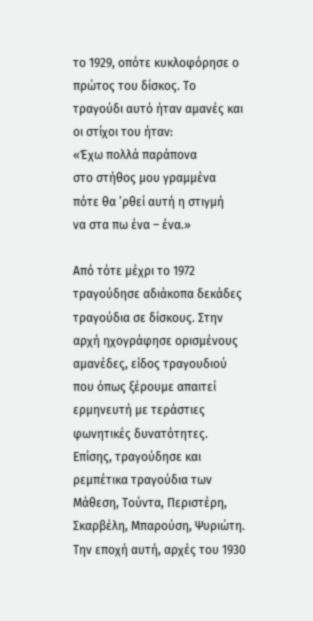το 1929, οπότε κυκλοφόρησε ο πρώτος του δίσκος. Το τραγούδι αυτό ήταν αμανές και οι στίχοι του ήταν:
«Έχω πολλά παράπονα
στο στήθος μου γραμμένα
πότε θα ’ρθεί αυτή η στιγμή
να στα πω ένα – ένα.»

Από τότε μέχρι το 1972 τραγούδησε αδιάκοπα δεκάδες τραγούδια σε δίσκους. Στην αρχή ηχογράφησε ορισμένους αμανέδες, είδος τραγουδιού που όπως ξέρουμε απαιτεί ερμηνευτή με τεράστιες φωνητικές δυνατότητες. Επίσης, τραγούδησε και ρεμπέτικα τραγούδια των Μάθεση, Τούντα, Περιστέρη, Σκαρβέλη, Μπαρούση, Ψυριώτη. Την εποχή αυτή, αρχές του 1930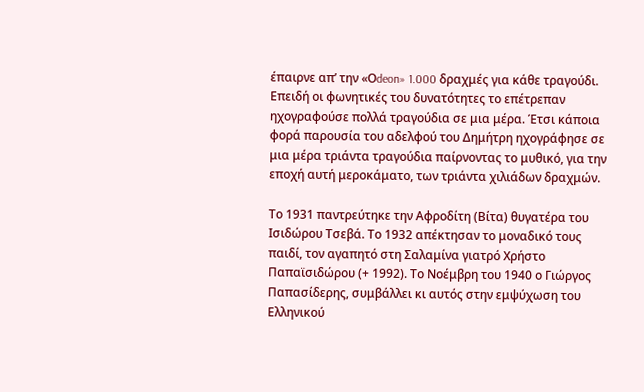έπαιρνε απ’ την «Οdeon» 1.000 δραχμές για κάθε τραγούδι. Επειδή οι φωνητικές του δυνατότητες το επέτρεπαν ηχογραφούσε πολλά τραγούδια σε μια μέρα. Έτσι κάποια φορά παρουσία του αδελφού του Δημήτρη ηχογράφησε σε μια μέρα τριάντα τραγούδια παίρνοντας το μυθικό, για την εποχή αυτή μεροκάματο, των τριάντα χιλιάδων δραχμών.

Το 1931 παντρεύτηκε την Αφροδίτη (Βίτα) θυγατέρα του Ισιδώρου Τσεβά. Το 1932 απέκτησαν το μοναδικό τους παιδί, τον αγαπητό στη Σαλαμίνα γιατρό Χρήστο Παπαϊσιδώρου (+ 1992). Το Νοέμβρη του 1940 ο Γιώργος Παπασίδερης, συμβάλλει κι αυτός στην εμψύχωση του Ελληνικού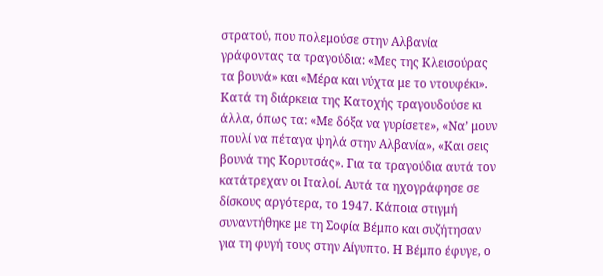στρατού, που πολεμούσε στην Αλβανία γράφοντας τα τραγούδια: «Μες της Κλεισούρας τα βουνά» και «Μέρα και νύχτα με το ντουφέκι». Κατά τη διάρκεια της Κατοχής τραγουδούσε κι άλλα, όπως τα: «Με δόξα να γυρίσετε», «Να’ μουν πουλί να πέταγα ψηλά στην Αλβανία», «Και σεις βουνά της Κορυτσάς». Για τα τραγούδια αυτά τον κατάτρεχαν οι Ιταλοί. Αυτά τα ηχογράφησε σε δίσκους αργότερα, το 1947. Κάποια στιγμή συναντήθηκε με τη Σοφία Βέμπο και συζήτησαν για τη φυγή τους στην Αίγυπτο. Η Βέμπο έφυγε, ο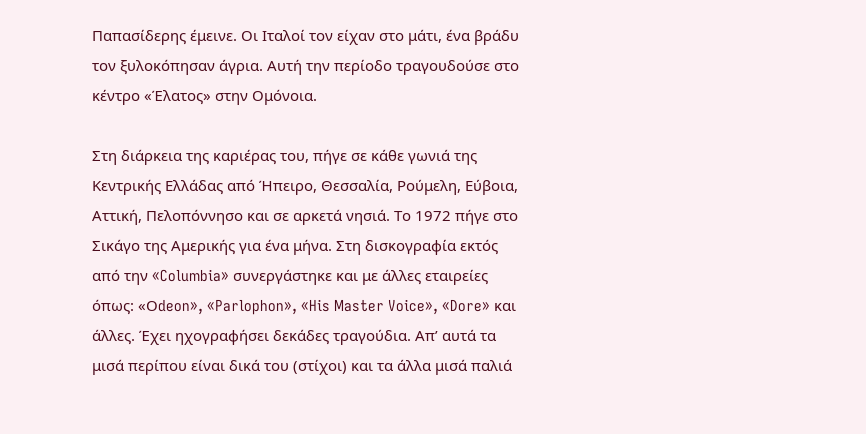Παπασίδερης έμεινε. Οι Ιταλοί τον είχαν στο μάτι, ένα βράδυ τον ξυλοκόπησαν άγρια. Αυτή την περίοδο τραγουδούσε στο κέντρο «Έλατος» στην Ομόνοια.

Στη διάρκεια της καριέρας του, πήγε σε κάθε γωνιά της Κεντρικής Ελλάδας από Ήπειρο, Θεσσαλία, Ρούμελη, Εύβοια, Αττική, Πελοπόννησο και σε αρκετά νησιά. Το 1972 πήγε στο Σικάγο της Αμερικής για ένα μήνα. Στη δισκογραφία εκτός από την «Columbia» συνεργάστηκε και με άλλες εταιρείες όπως: «Οdeon», «Parlophon», «His Master Voice», «Dore» και άλλες. Έχει ηχογραφήσει δεκάδες τραγούδια. Απ’ αυτά τα μισά περίπου είναι δικά του (στίχοι) και τα άλλα μισά παλιά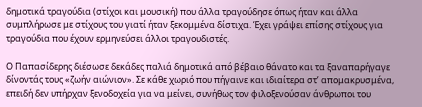δημοτικά τραγούδια (στίχοι και μουσική) που άλλα τραγούδησε όπως ήταν και άλλα συμπλήρωσε με στίχους του γιατί ήταν ξεκομμένα δίστιχα. Έχει γράψει επίσης στίχους για τραγούδια που έχουν ερμηνεύσει άλλοι τραγουδιστές.

Ο Παπασίδερης διέσωσε δεκάδες παλιά δημοτικά από βέβαιο θάνατο και τα ξαναπαρήγαγε δίνοντάς τους «ζωήν αιώνιoν». Σε κάθε χωριό που πήγαινε και ιδιαίτερα στ’ απομακρυσμένα, επειδή δεν υπήρχαν ξενοδοχεία για να μείνει, συνήθως τον φιλοξενούσαν άνθρωποι του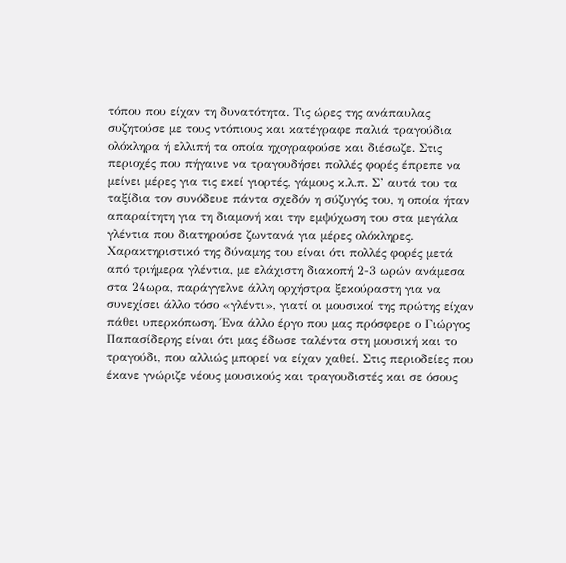τόπου που είχαν τη δυνατότητα. Τις ώρες της ανάπαυλας συζητούσε με τους ντόπιους και κατέγραφε παλιά τραγούδια ολόκληρα ή ελλιπή τα οποία ηχογραφούσε και διέσωζε. Στις περιοχές που πήγαινε να τραγουδήσει πολλές φορές έπρεπε να μείνει μέρες για τις εκεί γιορτές, γάμους κ.λ.π. Σ’ αυτά του τα ταξίδια τον συνόδευε πάντα σχεδόν η σύζυγός του, η οποία ήταν απαραίτητη για τη διαμονή και την εμψύχωση του στα μεγάλα γλέντια που διατηρούσε ζωντανά για μέρες ολόκληρες. Χαρακτηριστικό της δύναμης του είναι ότι πολλές φορές μετά από τριήμερα γλέντια, με ελάχιστη διακοπή 2-3 ωρών ανάμεσα στα 24ωρα, παράγγελνε άλλη ορχήστρα ξεκούραστη για να συνεχίσει άλλο τόσο «γλέντι», γιατί οι μουσικοί της πρώτης είχαν πάθει υπερκόπωση. Ένα άλλο έργο που μας πρόσφερε ο Γιώργος Παπασίδερης είναι ότι μας έδωσε ταλέντα στη μουσική και το τραγούδι, που αλλιώς μπορεί να είχαν χαθεί. Στις περιοδείες που έκανε γνώριζε νέους μουσικούς και τραγουδιστές και σε όσους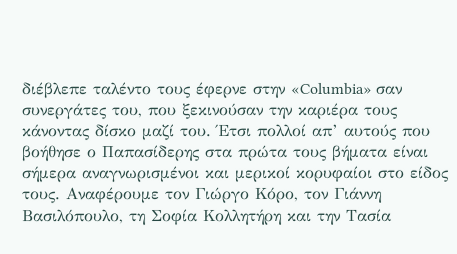διέβλεπε ταλέντο τους έφερνε στην «Columbia» σαν συνεργάτες του, που ξεκινούσαν την καριέρα τους κάνοντας δίσκο μαζί του. Έτσι πολλοί απ’ αυτούς που βοήθησε ο Παπασίδερης στα πρώτα τους βήματα είναι σήμερα αναγνωρισμένοι και μερικοί κορυφαίοι στο είδος τους. Αναφέρουμε τον Γιώργο Κόρο, τον Γιάννη Βασιλόπουλο, τη Σοφία Κολλητήρη και την Τασία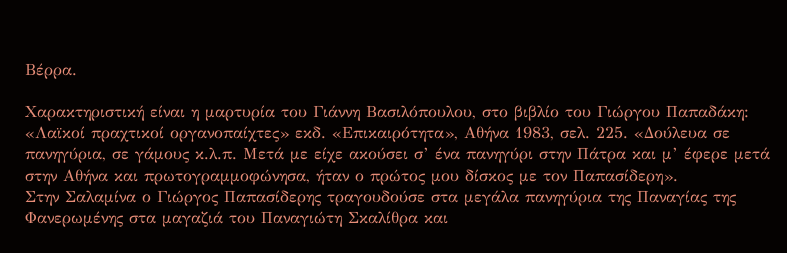Βέρρα.

Χαρακτηριστική είναι η μαρτυρία του Γιάννη Βασιλόπουλου, στο βιβλίο του Γιώργου Παπαδάκη: «Λαϊκοί πραχτικοί οργανοπαίχτες» εκδ. «Επικαιρότητα», Αθήνα 1983, σελ. 225. «Δούλευα σε πανηγύρια, σε γάμους κ.λ.π. Μετά με είχε ακούσει σ’ ένα πανηγύρι στην Πάτρα και μ’ έφερε μετά στην Αθήνα και πρωτογραμμοφώνησα, ήταν ο πρώτος μου δίσκος με τον Παπασίδερη».
Στην Σαλαμίνα ο Γιώργος Παπασίδερης τραγουδούσε στα μεγάλα πανηγύρια της Παναγίας της Φανερωμένης στα μαγαζιά του Παναγιώτη Σκαλίθρα και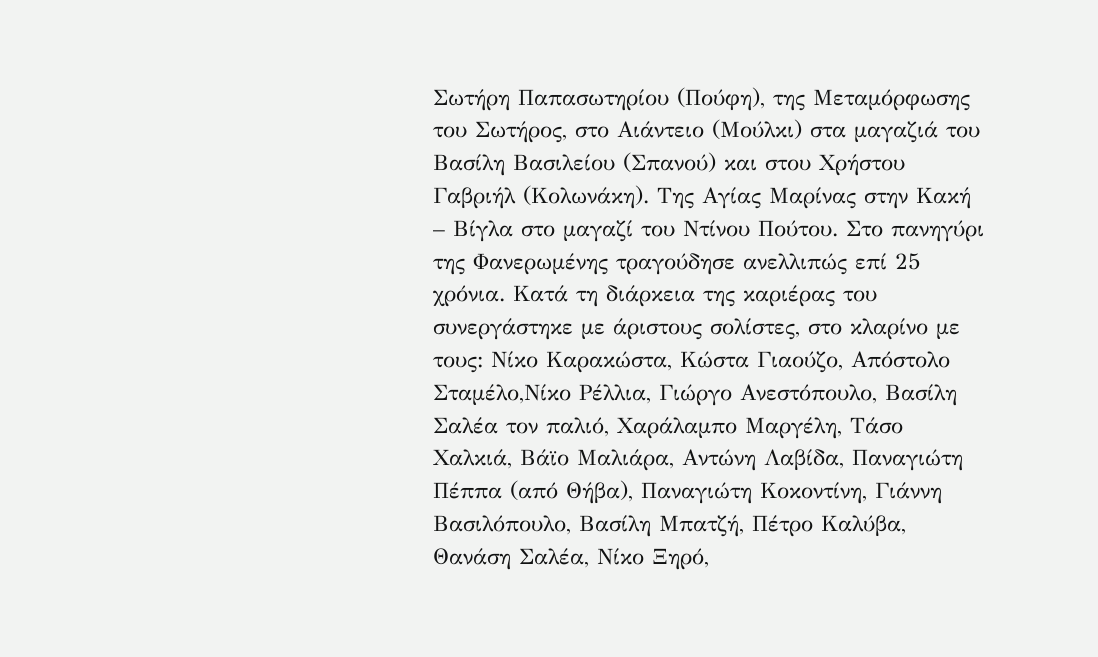Σωτήρη Παπασωτηρίου (Πούφη), της Μεταμόρφωσης του Σωτήρος, στο Αιάντειο (Μούλκι) στα μαγαζιά του Βασίλη Βασιλείου (Σπανού) και στου Χρήστου Γαβριήλ (Κολωνάκη). Της Αγίας Μαρίνας στην Κακή – Βίγλα στο μαγαζί του Ντίνου Πούτου. Στο πανηγύρι της Φανερωμένης τραγούδησε ανελλιπώς επί 25 χρόνια. Κατά τη διάρκεια της καριέρας του συνεργάστηκε με άριστους σολίστες, στο κλαρίνο με τους: Νίκο Καρακώστα, Κώστα Γιαούζο, Απόστολο Σταμέλο,Νίκο Ρέλλια, Γιώργο Ανεστόπουλο, Βασίλη Σαλέα τον παλιό, Χαράλαμπο Μαργέλη, Τάσο Χαλκιά, Βάϊο Μαλιάρα, Αντώνη Λαβίδα, Παναγιώτη Πέππα (από Θήβα), Παναγιώτη Κοκοντίνη, Γιάννη Βασιλόπουλο, Βασίλη Μπατζή, Πέτρο Καλύβα, Θανάση Σαλέα, Νίκο Ξηρό,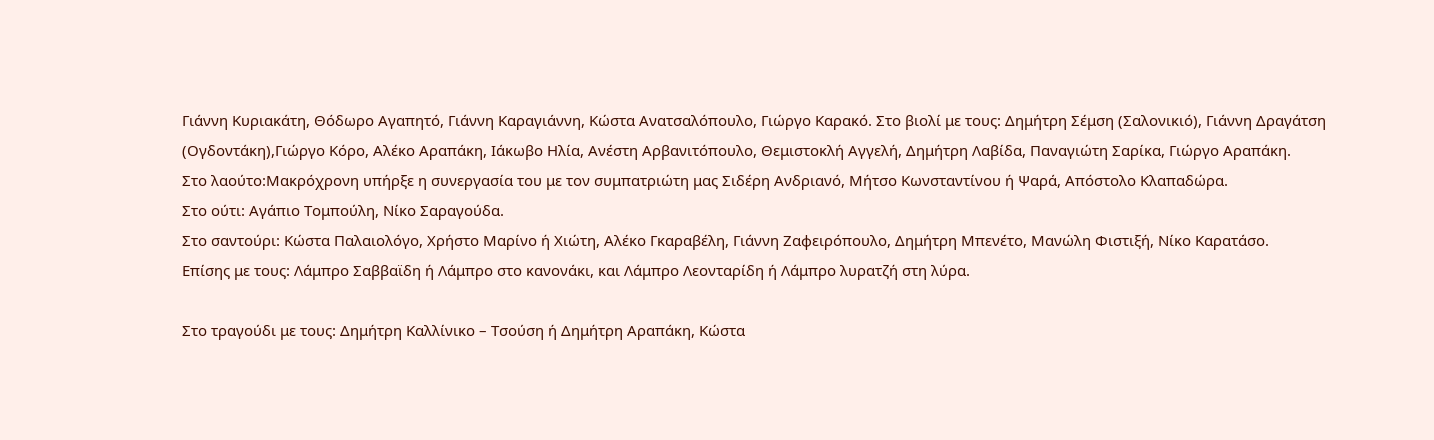Γιάννη Κυριακάτη, Θόδωρο Αγαπητό, Γιάννη Καραγιάννη, Κώστα Ανατσαλόπουλο, Γιώργο Καρακό. Στο βιολί με τους: Δημήτρη Σέμση (Σαλονικιό), Γιάννη Δραγάτση (Ογδοντάκη),Γιώργο Κόρο, Αλέκο Αραπάκη, Ιάκωβο Ηλία, Ανέστη Αρβανιτόπουλο, Θεμιστοκλή Αγγελή, Δημήτρη Λαβίδα, Παναγιώτη Σαρίκα, Γιώργο Αραπάκη.
Στο λαούτο:Μακρόχρονη υπήρξε η συνεργασία του με τον συμπατριώτη μας Σιδέρη Ανδριανό, Μήτσο Κωνσταντίνου ή Ψαρά, Απόστολο Κλαπαδώρα.
Στο ούτι: Αγάπιο Τομπούλη, Νίκο Σαραγούδα.
Στο σαντούρι: Κώστα Παλαιολόγο, Χρήστο Μαρίνο ή Χιώτη, Αλέκο Γκαραβέλη, Γιάννη Ζαφειρόπουλο, Δημήτρη Μπενέτο, Μανώλη Φιστιξή, Νίκο Καρατάσο.
Επίσης με τους: Λάμπρο Σαββαϊδη ή Λάμπρο στο κανονάκι, και Λάμπρο Λεονταρίδη ή Λάμπρο λυρατζή στη λύρα.

Στο τραγούδι με τους: Δημήτρη Καλλίνικο – Τσούση ή Δημήτρη Αραπάκη, Κώστα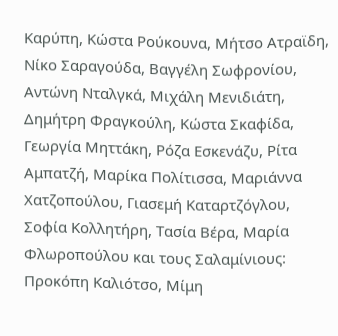Καρύπη, Κώστα Ρούκουνα, Μήτσο Ατραϊδη, Νίκο Σαραγούδα, Βαγγέλη Σωφρονίου, Αντώνη Νταλγκά, Μιχάλη Μενιδιάτη, Δημήτρη Φραγκούλη, Κώστα Σκαφίδα, Γεωργία Μηττάκη, Ρόζα Εσκενάζυ, Ρίτα Αμπατζή, Μαρίκα Πολίτισσα, Μαριάννα Χατζοπούλου, Γιασεμή Καταρτζόγλου, Σοφία Κολλητήρη, Τασία Βέρα, Μαρία Φλωροπούλου και τους Σαλαμίνιους: Προκόπη Καλιότσο, Μίμη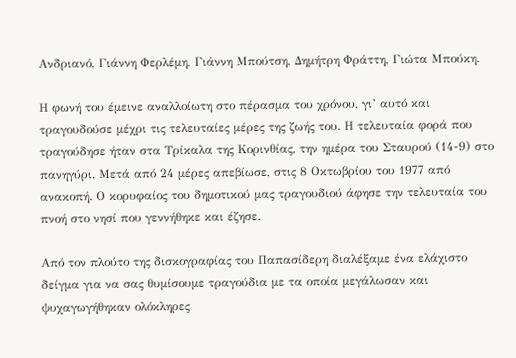Ανδριανό, Γιάννη Φερλέμη, Γιάννη Μπούτση, Δημήτρη Φράττη, Γιώτα Μπούκη.

Η φωνή του έμεινε αναλλοίωτη στο πέρασμα του χρόνου, γι’ αυτό και τραγουδούσε μέχρι τις τελευταίες μέρες της ζωής του. Η τελευταία φορά που τραγούδησε ήταν στα Τρίκαλα της Κορινθίας, την ημέρα του Σταυρού (14-9) στο πανηγύρι. Μετά από 24 μέρες απεβίωσε, στις 8 Οκτωβρίου του 1977 από ανακοπή. Ο κορυφαίος του δημοτικού μας τραγουδιού άφησε την τελευταία του πνοή στο νησί που γεννήθηκε και έζησε.

Από τον πλούτο της δισκογραφίας του Παπασίδερη διαλέξαμε ένα ελάχιστο δείγμα για να σας θυμίσουμε τραγούδια με τα οποία μεγάλωσαν και ψυχαγωγήθηκαν ολόκληρες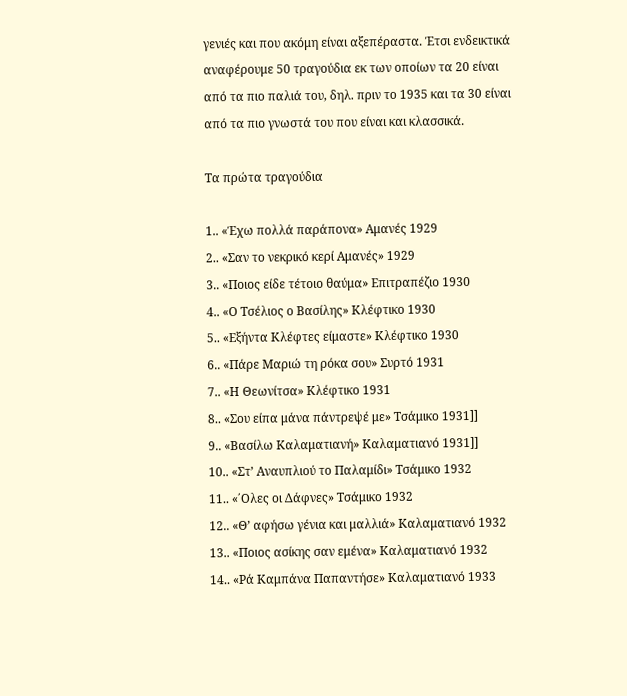γενιές και που ακόμη είναι αξεπέραστα. Έτσι ενδεικτικά αναφέρουμε 50 τραγούδια εκ των οποίων τα 20 είναι από τα πιο παλιά του, δηλ. πριν το 1935 και τα 30 είναι από τα πιο γνωστά του που είναι και κλασσικά.

Τα πρώτα τραγούδια

1.. «Έχω πολλά παράπονα» Αμανές 1929
2.. «Σαν το νεκρικό κερί Αμανές» 1929
3.. «Ποιος είδε τέτοιο θαύμα» Επιτραπέζιο 1930
4.. «Ο Τσέλιος ο Βασίλης» Κλέφτικο 1930
5.. «Εξήντα Κλέφτες είμαστε» Κλέφτικο 1930
6.. «Πάρε Μαριώ τη ρόκα σου» Συρτό 1931
7.. «Η Θεωνίτσα» Κλέφτικο 1931
8.. «Σου είπα μάνα πάντρεψέ με» Τσάμικο 1931]]
9.. «Βασίλω Καλαματιανή» Καλαματιανό 1931]]
10.. «Στ’ Αναυπλιού το Παλαμίδι» Τσάμικο 1932
11.. «΄Ολες οι Δάφνες» Τσάμικο 1932
12.. «Θ’ αφήσω γένια και μαλλιά» Καλαματιανό 1932
13.. «Ποιος ασίκης σαν εμένα» Καλαματιανό 1932
14.. «Ρά Καμπάνα Παπαντήσε» Καλαματιανό 1933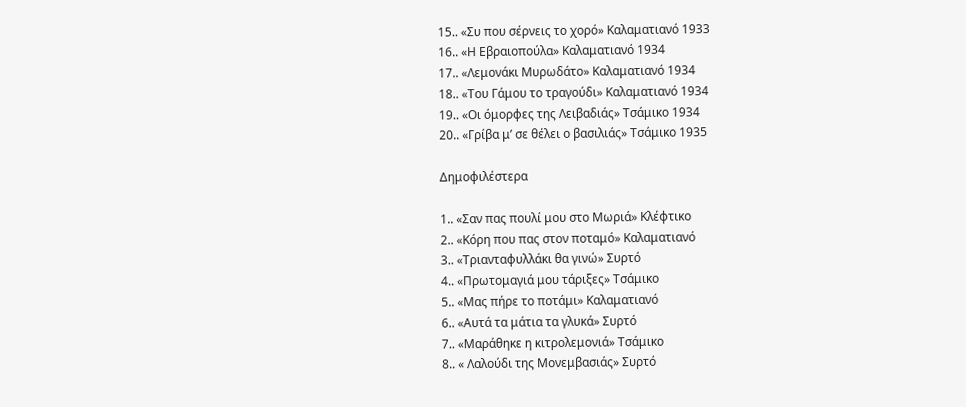15.. «Συ που σέρνεις το χορό» Καλαματιανό 1933
16.. «Η Εβραιοπούλα» Καλαματιανό 1934
17.. «Λεμονάκι Μυρωδάτο» Καλαματιανό 1934
18.. «Του Γάμου το τραγούδι» Καλαματιανό 1934
19.. «Οι όμορφες της Λειβαδιάς» Τσάμικο 1934
20.. «Γρίβα μ’ σε θέλει ο βασιλιάς» Τσάμικο 1935

Δημοφιλέστερα

1.. «Σαν πας πουλί μου στο Μωριά» Κλέφτικο
2.. «Κόρη που πας στον ποταμό» Καλαματιανό
3.. «Τριανταφυλλάκι θα γινώ» Συρτό
4.. «Πρωτομαγιά μου τάριξες» Τσάμικο
5.. «Μας πήρε το ποτάμι» Καλαματιανό
6.. «Αυτά τα μάτια τα γλυκά» Συρτό
7.. «Μαράθηκε η κιτρολεμονιά» Τσάμικο
8.. « Λαλούδι της Μονεμβασιάς» Συρτό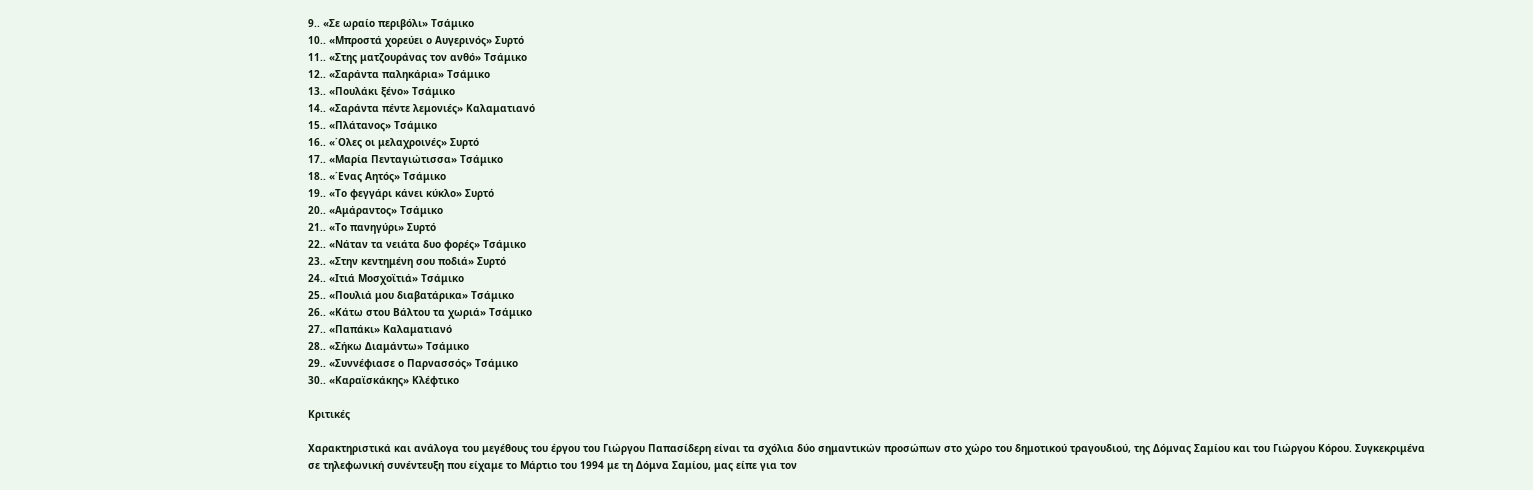9.. «Σε ωραίο περιβόλι» Τσάμικο
10.. «Μπροστά χορεύει ο Αυγερινός» Συρτό
11.. «Στης ματζουράνας τον ανθό» Τσάμικο
12.. «Σαράντα παληκάρια» Τσάμικο
13.. «Πουλάκι ξένο» Τσάμικο
14.. «Σαράντα πέντε λεμονιές» Καλαματιανό
15.. «Πλάτανος» Τσάμικο
16.. «΄Ολες οι μελαχροινές» Συρτό
17.. «Μαρία Πενταγιώτισσα» Τσάμικο
18.. «΄Ενας Αητός» Τσάμικο
19.. «Το φεγγάρι κάνει κύκλο» Συρτό
20.. «Αμάραντος» Τσάμικο
21.. «Το πανηγύρι» Συρτό
22.. «Νάταν τα νειάτα δυο φορές» Τσάμικο
23.. «Στην κεντημένη σου ποδιά» Συρτό
24.. «Ιτιά Μοσχοϊτιά» Τσάμικο
25.. «Πουλιά μου διαβατάρικα» Τσάμικο
26.. «Κάτω στου Βάλτου τα χωριά» Τσάμικο
27.. «Παπάκι» Καλαματιανό
28.. «Σήκω Διαμάντω» Τσάμικο
29.. «Συννέφιασε ο Παρνασσός» Τσάμικο
30.. «Καραϊσκάκης» Κλέφτικο

Κριτικές

Χαρακτηριστικά και ανάλογα του μεγέθους του έργου του Γιώργου Παπασίδερη είναι τα σχόλια δύο σημαντικών προσώπων στο χώρο του δημοτικού τραγουδιού, της Δόμνας Σαμίου και του Γιώργου Κόρου. Συγκεκριμένα σε τηλεφωνική συνέντευξη που είχαμε το Μάρτιο του 1994 με τη Δόμνα Σαμίου, μας είπε για τον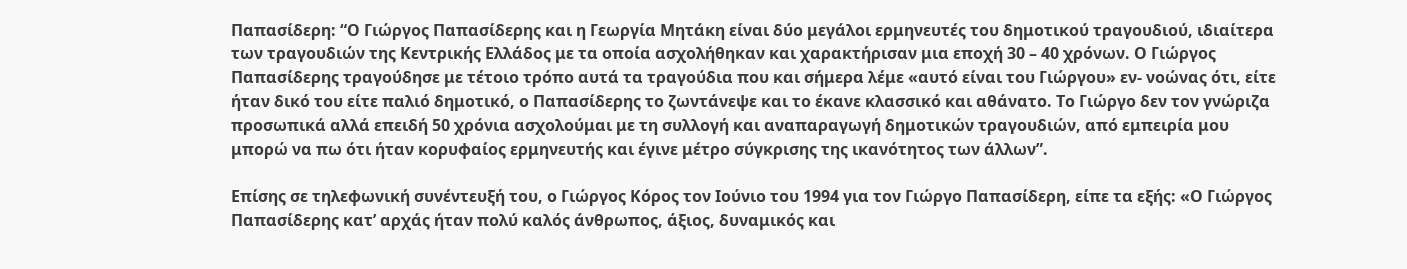Παπασίδερη: “Ο Γιώργος Παπασίδερης και η Γεωργία Μητάκη είναι δύο μεγάλοι ερμηνευτές του δημοτικού τραγουδιού, ιδιαίτερα των τραγουδιών της Κεντρικής Ελλάδος με τα οποία ασχολήθηκαν και χαρακτήρισαν μια εποχή 30 – 40 χρόνων. Ο Γιώργος Παπασίδερης τραγούδησε με τέτοιο τρόπο αυτά τα τραγούδια που και σήμερα λέμε «αυτό είναι του Γιώργου» εν- νοώνας ότι, είτε ήταν δικό του είτε παλιό δημοτικό, ο Παπασίδερης το ζωντάνεψε και το έκανε κλασσικό και αθάνατο. Το Γιώργο δεν τον γνώριζα προσωπικά αλλά επειδή 50 χρόνια ασχολούμαι με τη συλλογή και αναπαραγωγή δημοτικών τραγουδιών, από εμπειρία μου μπορώ να πω ότι ήταν κορυφαίος ερμηνευτής και έγινε μέτρο σύγκρισης της ικανότητος των άλλων”.

Επίσης σε τηλεφωνική συνέντευξή του, ο Γιώργος Κόρος τον Ιούνιο του 1994 για τον Γιώργο Παπασίδερη, είπε τα εξής: «Ο Γιώργος Παπασίδερης κατ’ αρχάς ήταν πολύ καλός άνθρωπος, άξιος, δυναμικός και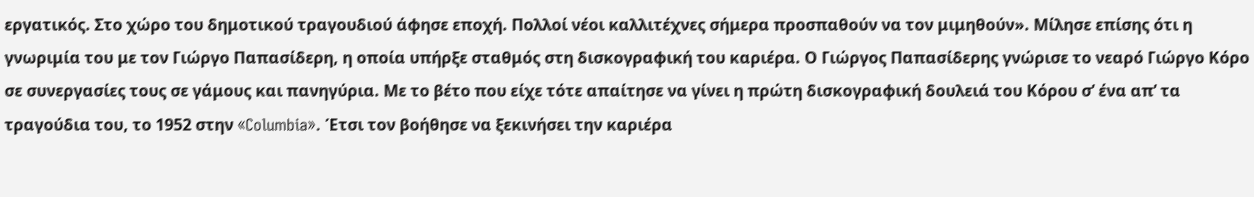εργατικός. Στο χώρο του δημοτικού τραγουδιού άφησε εποχή. Πολλοί νέοι καλλιτέχνες σήμερα προσπαθούν να τον μιμηθούν». Μίλησε επίσης ότι η γνωριμία του με τον Γιώργο Παπασίδερη, η οποία υπήρξε σταθμός στη δισκογραφική του καριέρα. Ο Γιώργος Παπασίδερης γνώρισε το νεαρό Γιώργο Κόρο σε συνεργασίες τους σε γάμους και πανηγύρια. Με το βέτο που είχε τότε απαίτησε να γίνει η πρώτη δισκογραφική δουλειά του Κόρου σ’ ένα απ’ τα τραγούδια του, το 1952 στην «Columbia». Έτσι τον βοήθησε να ξεκινήσει την καριέρα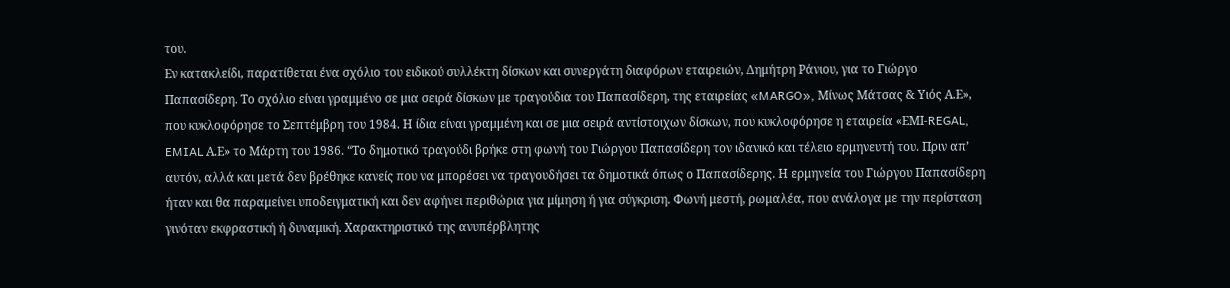του.
Εν κατακλείδι, παρατίθεται ένα σχόλιο του ειδικού συλλέκτη δίσκων και συνεργάτη διαφόρων εταιρειών, Δημήτρη Ράνιου, για το Γιώργο Παπασίδερη. Το σχόλιο είναι γραμμένο σε μια σειρά δίσκων με τραγούδια του Παπασίδερη, της εταιρείας «MARGO», Μίνως Μάτσας & Υιός Α.Ε», που κυκλοφόρησε το Σεπτέμβρη του 1984. Η ίδια είναι γραμμένη και σε μια σειρά αντίστοιχων δίσκων, που κυκλοφόρησε η εταιρεία «ΕΜΙ-REGAL, EMIAL Α.Ε» το Μάρτη του 1986. “Το δημοτικό τραγούδι βρήκε στη φωνή του Γιώργου Παπασίδερη τον ιδανικό και τέλειο ερμηνευτή του. Πριν απ’ αυτόν, αλλά και μετά δεν βρέθηκε κανείς που να μπορέσει να τραγουδήσει τα δημοτικά όπως ο Παπασίδερης. Η ερμηνεία του Γιώργου Παπασίδερη ήταν και θα παραμείνει υποδειγματική και δεν αφήνει περιθώρια για μίμηση ή για σύγκριση. Φωνή μεστή, ρωμαλέα, που ανάλογα με την περίσταση γινόταν εκφραστική ή δυναμική. Χαρακτηριστικό της ανυπέρβλητης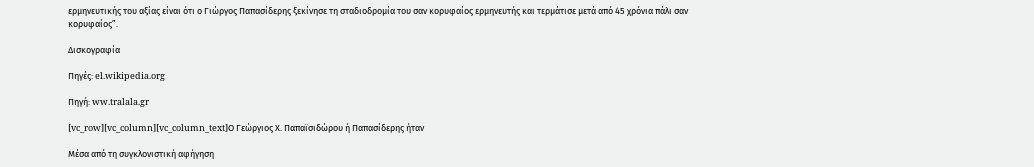ερμηνευτικής του αξίας είναι ότι ο Γιώργος Παπασίδερης ξεκίνησε τη σταδιοδρομία του σαν κορυφαίος ερμηνευτής και τερμάτισε μετά από 45 χρόνια πάλι σαν κορυφαίος”.

Δισκογραφία

Πηγές: el.wikipedia.org

Πηγή: ww.tralala.gr

[vc_row][vc_column][vc_column_text]Ο Γεώργιος Χ. Παπαϊσιδώρου ή Παπασίδερης ήταν

Μέσα από τη συγκλονιστική αφήγηση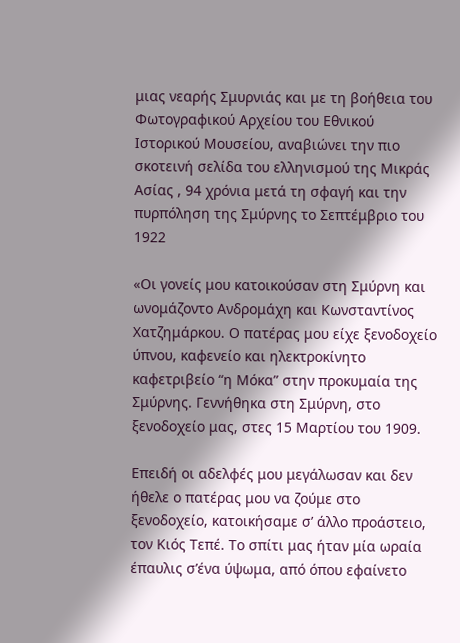μιας νεαρής Σμυρνιάς και με τη βοήθεια του Φωτογραφικού Αρχείου του Εθνικού Ιστορικού Μουσείου, αναβιώνει την πιο σκοτεινή σελίδα του ελληνισμού της Μικράς Ασίας , 94 χρόνια μετά τη σφαγή και την πυρπόληση της Σμύρνης το Σεπτέμβριο του 1922

«Οι γονείς μου κατοικούσαν στη Σμύρνη και ωνομάζοντο Ανδρομάχη και Κωνσταντίνος Χατζημάρκου. Ο πατέρας μου είχε ξενοδοχείο ύπνου, καφενείο και ηλεκτροκίνητο καφετριβείο “η Μόκα” στην προκυμαία της Σμύρνης. Γεννήθηκα στη Σμύρνη, στο ξενοδοχείο μας, στες 15 Μαρτίου του 1909.

Επειδή οι αδελφές μου μεγάλωσαν και δεν ήθελε ο πατέρας μου να ζούμε στο ξενοδοχείο, κατοικήσαμε σ’ άλλο προάστειο, τον Κιός Τεπέ. Το σπίτι μας ήταν μία ωραία έπαυλις σ’ένα ύψωμα, από όπου εφαίνετο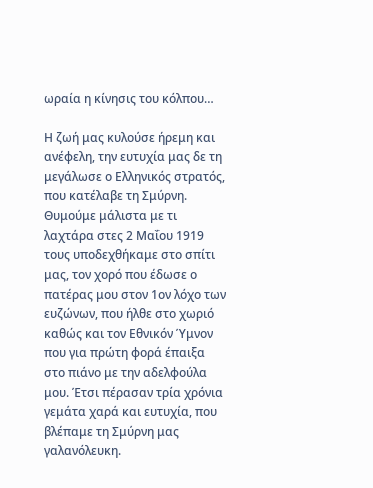ωραία η κίνησις του κόλπου…

Η ζωή μας κυλούσε ήρεμη και ανέφελη, την ευτυχία μας δε τη μεγάλωσε ο Ελληνικός στρατός, που κατέλαβε τη Σμύρνη. Θυμούμε μάλιστα με τι λαχτάρα στες 2 Μαΐου 1919 τους υποδεχθήκαμε στο σπίτι μας, τον χορό που έδωσε ο πατέρας μου στον 1ον λόχο των ευζώνων, που ήλθε στο χωριό καθώς και τον Εθνικόν Ύμνον που για πρώτη φορά έπαιξα στο πιάνο με την αδελφούλα μου. Έτσι πέρασαν τρία χρόνια γεμάτα χαρά και ευτυχία, που βλέπαμε τη Σμύρνη μας γαλανόλευκη.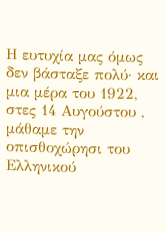Η ευτυχία μας όμως δεν βάσταξε πολύ· και μια μέρα του 1922, στες 14 Αυγούστου , μάθαμε την οπισθοχώρησι του Ελληνικού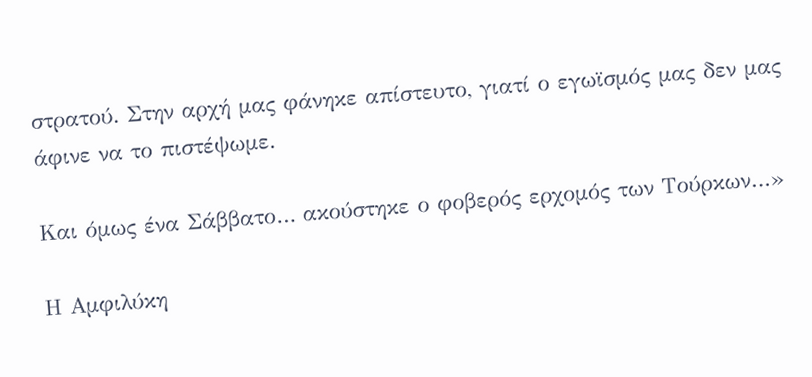στρατού. Στην αρχή μας φάνηκε απίστευτο, γιατί ο εγωϊσμός μας δεν μας άφινε να το πιστέψωμε.

Και όμως ένα Σάββατο… ακούστηκε ο φοβερός ερχομός των Τούρκων…»

Η Αμφιλύκη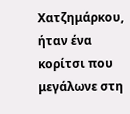Χατζημάρκου, ήταν ένα κορίτσι που μεγάλωνε στη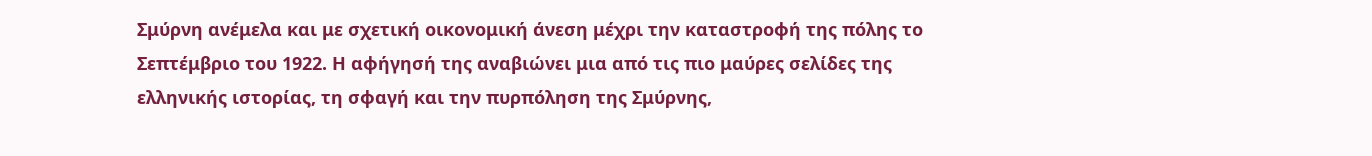Σμύρνη ανέμελα και με σχετική οικονομική άνεση μέχρι την καταστροφή της πόλης το Σεπτέμβριο του 1922. Η αφήγησή της αναβιώνει μια από τις πιο μαύρες σελίδες της ελληνικής ιστορίας, τη σφαγή και την πυρπόληση της Σμύρνης,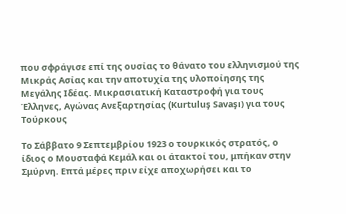που σφράγισε επί της ουσίας το θάνατο του ελληνισμού της Μικράς Ασίας και την αποτυχία της υλοποίησης της Μεγάλης Ιδέας. Μικρασιατική Καταστροφή για τους Έλληνες, Αγώνας Ανεξαρτησίας (Kurtuluş Savaşı) για τους Τούρκους

Το Σάββατο 9 Σεπτεμβρίου 1923 ο τουρκικός στρατός, ο ίδιος ο Μουσταφά Κεμάλ και οι άτακτοί του, μπήκαν στην Σμύρνη. Επτά μέρες πριν είχε αποχωρήσει και το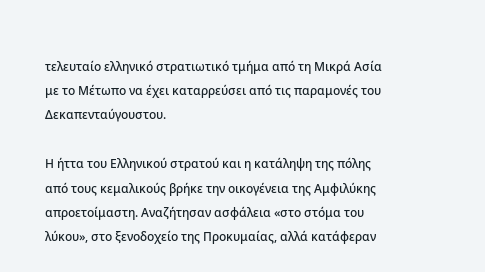τελευταίο ελληνικό στρατιωτικό τμήμα από τη Μικρά Ασία με το Μέτωπο να έχει καταρρεύσει από τις παραμονές του Δεκαπενταύγουστου.

Η ήττα του Ελληνικού στρατού και η κατάληψη της πόλης από τους κεμαλικούς βρήκε την οικογένεια της Αμφιλύκης απροετοίμαστη. Αναζήτησαν ασφάλεια «στο στόμα του λύκου», στο ξενοδοχείο της Προκυμαίας, αλλά κατάφεραν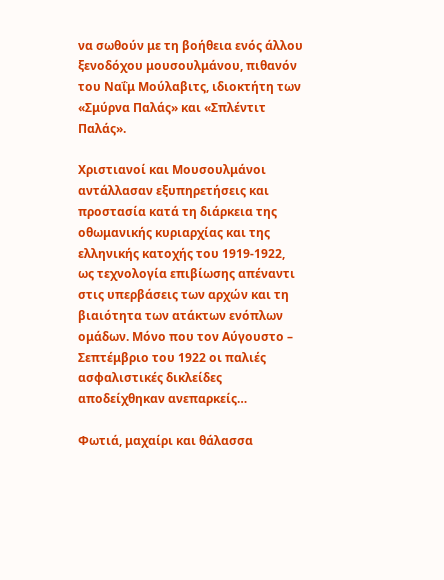να σωθούν με τη βοήθεια ενός άλλου ξενοδόχου μουσουλμάνου, πιθανόν του Ναΐμ Μούλαβιτς, ιδιοκτήτη των «Σμύρνα Παλάς» και «Σπλέντιτ Παλάς».

Χριστιανοί και Μουσουλμάνοι αντάλλασαν εξυπηρετήσεις και προστασία κατά τη διάρκεια της οθωμανικής κυριαρχίας και της ελληνικής κατοχής του 1919-1922, ως τεχνολογία επιβίωσης απέναντι στις υπερβάσεις των αρχών και τη βιαιότητα των ατάκτων ενόπλων ομάδων. Μόνο που τον Αύγουστο – Σεπτέμβριο του 1922 οι παλιές ασφαλιστικές δικλείδες αποδείχθηκαν ανεπαρκείς…

Φωτιά, μαχαίρι και θάλασσα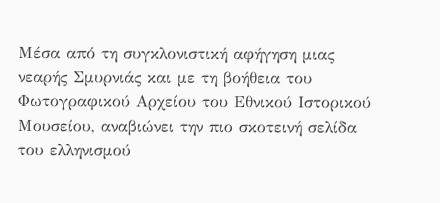Μέσα από τη συγκλονιστική αφήγηση μιας νεαρής Σμυρνιάς και με τη βοήθεια του Φωτογραφικού Αρχείου του Εθνικού Ιστορικού Μουσείου, αναβιώνει την πιο σκοτεινή σελίδα του ελληνισμού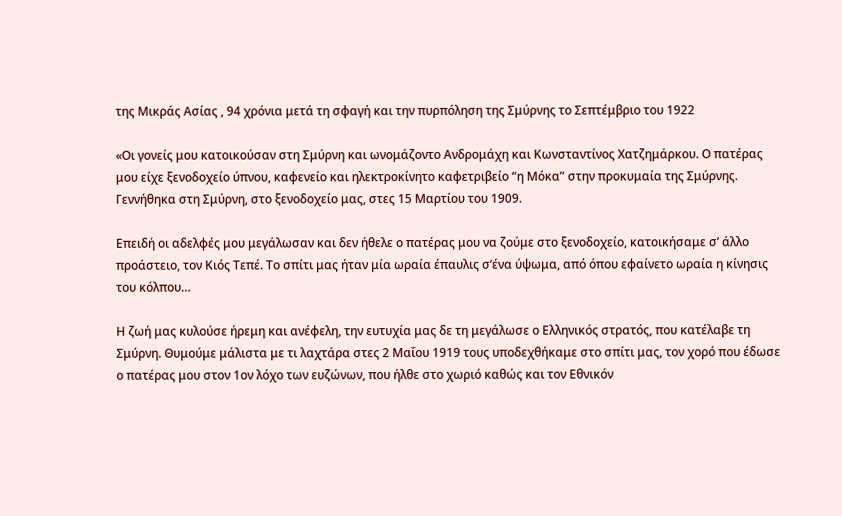της Μικράς Ασίας , 94 χρόνια μετά τη σφαγή και την πυρπόληση της Σμύρνης το Σεπτέμβριο του 1922

«Οι γονείς μου κατοικούσαν στη Σμύρνη και ωνομάζοντο Ανδρομάχη και Κωνσταντίνος Χατζημάρκου. Ο πατέρας μου είχε ξενοδοχείο ύπνου, καφενείο και ηλεκτροκίνητο καφετριβείο “η Μόκα” στην προκυμαία της Σμύρνης. Γεννήθηκα στη Σμύρνη, στο ξενοδοχείο μας, στες 15 Μαρτίου του 1909.

Επειδή οι αδελφές μου μεγάλωσαν και δεν ήθελε ο πατέρας μου να ζούμε στο ξενοδοχείο, κατοικήσαμε σ’ άλλο προάστειο, τον Κιός Τεπέ. Το σπίτι μας ήταν μία ωραία έπαυλις σ’ένα ύψωμα, από όπου εφαίνετο ωραία η κίνησις του κόλπου…

Η ζωή μας κυλούσε ήρεμη και ανέφελη, την ευτυχία μας δε τη μεγάλωσε ο Ελληνικός στρατός, που κατέλαβε τη Σμύρνη. Θυμούμε μάλιστα με τι λαχτάρα στες 2 Μαΐου 1919 τους υποδεχθήκαμε στο σπίτι μας, τον χορό που έδωσε ο πατέρας μου στον 1ον λόχο των ευζώνων, που ήλθε στο χωριό καθώς και τον Εθνικόν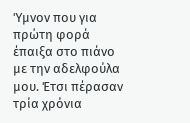Ύμνον που για πρώτη φορά έπαιξα στο πιάνο με την αδελφούλα μου. Έτσι πέρασαν τρία χρόνια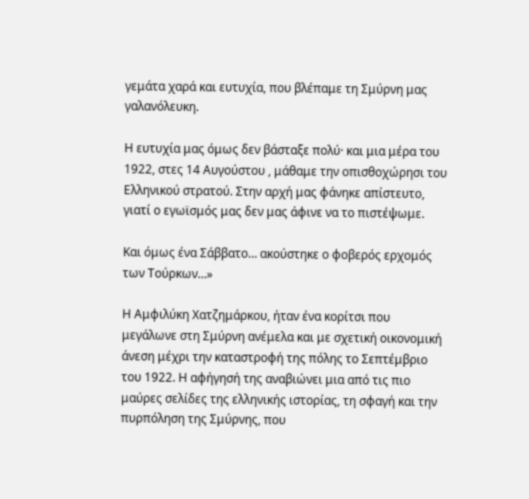γεμάτα χαρά και ευτυχία, που βλέπαμε τη Σμύρνη μας γαλανόλευκη.

Η ευτυχία μας όμως δεν βάσταξε πολύ· και μια μέρα του 1922, στες 14 Αυγούστου , μάθαμε την οπισθοχώρησι του Ελληνικού στρατού. Στην αρχή μας φάνηκε απίστευτο, γιατί ο εγωϊσμός μας δεν μας άφινε να το πιστέψωμε.

Και όμως ένα Σάββατο… ακούστηκε ο φοβερός ερχομός των Τούρκων…»

Η Αμφιλύκη Χατζημάρκου, ήταν ένα κορίτσι που μεγάλωνε στη Σμύρνη ανέμελα και με σχετική οικονομική άνεση μέχρι την καταστροφή της πόλης το Σεπτέμβριο του 1922. Η αφήγησή της αναβιώνει μια από τις πιο μαύρες σελίδες της ελληνικής ιστορίας, τη σφαγή και την πυρπόληση της Σμύρνης, που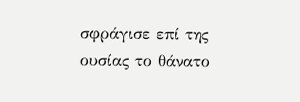σφράγισε επί της ουσίας το θάνατο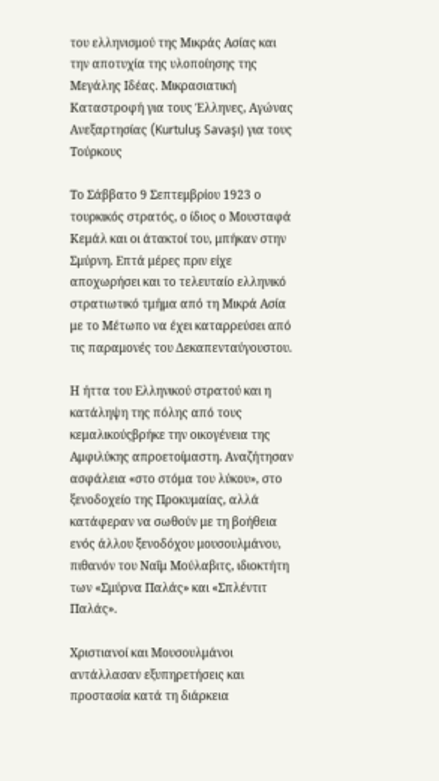του ελληνισμού της Μικράς Ασίας και την αποτυχία της υλοποίησης της Μεγάλης Ιδέας. Μικρασιατική Καταστροφή για τους Έλληνες, Αγώνας Ανεξαρτησίας (Kurtuluş Savaşı) για τους Τούρκους

Το Σάββατο 9 Σεπτεμβρίου 1923 ο τουρκικός στρατός, ο ίδιος ο Μουσταφά Κεμάλ και οι άτακτοί του, μπήκαν στην Σμύρνη. Επτά μέρες πριν είχε αποχωρήσει και το τελευταίο ελληνικό στρατιωτικό τμήμα από τη Μικρά Ασία με το Μέτωπο να έχει καταρρεύσει από τις παραμονές του Δεκαπενταύγουστου.

Η ήττα του Ελληνικού στρατού και η κατάληψη της πόλης από τους κεμαλικούςβρήκε την οικογένεια της Αμφιλύκης απροετοίμαστη. Αναζήτησαν ασφάλεια «στο στόμα του λύκου», στο ξενοδοχείο της Προκυμαίας, αλλά κατάφεραν να σωθούν με τη βοήθεια ενός άλλου ξενοδόχου μουσουλμάνου, πιθανόν του Ναΐμ Μούλαβιτς, ιδιοκτήτη των «Σμύρνα Παλάς» και «Σπλέντιτ Παλάς».

Χριστιανοί και Μουσουλμάνοι αντάλλασαν εξυπηρετήσεις και προστασία κατά τη διάρκεια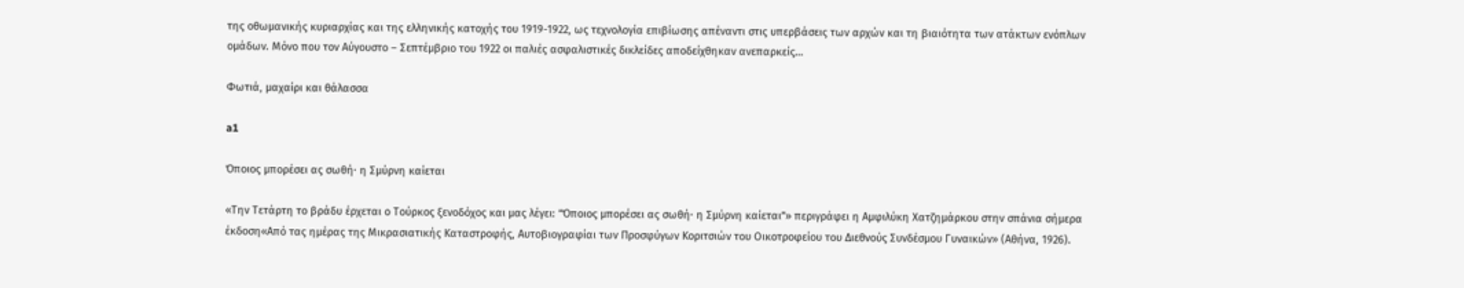της οθωμανικής κυριαρχίας και της ελληνικής κατοχής του 1919-1922, ως τεχνολογία επιβίωσης απέναντι στις υπερβάσεις των αρχών και τη βιαιότητα των ατάκτων ενόπλων ομάδων. Μόνο που τον Αύγουστο – Σεπτέμβριο του 1922 οι παλιές ασφαλιστικές δικλείδες αποδείχθηκαν ανεπαρκείς…

Φωτιά, μαχαίρι και θάλασσα

a1

Όποιος μπορέσει ας σωθή· η Σμύρνη καίεται

«Την Τετάρτη το βράδυ έρχεται ο Τούρκος ξενοδόχος και μας λέγει: “Όποιος μπορέσει ας σωθή· η Σμύρνη καίεται”» περιγράφει η Αμφιλύκη Χατζημάρκου στην σπάνια σήμερα έκδοση«Από τας ημέρας της Μικρασιατικής Καταστροφής, Αυτοβιογραφίαι των Προσφύγων Κοριτσιών του Οικοτροφείου του Διεθνούς Συνδέσμου Γυναικών» (Αθήνα, 1926).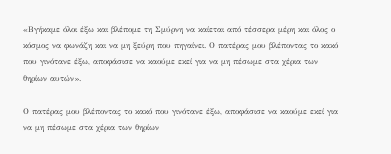«Βγήκαμε όλοι έξω και βλέπομε τη Σμύρνη να καίεται από τέσσερα μέρη και όλος ο κόσμος να φωνάζη και να μη ξεύρη που πηγαίνει. Ο πατέρας μου βλέποντας το κακό που γινότανε έξω, αποφάσισε να καούμε εκεί για να μη πέσωμε στα χέρια των θηρίων αυτών».

Ο πατέρας μου βλέποντας το κακό που γινότανε έξω, αποφάσισε να καούμε εκεί για να μη πέσωμε στα χέρια των θηρίων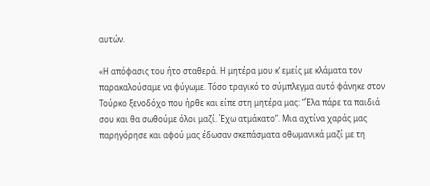αυτών.

«Η απόφασις του ήτο σταθερά. Η μητέρα μου κ’ εμείς με κλάματα τον παρακαλούσαμε να φύγωμε. Τόσο τραγικό το σύμπλεγμα αυτό φάνηκε στον Τούρκο ξενοδόχο που ήρθε και είπε στη μητέρα μας: “Έλα πάρε τα παιδιά σου και θα σωθούμε όλοι μαζί. Έχω ατμάκατο”. Μια αχτίνα χαράς μας παρηγόρησε και αφού μας έδωσαν σκεπάσματα οθωμανικά μαζί με τη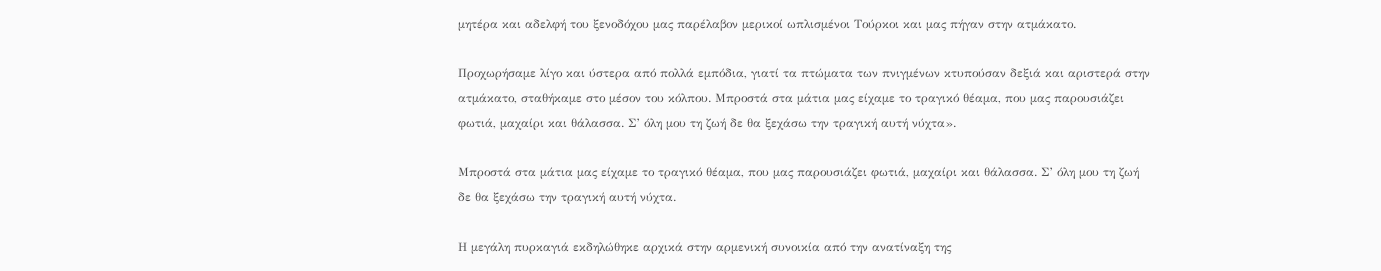μητέρα και αδελφή του ξενοδόχου μας παρέλαβον μερικοί ωπλισμένοι Τούρκοι και μας πήγαν στην ατμάκατο.

Προχωρήσαμε λίγο και ύστερα από πολλά εμπόδια, γιατί τα πτώματα των πνιγμένων κτυπούσαν δεξιά και αριστερά στην ατμάκατο, σταθήκαμε στο μέσον του κόλπου. Μπροστά στα μάτια μας είχαμε το τραγικό θέαμα, που μας παρουσιάζει φωτιά, μαχαίρι και θάλασσα. Σ’ όλη μου τη ζωή δε θα ξεχάσω την τραγική αυτή νύχτα».

Μπροστά στα μάτια μας είχαμε το τραγικό θέαμα, που μας παρουσιάζει φωτιά, μαχαίρι και θάλασσα. Σ’ όλη μου τη ζωή δε θα ξεχάσω την τραγική αυτή νύχτα.

Η μεγάλη πυρκαγιά εκδηλώθηκε αρχικά στην αρμενική συνοικία από την ανατίναξη της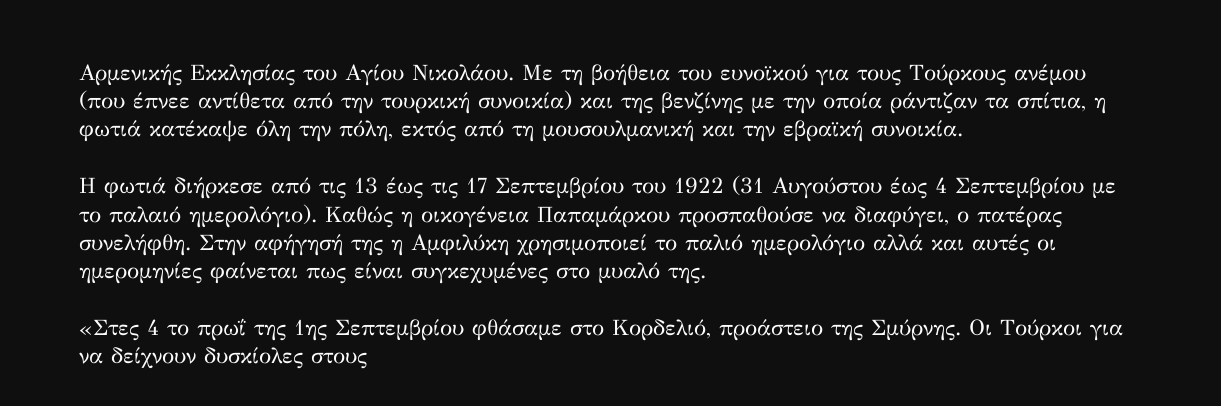Αρμενικής Εκκλησίας του Αγίου Νικολάου. Με τη βοήθεια του ευνοϊκού για τους Τούρκους ανέμου (που έπνεε αντίθετα από την τουρκική συνοικία) και της βενζίνης με την οποία ράντιζαν τα σπίτια, η φωτιά κατέκαψε όλη την πόλη, εκτός από τη μουσουλμανική και την εβραϊκή συνοικία.

Η φωτιά διήρκεσε από τις 13 έως τις 17 Σεπτεμβρίου του 1922 (31 Αυγούστου έως 4 Σεπτεμβρίου με το παλαιό ημερολόγιο). Καθώς η οικογένεια Παπαμάρκου προσπαθούσε να διαφύγει, ο πατέρας συνελήφθη. Στην αφήγησή της η Αμφιλύκη χρησιμοποιεί το παλιό ημερολόγιο αλλά και αυτές οι ημερομηνίες φαίνεται πως είναι συγκεχυμένες στο μυαλό της.

«Στες 4 το πρωΐ της 1ης Σεπτεμβρίου φθάσαμε στο Κορδελιό, προάστειο της Σμύρνης. Οι Τούρκοι για να δείχνουν δυσκίολες στους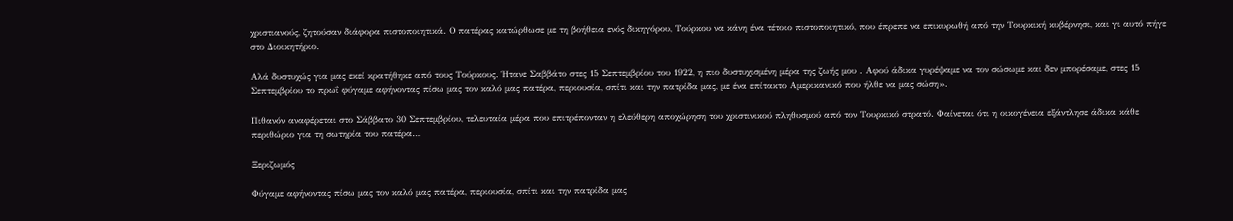χριστιανούς, ζητούσαν διάφορα πιστοποιητικά. Ο πατέρας κατώρθωσε με τη βοήθεια ενός δικηγόρου, Τούρκου να κάνη ένα τέτοιο πιστοποιητικό, που έπρεπε να επικυρωθή από την Τουρκική κυβέρνησι, και γι αυτό πήγε στο Διοικητήριο.

Αλά δυστυχώς για μας εκεί κρατήθηκε από τους Τούρκους. Ήτανε Σαββάτο στες 15 Σεπτεμβρίου του 1922, η πιο δυστυχισμένη μέρα της ζωής μου . Αφού άδικα γυρέψαμε να τον σώσωμε και δεν μπορέσαμε, στες 15 Σεπτεμβρίου το πρωΐ φύγαμε αφήνοντας πίσω μας τον καλό μας πατέρα, περιουσία, σπίτι και την πατρίδα μας, με ένα επίτακτο Αμερικανικό που ήλθε να μας σώση».

Πιθανόν αναφέρεται στο Σάββατο 30 Σεπτεμβρίου, τελευταία μέρα που επιτρέπονταν η ελεύθερη αποχώρηση του χριστινικού πληθυσμού από τον Τουρκικό στρατό. Φαίνεται ότι η οικογένεια εξάντλησε άδικα κάθε περιθώριο για τη σωτηρία του πατέρα…

Ξεριζωμός

Φύγαμε αφήνοντας πίσω μας τον καλό μας πατέρα, περιουσία, σπίτι και την πατρίδα μας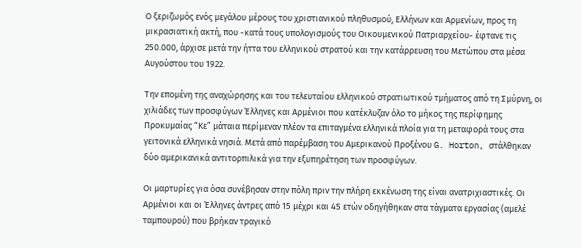Ο ξεριζωμός ενός μεγάλου μέρους του χριστιανικού πληθυσμού, Ελλήνων και Αρμενίων, προς τη μικρασιατική ακτή, που -κατά τους υπολογισμούς του Οικουμενικού Πατριαρχείου- έφτανε τις 250.000, άρχισε μετά την ήττα του ελληνικού στρατού και την κατάρρευση του Μετώπου στα μέσα Αυγούστου του 1922.

Την επομένη της αναχώρησης και του τελευταίου ελληνικού στρατιωτικού τμήματος από τη Σμύρνη, οι χιλιάδες των προσφύγων Έλληνες και Αρμένιοι που κατέκλυζαν όλο το μήκος της περίφημης Προκυμαίας “Κε” μάταια περίμεναν πλέον τα επιταγμένα ελληνικά πλοία για τη μεταφορά τους στα γειτονικά ελληνικά νησιά. Μετά από παρέμβαση του Αμερικανού Προξένου G. Horton, στάλθηκαν δύο αμερικανικά αντιτορπιλικά για την εξυπηρέτηση των προσφύγων.

Οι μαρτυρίες για όσα συνέβησαν στην πόλη πριν την πλήρη εκκένωση της είναι ανατριχιαστικές. Οι Αρμένιοι και οι Έλληνες άντρες από 15 μέχρι και 45 ετών οδηγήθηκαν στα τάγματα εργασίας (αμελέ ταμπουρού) που βρήκαν τραγικό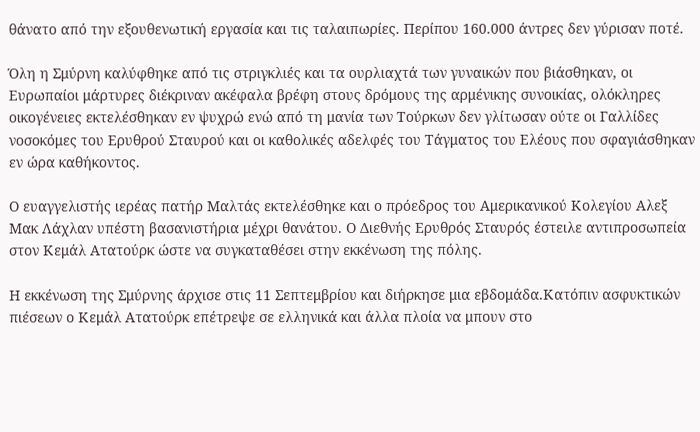θάνατο από την εξουθενωτική εργασία και τις ταλαιπωρίες. Περίπου 160.000 άντρες δεν γύρισαν ποτέ.

Όλη η Σμύρνη καλύφθηκε από τις στριγκλιές και τα ουρλιαχτά των γυναικών που βιάσθηκαν, οι Ευρωπαίοι μάρτυρες διέκριναν ακέφαλα βρέφη στους δρόμους της αρμένικης συνοικίας, ολόκληρες οικογένειες εκτελέσθηκαν εν ψυχρώ ενώ από τη μανία των Τούρκων δεν γλίτωσαν ούτε οι Γαλλίδες νοσοκόμες του Ερυθρού Σταυρού και οι καθολικές αδελφές του Τάγματος του Ελέους που σφαγιάσθηκαν εν ώρα καθήκοντος.

Ο ευαγγελιστής ιερέας πατήρ Μαλτάς εκτελέσθηκε και ο πρόεδρος του Αμερικανικού Κολεγίου Αλεξ Μακ Λάχλαν υπέστη βασανιστήρια μέχρι θανάτου. Ο Διεθνής Ερυθρός Σταυρός έστειλε αντιπροσωπεία στον Κεμάλ Ατατούρκ ώστε να συγκαταθέσει στην εκκένωση της πόλης.

Η εκκένωση της Σμύρνης άρχισε στις 11 Σεπτεμβρίου και διήρκησε μια εβδομάδα.Κατόπιν ασφυκτικών πιέσεων ο Κεμάλ Ατατούρκ επέτρεψε σε ελληνικά και άλλα πλοία να μπουν στο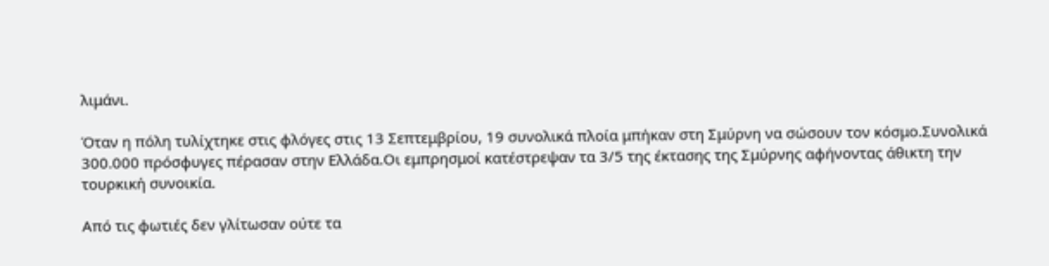λιμάνι.

Όταν η πόλη τυλίχτηκε στις φλόγες στις 13 Σεπτεμβρίου, 19 συνολικά πλοία μπήκαν στη Σμύρνη να σώσουν τον κόσμο.Συνολικά 300.000 πρόσφυγες πέρασαν στην Ελλάδα.Οι εμπρησμοί κατέστρεψαν τα 3/5 της έκτασης της Σμύρνης αφήνοντας άθικτη την τουρκική συνοικία.

Από τις φωτιές δεν γλίτωσαν ούτε τα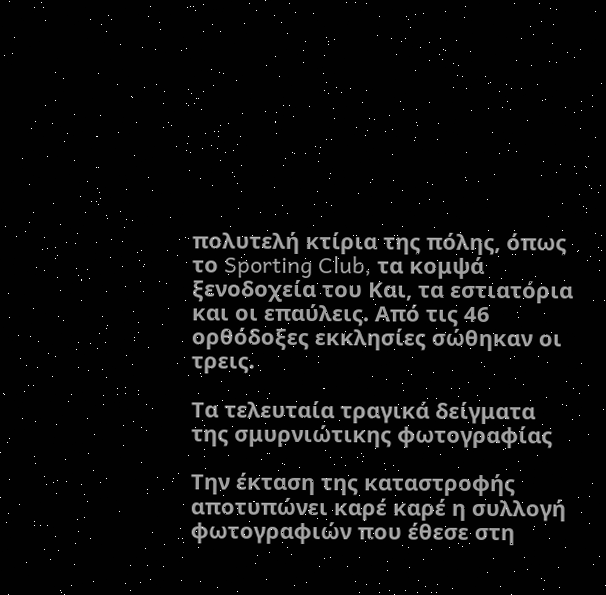πολυτελή κτίρια της πόλης, όπως το Sporting Club, τα κομψά ξενοδοχεία του Και, τα εστιατόρια και οι επαύλεις. Από τις 46 ορθόδοξες εκκλησίες σώθηκαν οι τρεις.

Τα τελευταία τραγικά δείγματα της σμυρνιώτικης φωτογραφίας

Την έκταση της καταστροφής αποτυπώνει καρέ καρέ η συλλογή φωτογραφιών που έθεσε στη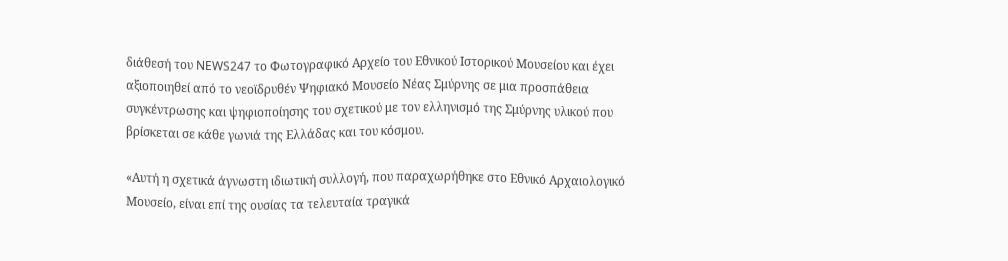διάθεσή του NEWS247 το Φωτογραφικό Αρχείο του Εθνικού Ιστορικού Μουσείου και έχει αξιοποιηθεί από το νεοϊδρυθέν Ψηφιακό Μουσείο Νέας Σμύρνης σε μια προσπάθεια συγκέντρωσης και ψηφιοποίησης του σχετικού με τον ελληνισμό της Σμύρνης υλικού που βρίσκεται σε κάθε γωνιά της Ελλάδας και του κόσμου.

«Αυτή η σχετικά άγνωστη ιδιωτική συλλογή, που παραχωρήθηκε στο Εθνικό Αρχαιολογικό Μουσείο, είναι επί της ουσίας τα τελευταία τραγικά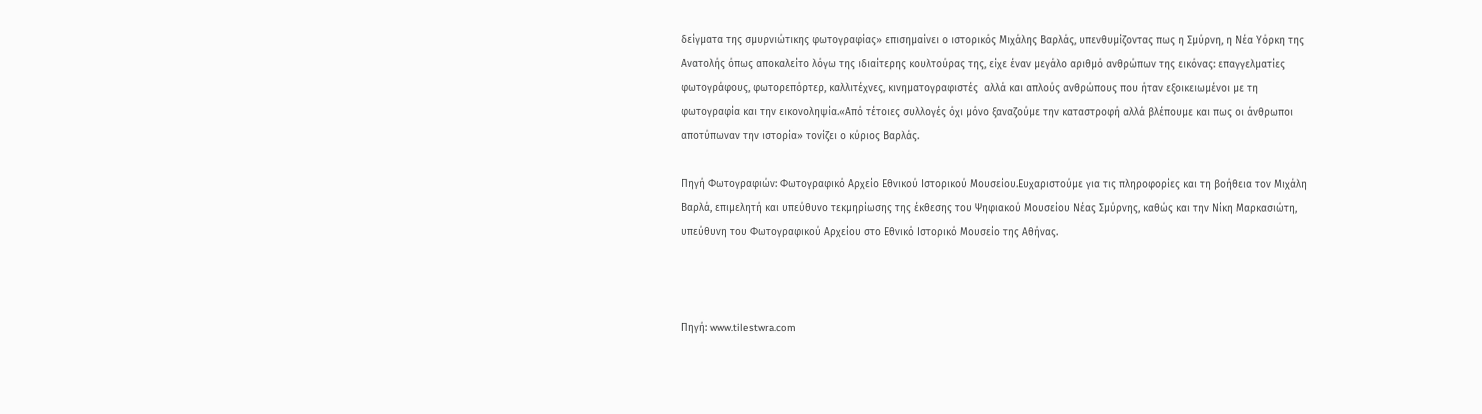δείγματα της σμυρνιώτικης φωτογραφίας» επισημαίνει ο ιστορικός Μιχάλης Βαρλάς, υπενθυμίζοντας πως η Σμύρνη, η Νέα Υόρκη της Ανατολής όπως αποκαλείτο λόγω της ιδιαίτερης κουλτούρας της, είχε έναν μεγάλο αριθμό ανθρώπων της εικόνας: επαγγελματίες φωτογράφους, φωτορεπόρτερ, καλλιτέχνες, κινηματογραφιστές  αλλά και απλούς ανθρώπους που ήταν εξοικειωμένοι με τη φωτογραφία και την εικονοληψία.«Από τέτοιες συλλογές όχι μόνο ξαναζούμε την καταστροφή αλλά βλέπουμε και πως οι άνθρωποι αποτύπωναν την ιστορία» τονίζει ο κύριος Βαρλάς.

Πηγή Φωτογραφιών: Φωτογραφικό Αρχείο Εθνικού Ιστορικού Μουσείου.Ευχαριστούμε για τις πληροφορίες και τη βοήθεια τον Μιχάλη Βαρλά, επιμελητή και υπεύθυνο τεκμηρίωσης της έκθεσης του Ψηφιακού Μουσείου Νέας Σμύρνης, καθώς και την Νίκη Μαρκασιώτη, υπεύθυνη του Φωτογραφικού Αρχείου στο Εθνικό Ιστορικό Μουσείο της Αθήνας.



Πηγή: www.tilestwra.com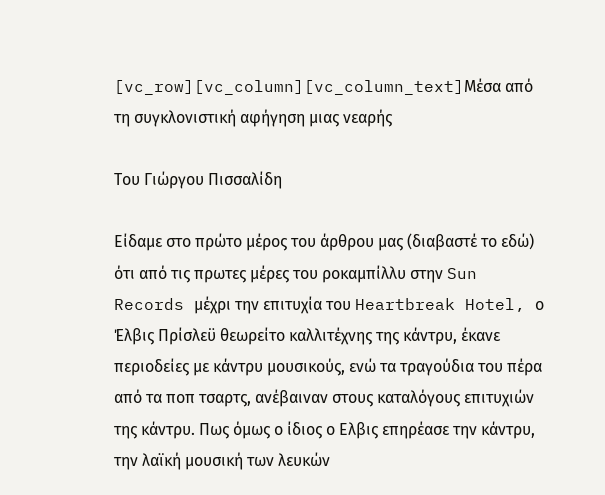[vc_row][vc_column][vc_column_text]Μέσα από τη συγκλονιστική αφήγηση μιας νεαρής

Του Γιώργου Πισσαλίδη

Είδαμε στο πρώτο μέρος του άρθρου μας (διαβαστέ το εδώ) ότι από τις πρωτες μέρες του ροκαμπίλλυ στην Sun Records μέχρι την επιτυχία του Heartbreak Hotel, ο Έλβις Πρίσλεϋ θεωρείτο καλλιτέχνης της κάντρυ, έκανε περιοδείες με κάντρυ μουσικούς, ενώ τα τραγούδια του πέρα από τα ποπ τσαρτς, ανέβαιναν στους καταλόγους επιτυχιών της κάντρυ. Πως όμως ο ίδιος ο Ελβις επηρέασε την κάντρυ, την λαϊκή μουσική των λευκών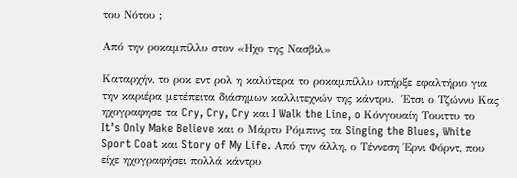του Νότου ;

Από την ροκαμπίλλυ στον «Ηχο της Νασβιλ»

Καταρχήν, το ροκ εντ ρολ η καλύτερα το ροκαμπίλλυ υπήρξε εφαλτήριο για την καριέρα μετέπειτα διάσημων καλλιτεχνών της κάντρυ.  Έτσι ο Τζώννυ Κας ηχογραφησε τα Cry, Cry, Cry και I Walk the Line, o Κόνγουαίη Τουιττυ το It’s Only Make Believe και ο Μάρτυ Ρόμπινς τα Singing the Blues, White Sport Coat και Story of My Life. Από την άλλη, ο Τέννεση Έρνι Φόρντ, που είχε ηχογραφήσει πολλά κάντρυ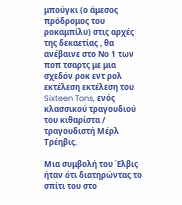μπούγκι (ο άμεσος πρόδρομος του ροκαμπίλυ) στις αρχές της δεκαετίας , θα ανέβαινε στο Νο 1 των ποπ τσαρτς με μια σχεδόν ροκ εντ ρολ εκτέλεση εκτέλεση του Sixteen Tons, ενός κλασσικού τραγουδιού του κιθαρίστα / τραγουδιστή Μέρλ Τρέηβις.

Μια συμβολή του Έλβις ήταν ότι διατηρώντας το σπίτι του στο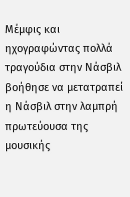Μέμφις και ηχογραφώντας πολλά τραγούδια στην Νάσβιλ  βοήθησε να μετατραπεί η Νάσβιλ στην λαμπρή πρωτεύουσα της μουσικής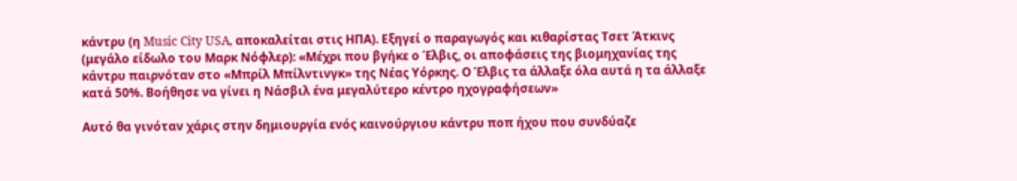κάντρυ (η Music City USA, αποκαλείται στις ΗΠΑ). Εξηγεί ο παραγωγός και κιθαρίστας Τσετ Άτκινς (μεγάλο είδωλο του Μαρκ Νόφλερ): «Μέχρι που βγήκε ο Έλβις, οι αποφάσεις της βιομηχανίας της κάντρυ παιρνόταν στο «Μπρίλ Μπίλντινγκ» της Νέας Υόρκης. Ο Έλβις τα άλλαξε όλα αυτά η τα άλλαξε κατά 50%. Βοήθησε να γίνει η Νάσβιλ ένα μεγαλύτερο κέντρο ηχογραφήσεων»

Αυτό θα γινόταν χάρις στην δημιουργία ενός καινούργιου κάντρυ ποπ ήχου που συνδύαζε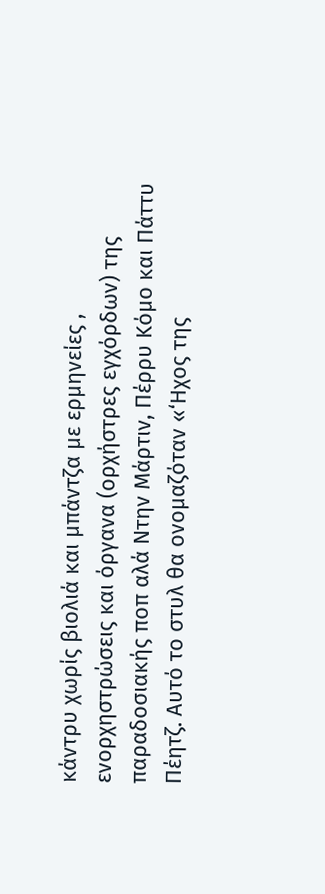κάντρυ χωρίς βιολιά και μπάντζα με ερμηνείες , ενορχηστρώσεις και όργανα (ορχήστρες εγχόρδων) της παραδοσιακής ποπ αλά Ντην Μάρτιν, Πέρρυ Κόμο και Πάττυ Πέητζ. Αυτό το στυλ θα ονομαζόταν «‘Ηχος της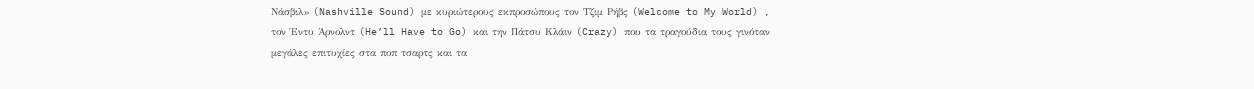Νάσβιλ» (Nashville Sound) με κυριώτερους εκπροσώπους τον Τζιμ Ρήβς (Welcome to My World) , τον Έντυ Άρνολντ (He’ll Have to Go) και την Πάτσυ Κλάιν (Crazy) που τα τραγούδια τους γινόταν μεγάλες επιτυχίες στα ποπ τσαρτς και τα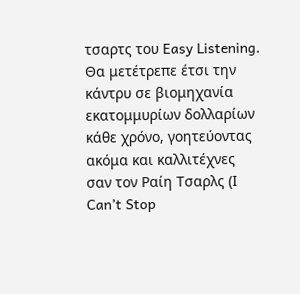τσαρτς του Easy Listening. Θα μετέτρεπε έτσι την κάντρυ σε βιομηχανία εκατομμυρίων δολλαρίων κάθε χρόνο, γοητεύοντας ακόμα και καλλιτέχνες σαν τον Ραίη Τσαρλς (Ι Can’t Stop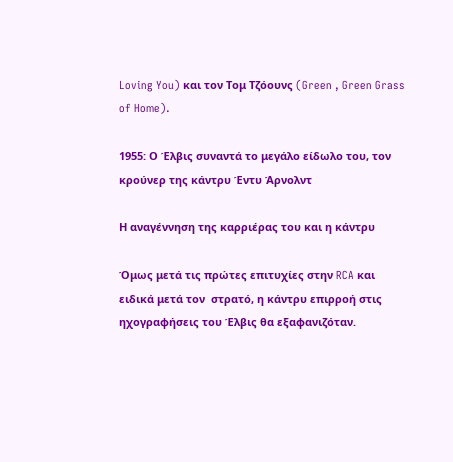Loving You) και τον Τομ Τζόουνς (Green , Green Grass of Home).

1955: Ο Έλβις συναντά το μεγάλο είδωλο του, τον κρούνερ της κάντρυ Έντυ Άρνολντ

Η αναγέννηση της καρριέρας του και η κάντρυ

Όμως μετά τις πρώτες επιτυχίες στην RCA και ειδικά μετά τον  στρατό, η κάντρυ επιρροή στις ηχογραφήσεις του Έλβις θα εξαφανιζόταν.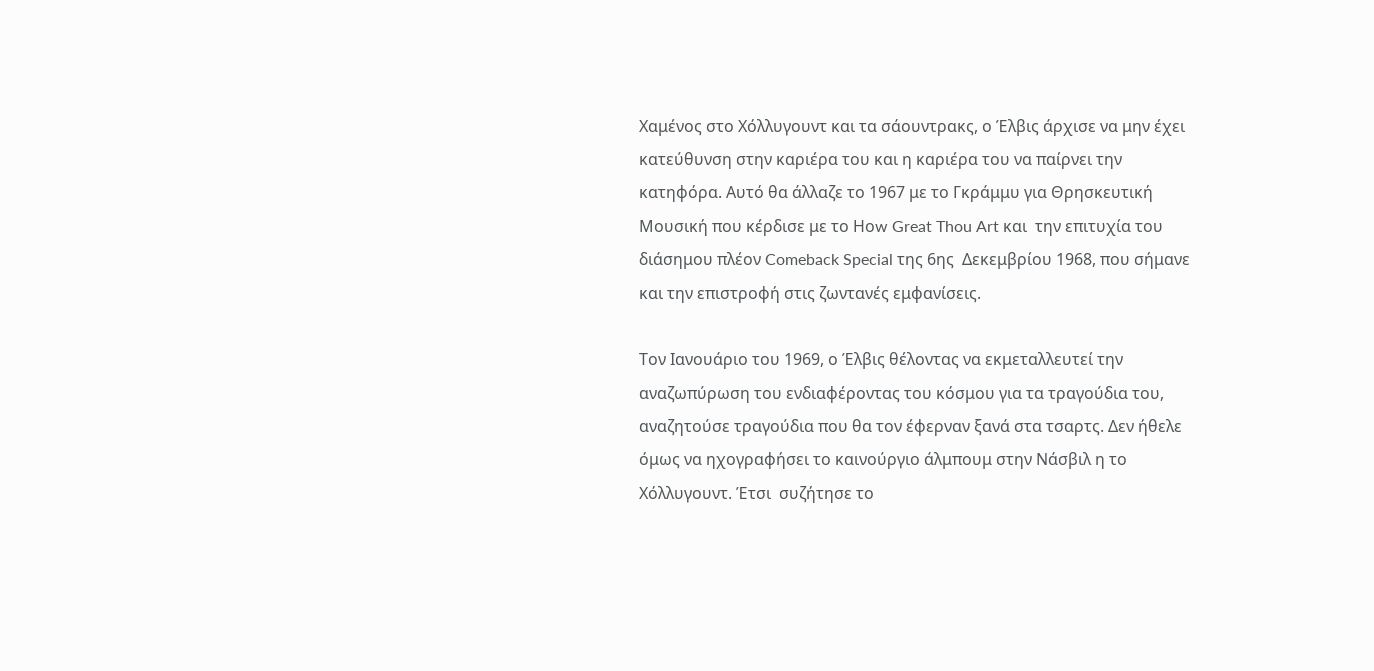Χαμένος στο Χόλλυγουντ και τα σάουντρακς, ο Έλβις άρχισε να μην έχει κατεύθυνση στην καριέρα του και η καριέρα του να παίρνει την κατηφόρα. Αυτό θα άλλαζε το 1967 με το Γκράμμυ για Θρησκευτική Μουσική που κέρδισε με το Ηοw Great Thou Art και  την επιτυχία του  διάσημου πλέον Comeback Special της 6ης  Δεκεμβρίου 1968, που σήμανε και την επιστροφή στις ζωντανές εμφανίσεις.

Τον Ιανουάριο του 1969, ο Έλβις θέλοντας να εκμεταλλευτεί την αναζωπύρωση του ενδιαφέροντας του κόσμου για τα τραγούδια του, αναζητούσε τραγούδια που θα τον έφερναν ξανά στα τσαρτς. Δεν ήθελε όμως να ηχογραφήσει το καινούργιο άλμπουμ στην Νάσβιλ η το Χόλλυγουντ. Έτσι  συζήτησε το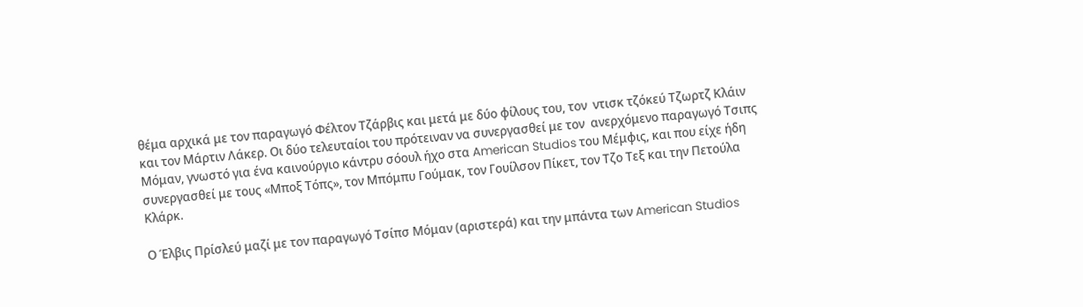θέμα αρχικά με τον παραγωγό Φέλτον Τζάρβις και μετά με δύο φίλους του, τον  ντισκ τζόκεύ Τζωρτζ Κλάιν και τον Μάρτιν Λάκερ. Οι δύο τελευταίοι του πρότειναν να συνεργασθεί με τον  ανερχόμενο παραγωγό Τσιπς Μόμαν, γνωστό για ένα καινούργιο κάντρυ σόουλ ήχο στα American Studios του Μέμφις, και που είχε ήδη συνεργασθεί με τους «Μποξ Τόπς», τον Μπόμπυ Γούμακ, τον Γουίλσον Πίκετ, τον Τζο Τεξ και την Πετούλα Κλάρκ.

Ο Έλβις Πρίσλεύ μαζί με τον παραγωγό Τσίπσ Μόμαν (αριστερά) και την μπάντα των American Studios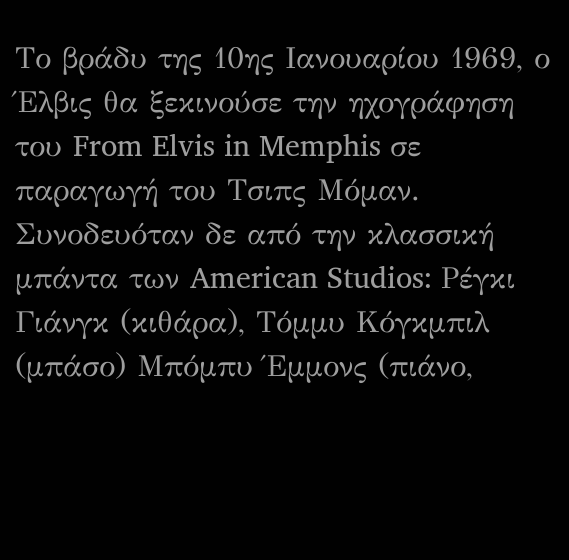Το βράδυ της 10ης Ιανουαρίου 1969, ο Έλβις θα ξεκινούσε την ηχογράφηση του From Elvis in Memphis σε παραγωγή του Τσιπς Μόμαν. Συνοδευόταν δε από την κλασσική μπάντα των American Studios: Ρέγκι Γιάνγκ (κιθάρα), Tόμμυ Κόγκμπιλ (μπάσο) Μπόμπυ Έμμονς (πιάνο,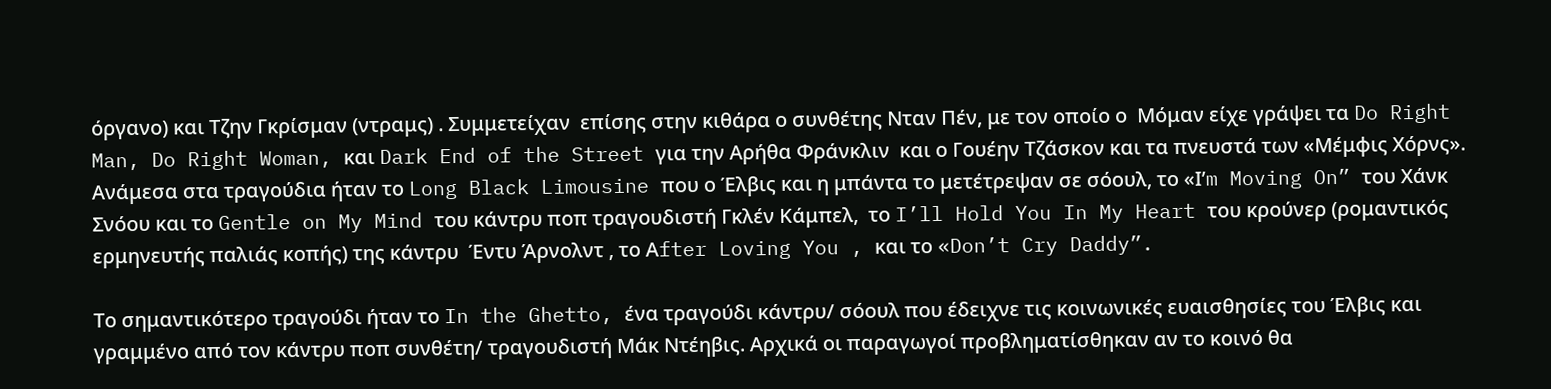όργανο) και Τζην Γκρίσμαν (ντραμς) . Συμμετείχαν  επίσης στην κιθάρα ο συνθέτης Νταν Πέν, με τον οποίο ο  Μόμαν είχε γράψει τα Do Right Man, Do Right Woman, και Dark End of the Street για την Αρήθα Φράνκλιν  και ο Γουέην Τζάσκον και τα πνευστά των «Μέμφις Χόρνς». Ανάμεσα στα τραγούδια ήταν το Long Black Limousine που ο Έλβις και η μπάντα το μετέτρεψαν σε σόουλ, το «Ι’m Moving On” του Χάνκ Σνόου και το Gentle on My Mind του κάντρυ ποπ τραγουδιστή Γκλέν Κάμπελ,  το I’ll Hold You In My Heart του κρούνερ (ρομαντικός ερμηνευτής παλιάς κοπής) της κάντρυ  Έντυ Άρνολντ , το Αfter Loving You , και το «Don’t Cry Daddy”.

Το σημαντικότερο τραγούδι ήταν το In the Ghetto, ένα τραγούδι κάντρυ/ σόουλ που έδειχνε τις κοινωνικές ευαισθησίες του Έλβις και γραμμένο από τον κάντρυ ποπ συνθέτη/ τραγουδιστή Μάκ Ντέηβις. Αρχικά οι παραγωγοί προβληματίσθηκαν αν το κοινό θα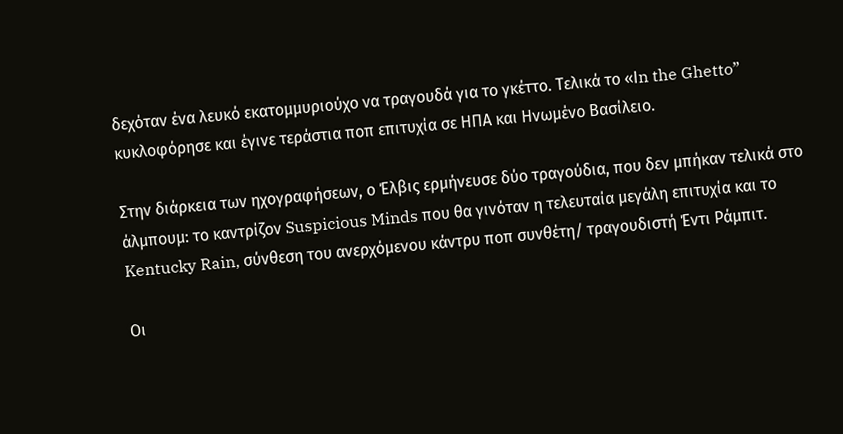δεχόταν ένα λευκό εκατομμυριούχο να τραγουδά για το γκέττο. Τελικά το «Ιn the Ghetto” κυκλοφόρησε και έγινε τεράστια ποπ επιτυχία σε ΗΠΑ και Ηνωμένο Βασίλειο.

Στην διάρκεια των ηχογραφήσεων, ο Έλβις ερμήνευσε δύο τραγούδια, που δεν μπήκαν τελικά στο άλμπουμ: το καντρίζον Suspicious Minds που θα γινόταν η τελευταία μεγάλη επιτυχία και το Kentucky Rain, σύνθεση του ανερχόμενου κάντρυ ποπ συνθέτη/ τραγουδιστή Έντι Ράμπιτ.

Οι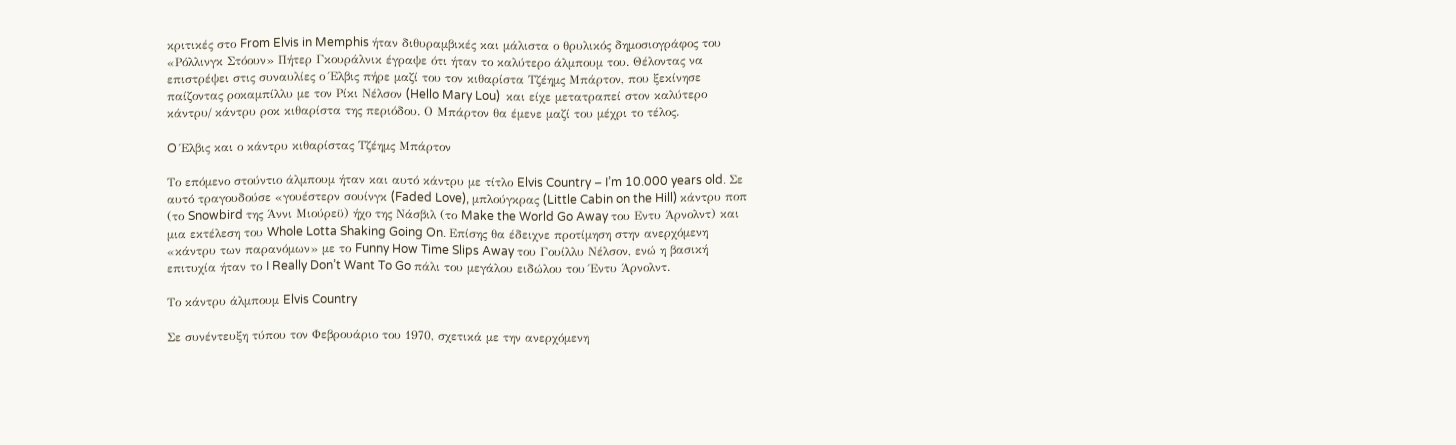κριτικές στο From Elvis in Memphis ήταν διθυραμβικές και μάλιστα ο θρυλικός δημοσιογράφος του «Ρόλλινγκ Στόουν» Πήτερ Γκουράλνικ έγραψε ότι ήταν το καλύτερο άλμπουμ του. Θέλοντας να επιστρέψει στις συναυλίες ο Έλβις πήρε μαζί του τον κιθαρίστα Τζέημς Μπάρτον, που ξεκίνησε παίζοντας ροκαμπίλλυ με τον Ρίκι Νέλσον (Hello Mary Lou)  και είχε μετατραπεί στον καλύτερο κάντρυ/ κάντρυ ροκ κιθαρίστα της περιόδου. Ο Μπάρτον θα έμενε μαζί του μέχρι το τέλος.

O Έλβις και ο κάντρυ κιθαρίστας Τζέημς Μπάρτον

Το επόμενο στούντιο άλμπουμ ήταν και αυτό κάντρυ με τίτλο Elvis Country – I’m 10.000 years old. Σε αυτό τραγουδούσε «γουέστερν σουίνγκ (Faded Love), μπλούγκρας (Little Cabin on the Hill) κάντρυ ποπ (το Snowbird της Άννι Μιούρεϋ) ήχο της Νάσβιλ (το Make the World Go Away του Εντυ Άρνολντ) και μια εκτέλεση του Whole Lotta Shaking Going On. Επίσης θα έδειχνε προτίμηση στην ανερχόμενη «κάντρυ των παρανόμων» με το Funny How Time Slips Away του Γουίλλυ Νέλσον, ενώ η βασική επιτυχία ήταν το I Really Don’t Want To Go πάλι του μεγάλου ειδώλου του Έντυ Άρνολντ.

Το κάντρυ άλμπουμ Elvis Country

Σε συνέντευξη τύπου τον Φεβρουάριο του 1970, σχετικά με την ανερχόμενη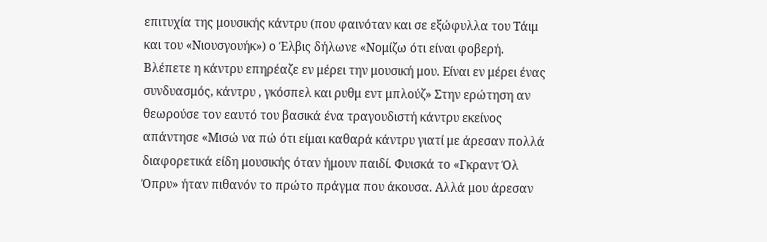επιτυχία της μουσικής κάντρυ (που φαινόταν και σε εξώφυλλα του Τάιμ και του «Νιουσγουήκ») ο Έλβις δήλωνε «Νομίζω ότι είναι φοβερή. Βλέπετε η κάντρυ επηρέαζε εν μέρει την μουσική μου. Είναι εν μέρει ένας συνδυασμός, κάντρυ , γκόσπελ και ρυθμ εντ μπλούζ» Στην ερώτηση αν θεωρούσε τον εαυτό του βασικά ένα τραγουδιστή κάντρυ εκείνος απάντησε «Μισώ να πώ ότι είμαι καθαρά κάντρυ γιατί με άρεσαν πολλά διαφορετικά είδη μουσικής όταν ήμουν παιδί. Φυισκά το «Γκραντ Όλ Όπρυ» ήταν πιθανόν το πρώτο πράγμα που άκουσα. Αλλά μου άρεσαν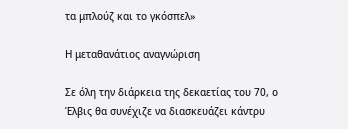τα μπλούζ και το γκόσπελ»

Η μεταθανάτιος αναγνώριση

Σε όλη την διάρκεια της δεκαετίας του 70, ο Έλβις θα συνέχιζε να διασκευάζει κάντρυ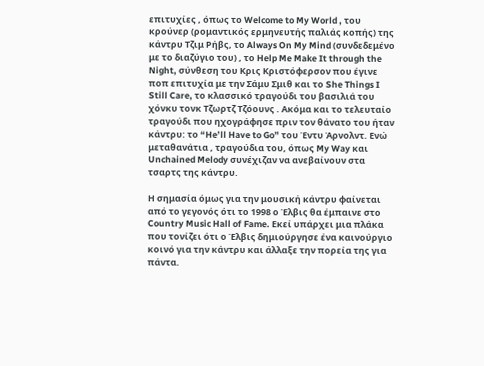επιτυχίες , όπως το Welcome to My World , του κρούνερ (ρομαντικός ερμηνευτής παλιάς κοπής) της κάντρυ Τζιμ Ρήβς, το Always On My Mind (συνδεδεμένο με το διαζύγιο του) , το Help Me Make It through the Night, σύνθεση του Κρις Κριστόφερσον που έγινε ποπ επιτυχία με την Σάμυ Σμιθ και το She Things I Still Care, το κλασσικό τραγούδι του βασιλιά του χόνκυ τονκ Τζωρτζ Τζόουνς . Ακόμα και το τελευταίο τραγούδι που ηχογράφησε πριν τον θάνατο του ήταν κάντρυ: το “He’ll Have to Go” του Έντυ Άρνολντ. Ενώ μεταθανάτια , τραγούδια του, όπως My Way και Unchained Melody συνέχιζαν να ανεβαίνουν στα τσαρτς της κάντρυ.

Η σημασία όμως για την μουσική κάντρυ φαίνεται από το γεγονός ότι το 1998 ο Έλβις θα έμπαινε στο Country Music Hall of Fame. Εκεί υπάρχει μια πλάκα που τονίζει ότι ο Έλβις δημιούργησε ένα καινούργιο  κοινό για την κάντρυ και άλλαξε την πορεία της για πάντα.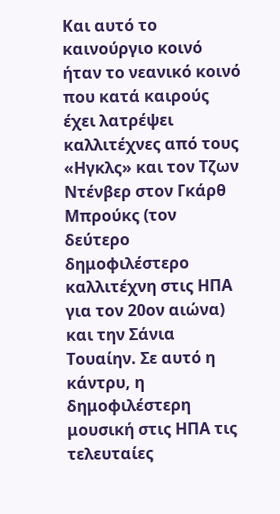Και αυτό το καινούργιο κοινό ήταν το νεανικό κοινό που κατά καιρούς έχει λατρέψει καλλιτέχνες από τους «Ηγκλς» και τον Τζων Ντένβερ στον Γκάρθ Μπρούκς (τον δεύτερο δημοφιλέστερο καλλιτέχνη στις ΗΠΑ για τον 20ον αιώνα) και την Σάνια Τουαίην. Σε αυτό η κάντρυ, η δημοφιλέστερη μουσική στις ΗΠΑ τις τελευταίες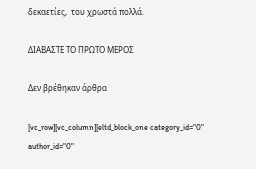δεκαετίες,  του χρωστά πολλά.

ΔΙΑΒΑΣΤΕ ΤΟ ΠΡΩΤΟ ΜΕΡΟΣ

Δεν βρέθηκαν άρθρα

[vc_row][vc_column][eltd_block_one category_id="0" author_id="0"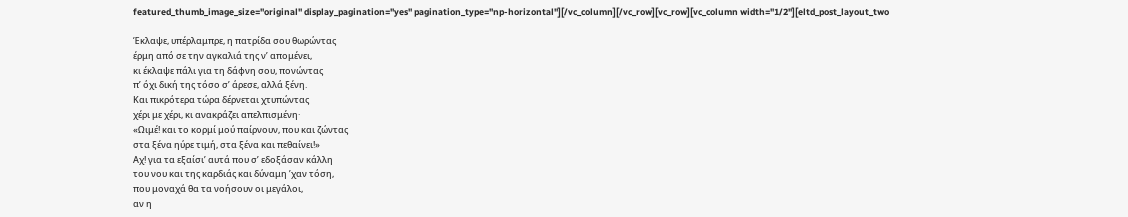featured_thumb_image_size="original" display_pagination="yes" pagination_type="np-horizontal"][/vc_column][/vc_row][vc_row][vc_column width="1/2"][eltd_post_layout_two

Έκλαψε, υπέρλαμπρε, η πατρίδα σου θωρώντας
έρμη από σε την αγκαλιά της ν’ απομένει,
κι έκλαψε πάλι για τη δάφνη σου, πονώντας
π’ όχι δική της τόσο σ’ άρεσε, αλλά ξένη.
Και πικρότερα τώρα δέρνεται χτυπώντας
χέρι με χέρι, κι ανακράζει απελπισμένη·
«Ωιμέ! και το κορμί μού παίρνουν, που και ζώντας
στα ξένα ηύρε τιμή, στα ξένα και πεθαίνει!»
Αχ! για τα εξαίσι’ αυτά που σ’ εδοξάσαν κάλλη
του νου και της καρδιάς και δύναμη ’χαν τόση,
που μοναχά θα τα νοήσουν οι μεγάλοι,
αν η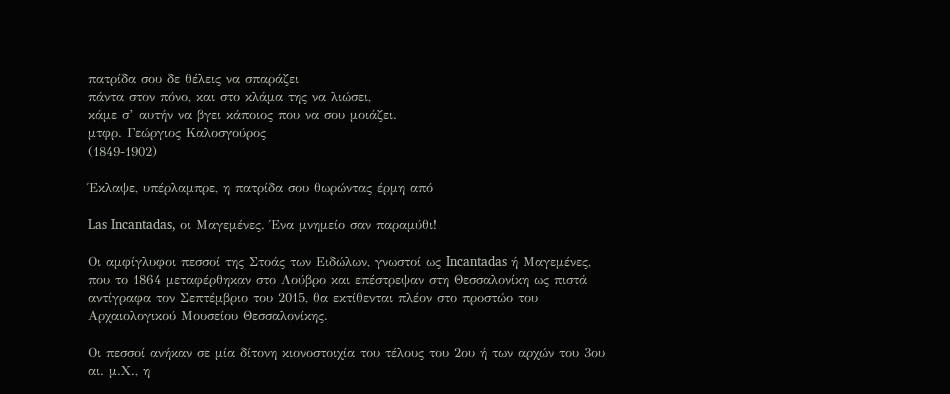πατρίδα σου δε θέλεις να σπαράζει
πάντα στον πόνο, και στο κλάμα της να λιώσει,
κάμε σ’ αυτήν να βγει κάποιος που να σου μοιάζει.
μτφρ. Γεώργιος Καλοσγούρος
(1849-1902)

Έκλαψε, υπέρλαμπρε, η πατρίδα σου θωρώντας έρμη από

Las Incantadas, οι Μαγεμένες. Ένα μνημείο σαν παραμύθι!

Οι αμφίγλυφοι πεσσοί της Στοάς των Ειδώλων, γνωστοί ως Incantadas ή Μαγεμένες, που το 1864 μεταφέρθηκαν στο Λούβρο και επέστρεψαν στη Θεσσαλονίκη ως πιστά αντίγραφα τον Σεπτέμβριο του 2015, θα εκτίθενται πλέον στο προστώο του Αρχαιολογικού Μουσείου Θεσσαλονίκης.

Οι πεσσοί ανήκαν σε μία δίτονη κιονοστοιχία του τέλους του 2ου ή των αρχών του 3ου αι. μ.Χ., η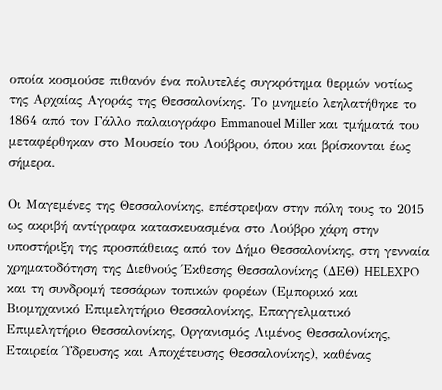οποία κοσμούσε πιθανόν ένα πολυτελές συγκρότημα θερμών νοτίως της Αρχαίας Αγοράς της Θεσσαλονίκης. Το μνημείο λεηλατήθηκε το 1864 από τον Γάλλο παλαιογράφο Emmanouel Miller και τμήματά του μεταφέρθηκαν στο Μουσείο του Λούβρου, όπου και βρίσκονται έως σήμερα.

Οι Μαγεμένες της Θεσσαλονίκης, επέστρεψαν στην πόλη τους το 2015 ως ακριβή αντίγραφα κατασκευασμένα στο Λούβρο χάρη στην υποστήριξη της προσπάθειας από τον Δήμο Θεσσαλονίκης, στη γενναία χρηματοδότηση της Διεθνούς Έκθεσης Θεσσαλονίκης (ΔΕΘ) HELEXPO και τη συνδρομή τεσσάρων τοπικών φορέων (Εμπορικό και Βιομηχανικό Επιμελητήριο Θεσσαλονίκης, Επαγγελματικό Επιμελητήριο Θεσσαλονίκης, Οργανισμός Λιμένος Θεσσαλονίκης, Εταιρεία Ύδρευσης και Αποχέτευσης Θεσσαλονίκης), καθένας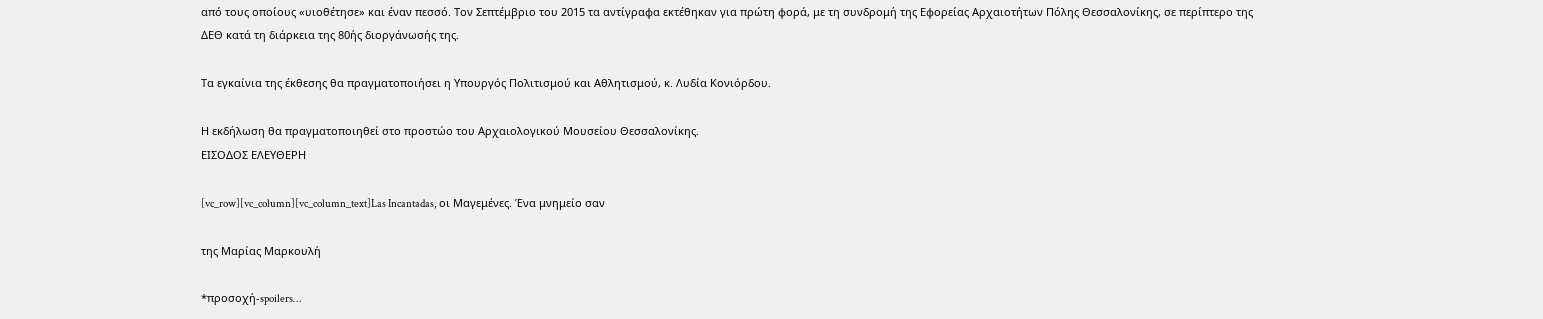από τους οποίους «υιοθέτησε» και έναν πεσσό. Τον Σεπτέμβριο του 2015 τα αντίγραφα εκτέθηκαν για πρώτη φορά, με τη συνδρομή της Εφορείας Αρχαιοτήτων Πόλης Θεσσαλονίκης, σε περίπτερο της ΔΕΘ κατά τη διάρκεια της 80ής διοργάνωσής της.

Τα εγκαίνια της έκθεσης θα πραγματοποιήσει η Υπουργός Πολιτισμού και Αθλητισμού, κ. Λυδία Κονιόρδου.

Η εκδήλωση θα πραγματοποιηθεί στο προστώο του Αρχαιολογικού Μουσείου Θεσσαλονίκης.
ΕΙΣΟΔΟΣ ΕΛΕΥΘΕΡΗ

[vc_row][vc_column][vc_column_text]Las Incantadas, οι Μαγεμένες. Ένα μνημείο σαν

της Μαρίας Μαρκουλή

*προσοχή-spoilers…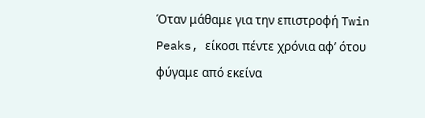Όταν μάθαμε για την επιστροφή Twin Peaks, είκοσι πέντε χρόνια αφ’ ότου φύγαμε από εκείνα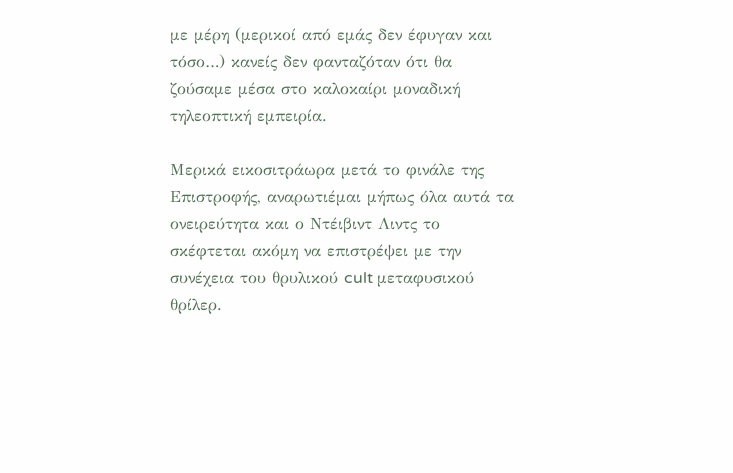με μέρη (μερικοί από εμάς δεν έφυγαν και τόσο…) κανείς δεν φανταζόταν ότι θα ζούσαμε μέσα στο καλοκαίρι μοναδική τηλεοπτική εμπειρία.

Μερικά εικοσιτράωρα μετά το φινάλε της Επιστροφής, αναρωτιέμαι μήπως όλα αυτά τα ονειρεύτητα και ο Ντέιβιντ Λιντς το σκέφτεται ακόμη να επιστρέψει με την συνέχεια του θρυλικού cult μεταφυσικού θρίλερ.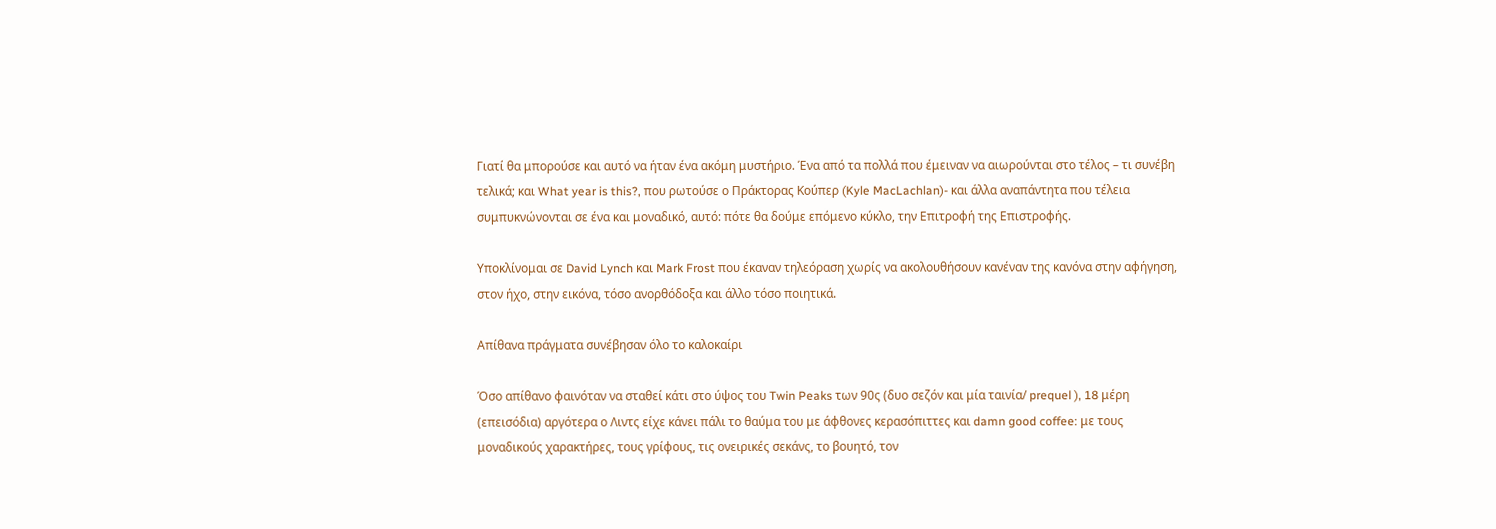Γιατί θα μπορούσε και αυτό να ήταν ένα ακόμη μυστήριο. Ένα από τα πολλά που έμειναν να αιωρούνται στο τέλος – τι συνέβη τελικά; και What year is this?, που ρωτούσε ο Πράκτορας Κούπερ (Kyle MacLachlan)- και άλλα αναπάντητα που τέλεια συμπυκνώνονται σε ένα και μοναδικό, αυτό: πότε θα δούμε επόμενο κύκλο, την Επιτροφή της Επιστροφής.

Υποκλίνομαι σε David Lynch και Mark Frost που έκαναν τηλεόραση χωρίς να ακολουθήσουν κανέναν της κανόνα στην αφήγηση, στον ήχο, στην εικόνα, τόσο ανορθόδοξα και άλλο τόσο ποιητικά.

Απίθανα πράγματα συνέβησαν όλο το καλοκαίρι

Όσο απίθανο φαινόταν να σταθεί κάτι στο ύψος του Twin Peaks των 90ς (δυο σεζόν και μία ταινία/ prequel ), 18 μέρη (επεισόδια) αργότερα ο Λιντς είχε κάνει πάλι το θαύμα του με άφθονες κερασόπιττες και damn good coffee: με τους μοναδικούς χαρακτήρες, τους γρίφους, τις ονειρικές σεκάνς, το βουητό, τον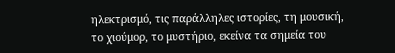ηλεκτρισμό, τις παράλληλες ιστορίες, τη μουσική, το χιούμορ, το μυστήριο, εκείνα τα σημεία του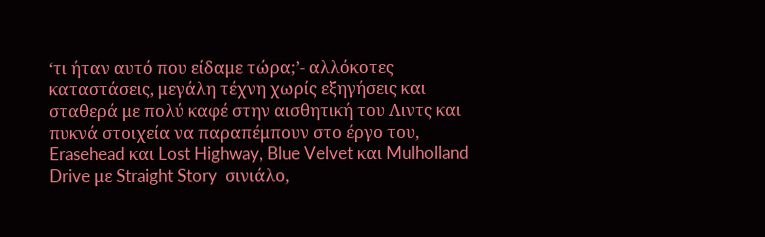‘τι ήταν αυτό που είδαμε τώρα;’- αλλόκοτες καταστάσεις, μεγάλη τέχνη χωρίς εξηγήσεις και σταθερά με πολύ καφέ στην αισθητική του Λιντς και πυκνά στοιχεία να παραπέμπουν στο έργο του, Erasehead και Lost Highway, Blue Velvet και Mulholland Drive με Straight Story  σινιάλο,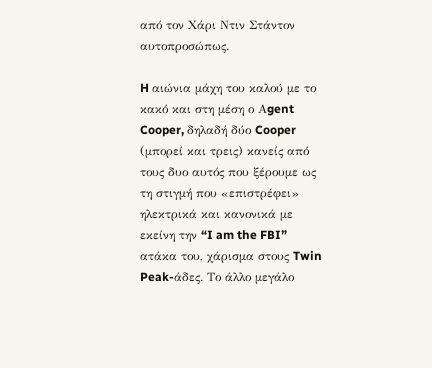από τον Χάρι Ντιν Στάντον αυτοπροσώπως.

H αιώνια μάχη του καλού με το κακό και στη μέση ο Αgent Cooper, δηλαδή δύο Cooper (μπορεί και τρεις) κανείς από τους δυο αυτός που ξέρουμε ως τη στιγμή που «επιστρέφει» ηλεκτρικά και κανονικά με εκείνη την “I am the FBI” ατάκα του, χάρισμα στους Twin Peak-άδες. Το άλλο μεγάλο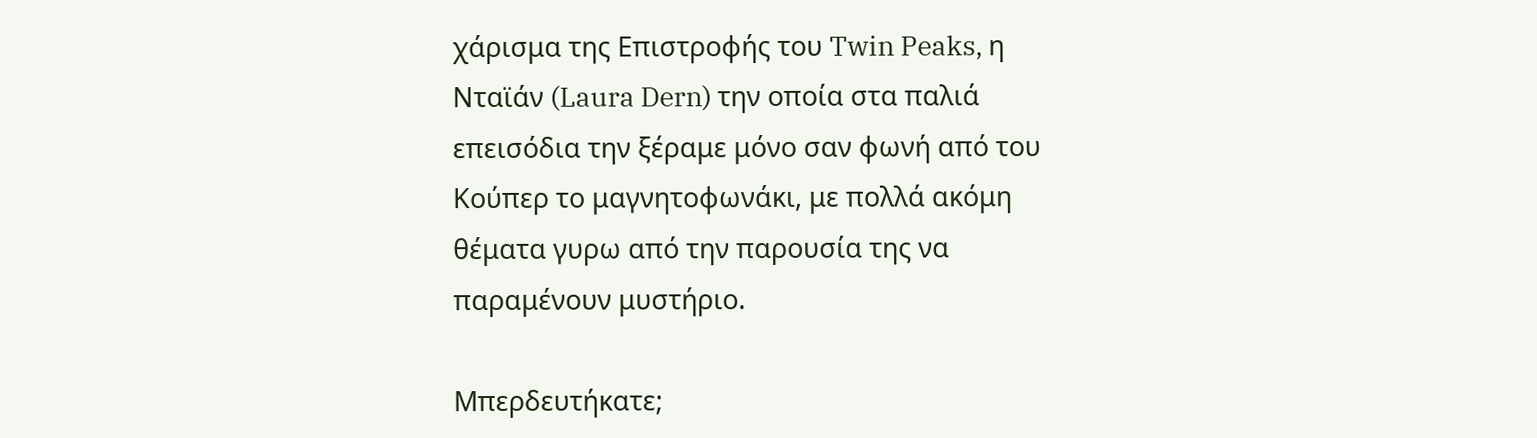χάρισμα της Επιστροφής του Twin Peaks, η Νταϊάν (Laura Dern) την οποία στα παλιά επεισόδια την ξέραμε μόνο σαν φωνή από του Κούπερ το μαγνητοφωνάκι, με πολλά ακόμη θέματα γυρω από την παρουσία της να παραμένουν μυστήριο.

Μπερδευτήκατε;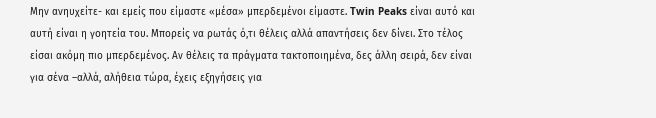Μην ανηυχείτε- και εμείς που είμαστε «μέσα» μπερδεμένοι είμαστε. Twin Peaks είναι αυτό και αυτή είναι η γοητεία του. Μπορείς να ρωτάς ό,τι θέλεις αλλά απαντήσεις δεν δίνει. Στο τέλος είσαι ακόμη πιο μπερδεμένος. Αν θέλεις τα πράγματα τακτοποιημένα, δες άλλη σειρά, δεν είναι για σένα –αλλά, αλήθεια τώρα, έχεις εξηγήσεις για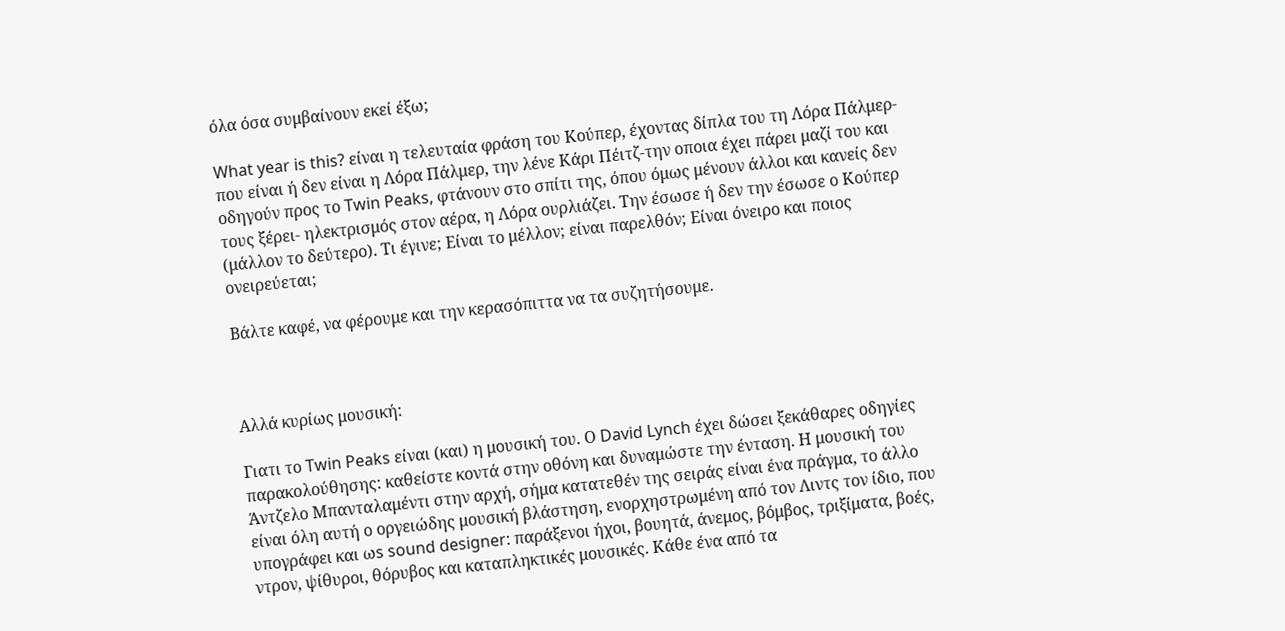όλα όσα συμβαίνουν εκεί έξω;

What year is this? είναι η τελευταία φράση του Κούπερ, έχοντας δίπλα του τη Λόρα Πάλμερ- που είναι ή δεν είναι η Λόρα Πάλμερ, την λένε Κάρι Πέιτζ-την οποια έχει πάρει μαζί του και οδηγούν προς το Twin Peaks, φτάνουν στο σπίτι της, όπου όμως μένουν άλλοι και κανείς δεν τους ξέρει- ηλεκτρισμός στον αέρα, η Λόρα ουρλιάζει. Την έσωσε ή δεν την έσωσε ο Κούπερ (μάλλον το δεύτερο). Τι έγινε; Είναι το μέλλον; είναι παρελθόν; Είναι όνειρο και ποιος ονειρεύεται;

Βάλτε καφέ, να φέρουμε και την κερασόπιττα να τα συζητήσουμε.



Αλλά κυρίως μουσική:

Γιατι το Twin Peaks είναι (και) η μουσική του. Ο David Lynch έχει δώσει ξεκάθαρες οδηγίες παρακολούθησης: καθείστε κοντά στην οθόνη και δυναμώστε την ένταση. Η μουσική του Άντζελο Μπανταλαμέντι στην αρχή, σήμα κατατεθέν της σειράς είναι ένα πράγμα, το άλλο είναι όλη αυτή ο οργειώδης μουσική βλάστηση, ενορχηστρωμένη από τον Λιντς τον ίδιο, που υπογράφει και ωs sound designer: παράξενοι ήχοι, βουητά, άνεμος, βόμβος, τριξίματα, βοές, ντρον, ψίθυροι, θόρυβος και καταπληκτικές μουσικές. Κάθε ένα από τα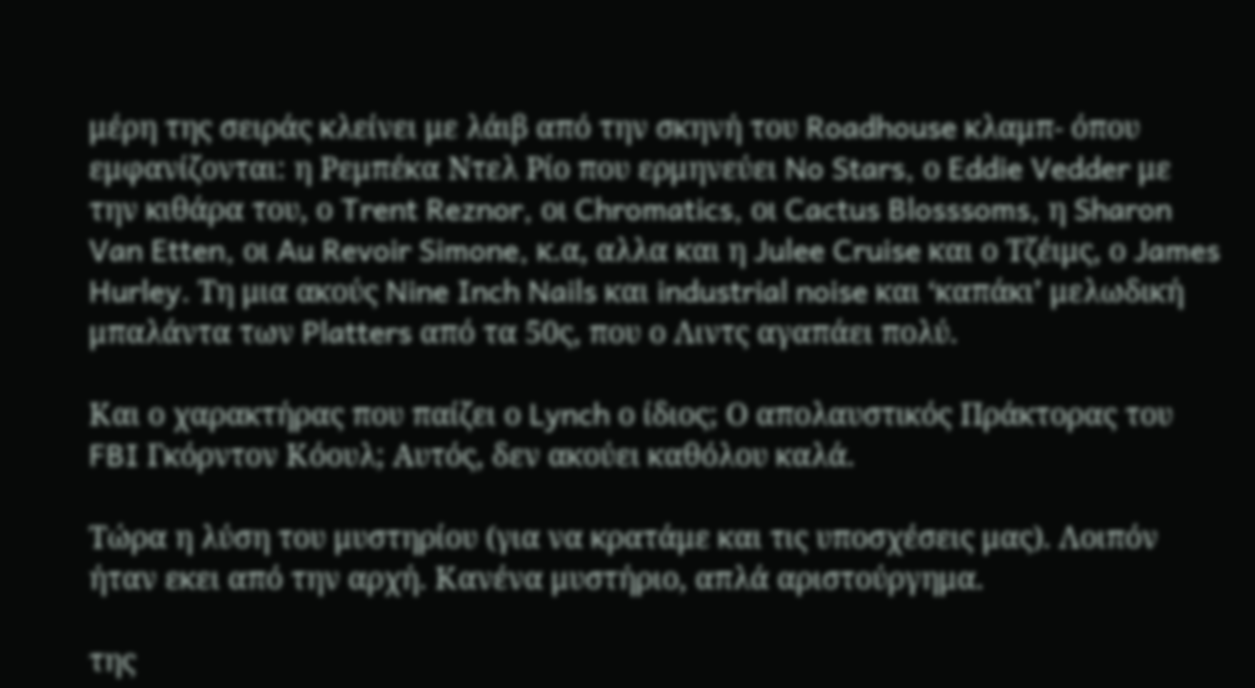μέρη της σειράς κλείνει με λάιβ από την σκηνή του Roadhouse κλαμπ- όπου εμφανίζονται: η Ρεμπέκα Ντελ Ρίο που ερμηνεύει No Stars, ο Eddie Vedder με την κιθάρα του, ο Trent Reznor, οι Chromatics, oι Cactus Blosssoms, η Sharon Van Etten, oι Au Revoir Simone, κ.α, αλλα και η Julee Cruise και ο Τζέιμς, ο James Hurley. Τη μια ακούς Nine Inch Nails και industrial noise και ‘καπάκι’ μελωδική μπαλάντα των Platters από τα 50ς, που ο Λιντς αγαπάει πολύ.

Και ο χαρακτήρας που παίζει ο Lynch ο ίδιος; Ο απολαυστικός Πράκτορας του FBI Γκόρντον Κόουλ; Αυτός, δεν ακούει καθόλου καλά.

Τώρα η λύση του μυστηρίου (για να κρατάμε και τις υποσχέσεις μας). Λοιπόν ήταν εκει από την αρχή. Κανένα μυστήριο, απλά αριστούργημα.

της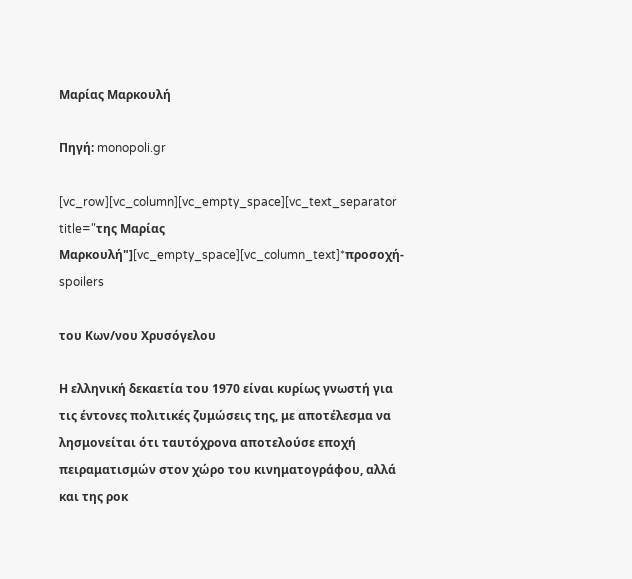Μαρίας Μαρκουλή

Πηγή: monopoli.gr

[vc_row][vc_column][vc_empty_space][vc_text_separator title="της Μαρίας Μαρκουλή"][vc_empty_space][vc_column_text]*προσοχή-spoilers

του Κων/νου Χρυσόγελου

Η ελληνική δεκαετία του 1970 είναι κυρίως γνωστή για τις έντονες πολιτικές ζυμώσεις της, με αποτέλεσμα να λησμονείται ότι ταυτόχρονα αποτελούσε εποχή πειραματισμών στον χώρο του κινηματογράφου, αλλά και της ροκ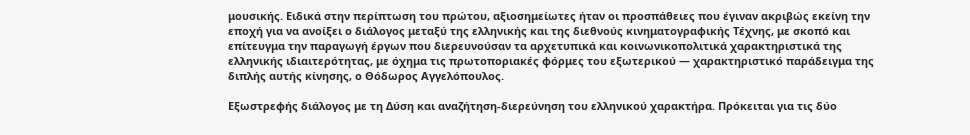μουσικής. Ειδικά στην περίπτωση του πρώτου, αξιοσημείωτες ήταν οι προσπάθειες που έγιναν ακριβώς εκείνη την εποχή για να ανοίξει ο διάλογος μεταξύ της ελληνικής και της διεθνούς κινηματογραφικής Τέχνης, με σκοπό και επίτευγμα την παραγωγή έργων που διερευνούσαν τα αρχετυπικά και κοινωνικοπολιτικά χαρακτηριστικά της ελληνικής ιδιαιτερότητας, με όχημα τις πρωτοποριακές φόρμες του εξωτερικού — χαρακτηριστικό παράδειγμα της διπλής αυτής κίνησης, ο Θόδωρος Αγγελόπουλος.

Εξωστρεφής διάλογος με τη Δύση και αναζήτηση-διερεύνηση του ελληνικού χαρακτήρα. Πρόκειται για τις δύο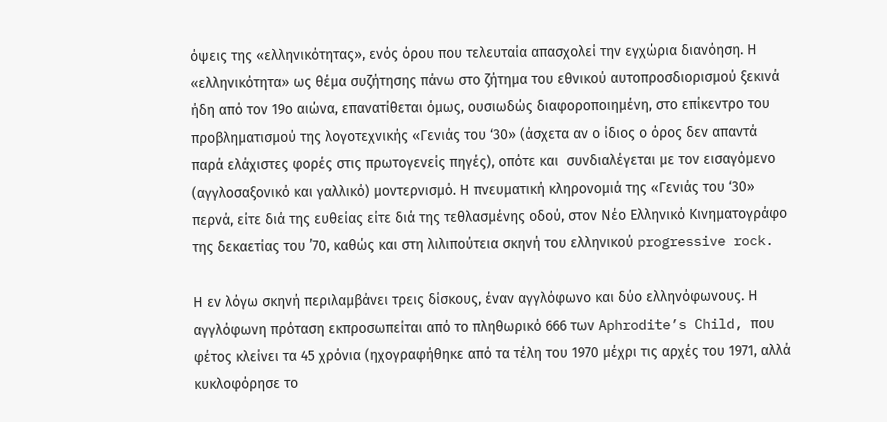όψεις της «ελληνικότητας», ενός όρου που τελευταία απασχολεί την εγχώρια διανόηση. Η «ελληνικότητα» ως θέμα συζήτησης πάνω στο ζήτημα του εθνικού αυτοπροσδιορισμού ξεκινά ήδη από τον 19ο αιώνα, επανατίθεται όμως, ουσιωδώς διαφοροποιημένη, στο επίκεντρο του προβληματισμού της λογοτεχνικής «Γενιάς του ‘30» (άσχετα αν ο ίδιος ο όρος δεν απαντά παρά ελάχιστες φορές στις πρωτογενείς πηγές), οπότε και  συνδιαλέγεται με τον εισαγόμενο (αγγλοσαξονικό και γαλλικό) μοντερνισμό. Η πνευματική κληρονομιά της «Γενιάς του ‘30» περνά, είτε διά της ευθείας είτε διά της τεθλασμένης οδού, στον Νέο Ελληνικό Κινηματογράφο της δεκαετίας του ’70, καθώς και στη λιλιπούτεια σκηνή του ελληνικού progressive rock.

Η εν λόγω σκηνή περιλαμβάνει τρεις δίσκους, έναν αγγλόφωνο και δύο ελληνόφωνους. Η αγγλόφωνη πρόταση εκπροσωπείται από το πληθωρικό 666 των Aphrodite’s Child, που φέτος κλείνει τα 45 χρόνια (ηχογραφήθηκε από τα τέλη του 1970 μέχρι τις αρχές του 1971, αλλά κυκλοφόρησε το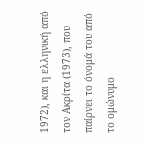1972), και η ελληνική από τον Ακρίτα (1973), που παίρνει το όνομά του από το ομώνυμο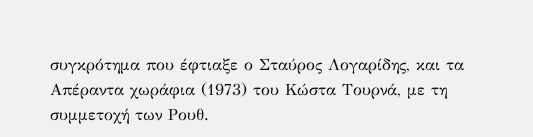συγκρότημα που έφτιαξε ο Σταύρος Λογαρίδης, και τα Απέραντα χωράφια (1973) του Κώστα Τουρνά, με τη συμμετοχή των Ρουθ.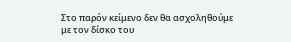Στο παρόν κείμενο δεν θα ασχοληθούμε με τον δίσκο του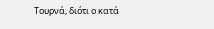Τουρνά, διότι ο κατά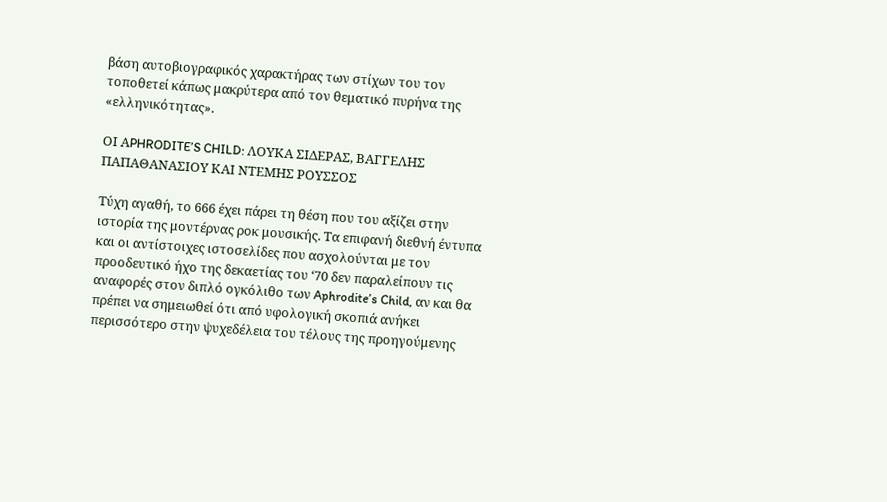βάση αυτοβιογραφικός χαρακτήρας των στίχων του τον τοποθετεί κάπως μακρύτερα από τον θεματικό πυρήνα της «ελληνικότητας».

ΟΙ ΑPHRODITE’S CHILD: ΛΟΥΚΑ ΣΙΔΕΡΑΣ, ΒΑΓΓΕΛΗΣ ΠΑΠΑΘΑΝΑΣΙΟΥ ΚΑΙ ΝΤΕΜΗΣ ΡΟΥΣΣΟΣ

Τύχη αγαθή, το 666 έχει πάρει τη θέση που του αξίζει στην ιστορία της μοντέρνας ροκ μουσικής. Τα επιφανή διεθνή έντυπα και οι αντίστοιχες ιστοσελίδες που ασχολούνται με τον προοδευτικό ήχο της δεκαετίας του ‘70 δεν παραλείπουν τις αναφορές στον διπλό ογκόλιθο των Aphrodite’s Child, αν και θα πρέπει να σημειωθεί ότι από υφολογική σκοπιά ανήκει περισσότερο στην ψυχεδέλεια του τέλους της προηγούμενης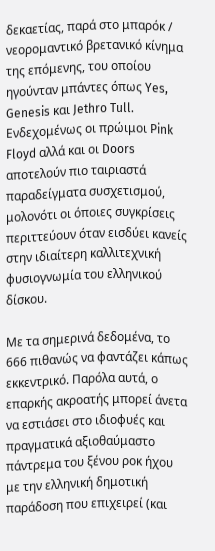δεκαετίας, παρά στο μπαρόκ / νεορομαντικό βρετανικό κίνημα της επόμενης, του οποίου ηγούνταν μπάντες όπως Yes, Genesis και Jethro Tull. Ενδεχομένως οι πρώιμοι Pink Floyd αλλά και οι Doors αποτελούν πιο ταιριαστά παραδείγματα συσχετισμού, μολονότι οι όποιες συγκρίσεις περιττεύουν όταν εισδύει κανείς στην ιδιαίτερη καλλιτεχνική φυσιογνωμία του ελληνικού δίσκου.

Με τα σημερινά δεδομένα, το 666 πιθανώς να φαντάζει κάπως εκκεντρικό. Παρόλα αυτά, ο επαρκής ακροατής μπορεί άνετα να εστιάσει στο ιδιοφυές και πραγματικά αξιοθαύμαστο πάντρεμα του ξένου ροκ ήχου με την ελληνική δημοτική παράδοση που επιχειρεί (και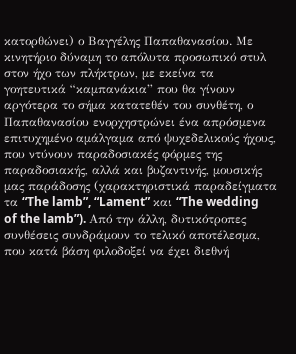κατορθώνει) ο Βαγγέλης Παπαθανασίου. Με κινητήριο δύναμη το απόλυτα προσωπικό στυλ στον ήχο των πλήκτρων, με εκείνα τα γοητευτικά “καμπανάκια” που θα γίνουν αργότερα το σήμα κατατεθέν του συνθέτη, ο Παπαθανασίου ενορχηστρώνει ένα απρόσμενα επιτυχημένο αμάλγαμα από ψυχεδελικούς ήχους, που ντύνουν παραδοσιακές φόρμες της παραδοσιακής, αλλά και βυζαντινής, μουσικής μας παράδοσης (χαρακτηριστικά παραδείγματα τα “The lamb”, “Lament” και “The wedding of the lamb”). Από την άλλη, δυτικότροπες συνθέσεις συνδράμουν το τελικό αποτέλεσμα, που κατά βάση φιλοδοξεί να έχει διεθνή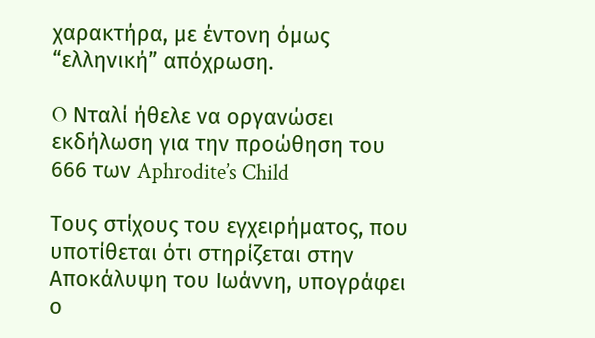χαρακτήρα, με έντονη όμως “ελληνική” απόχρωση.

O Νταλί ήθελε να οργανώσει εκδήλωση για την προώθηση του 666 των Aphrodite’s Child

Τους στίχους του εγχειρήματος, που υποτίθεται ότι στηρίζεται στην Αποκάλυψη του Ιωάννη, υπογράφει ο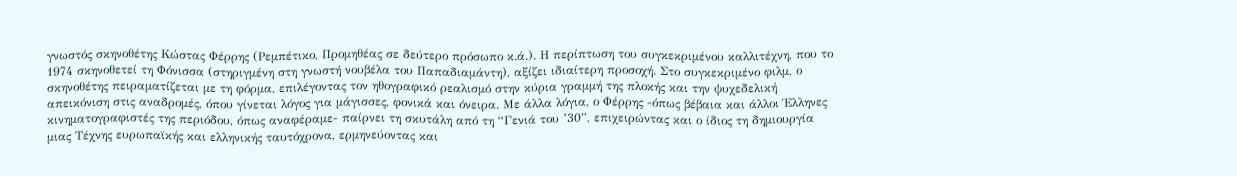γνωστός σκηνοθέτης Κώστας Φέρρης (Ρεμπέτικο, Προμηθέας σε δεύτερο πρόσωπο κ.ά.). Η περίπτωση του συγκεκριμένου καλλιτέχνη, που το 1974 σκηνοθετεί τη Φόνισσα (στηριγμένη στη γνωστή νουβέλα του Παπαδιαμάντη), αξίζει ιδιαίτερη προσοχή. Στο συγκεκριμένο φιλμ, ο σκηνοθέτης πειραματίζεται με τη φόρμα, επιλέγοντας τον ηθογραφικό ρεαλισμό στην κύρια γραμμή της πλοκής και την ψυχεδελική απεικόνιση στις αναδρομές, όπου γίνεται λόγος για μάγισσες, φονικά και όνειρα. Με άλλα λόγια, ο Φέρρης -όπως βέβαια και άλλοι Έλληνες κινηματογραφιστές της περιόδου, όπως αναφέραμε- παίρνει τη σκυτάλη από τη “Γενιά του ’30”, επιχειρώντας και ο ίδιος τη δημιουργία μιας Τέχνης ευρωπαϊκής και ελληνικής ταυτόχρονα, ερμηνεύοντας και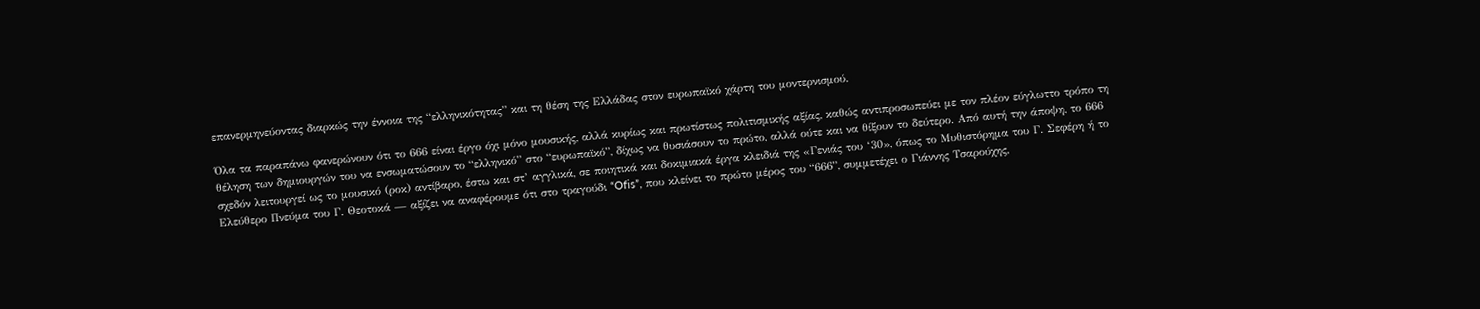επανερμηνεύοντας διαρκώς την έννοια της “ελληνικότητας” και τη θέση της Ελλάδας στον ευρωπαϊκό χάρτη του μοντερνισμού.

Όλα τα παραπάνω φανερώνουν ότι το 666 είναι έργο όχι μόνο μουσικής, αλλά κυρίως και πρωτίστως πολιτισμικής αξίας, καθώς αντιπροσωπεύει με τον πλέον εύγλωττο τρόπο τη θέληση των δημιουργών του να ενσωματώσουν το “ελληνικό” στο “ευρωπαϊκό”, δίχως να θυσιάσουν το πρώτο, αλλά ούτε και να θίξουν το δεύτερο. Από αυτή την άποψη, το 666 σχεδόν λειτουργεί ως το μουσικό (ροκ) αντίβαρο, έστω και στ’ αγγλικά, σε ποιητικά και δοκιμιακά έργα κλειδιά της «Γενιάς του ‘30», όπως το Μυθιστόρημα του Γ. Σεφέρη ή το Ελεύθερο Πνεύμα του Γ. Θεοτοκά — αξίζει να αναφέρουμε ότι στο τραγούδι “Ofis”, που κλείνει το πρώτο μέρος του “666”, συμμετέχει ο Γιάννης Τσαρούχης,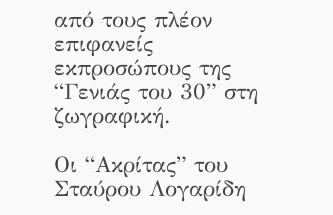από τους πλέον επιφανείς εκπροσώπους της “Γενιάς του 30” στη ζωγραφική.

Οι “Ακρίτας” του Σταύρου Λογαρίδη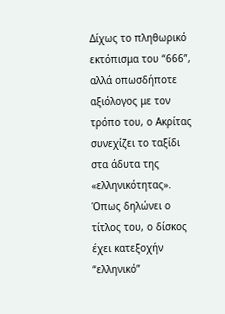Δίχως το πληθωρικό εκτόπισμα του “666”, αλλά οπωσδήποτε αξιόλογος με τον τρόπο του, ο Ακρίτας συνεχίζει το ταξίδι στα άδυτα της «ελληνικότητας». Όπως δηλώνει ο τίτλος του, ο δίσκος έχει κατεξοχήν “ελληνικό”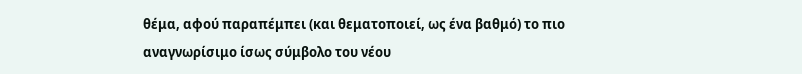θέμα, αφού παραπέμπει (και θεματοποιεί, ως ένα βαθμό) το πιο αναγνωρίσιμο ίσως σύμβολο του νέου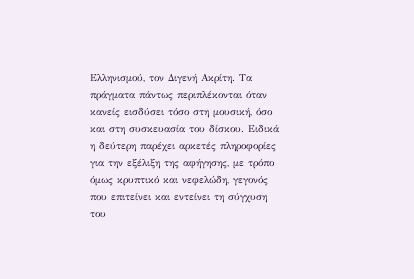Ελληνισμού, τον Διγενή Ακρίτη. Τα πράγματα πάντως περιπλέκονται όταν κανείς εισδύσει τόσο στη μουσική, όσο και στη συσκευασία του δίσκου. Ειδικά η δεύτερη παρέχει αρκετές πληροφορίες για την εξέλιξη της αφήγησης, με τρόπο όμως κρυπτικό και νεφελώδη, γεγονός που επιτείνει και εντείνει τη σύγχυση του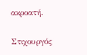ακροατή.

Στιχουργός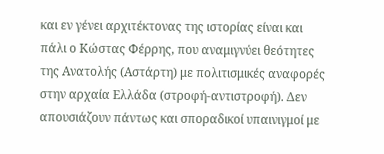και εν γένει αρχιτέκτονας της ιστορίας είναι και πάλι ο Κώστας Φέρρης, που αναμιγνύει θεότητες της Ανατολής (Αστάρτη) με πολιτισμικές αναφορές στην αρχαία Ελλάδα (στροφή-αντιστροφή). Δεν απουσιάζουν πάντως και σποραδικοί υπαινιγμοί με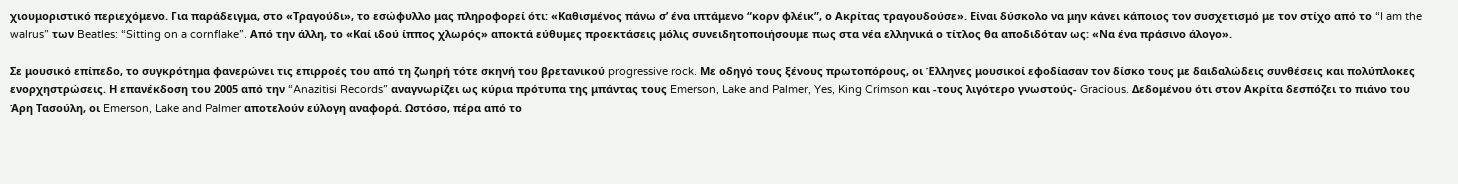χιουμοριστικό περιεχόμενο. Για παράδειγμα, στο «Τραγούδι», το εσώφυλλο μας πληροφορεί ότι: «Καθισμένος πάνω σ’ ένα ιπτάμενο “κορν φλέικ”, ο Ακρίτας τραγουδούσε». Είναι δύσκολο να μην κάνει κάποιος τον συσχετισμό με τον στίχο από το “I am the walrus” των Beatles: “Sitting on a cornflake”. Από την άλλη, το «Καί ιδού ίππος χλωρός» αποκτά εύθυμες προεκτάσεις μόλις συνειδητοποιήσουμε πως στα νέα ελληνικά ο τίτλος θα αποδιδόταν ως: «Να ένα πράσινο άλογο».

Σε μουσικό επίπεδο, το συγκρότημα φανερώνει τις επιρροές του από τη ζωηρή τότε σκηνή του βρετανικού progressive rock. Με οδηγό τους ξένους πρωτοπόρους, οι Έλληνες μουσικοί εφοδίασαν τον δίσκο τους με δαιδαλώδεις συνθέσεις και πολύπλοκες ενορχηστρώσεις. Η επανέκδοση του 2005 από την “Anazitisi Records” αναγνωρίζει ως κύρια πρότυπα της μπάντας τους Emerson, Lake and Palmer, Yes, King Crimson και -τους λιγότερο γνωστούς- Gracious. Δεδομένου ότι στον Ακρίτα δεσπόζει το πιάνο του Άρη Τασούλη, οι Emerson, Lake and Palmer αποτελούν εύλογη αναφορά. Ωστόσο, πέρα από το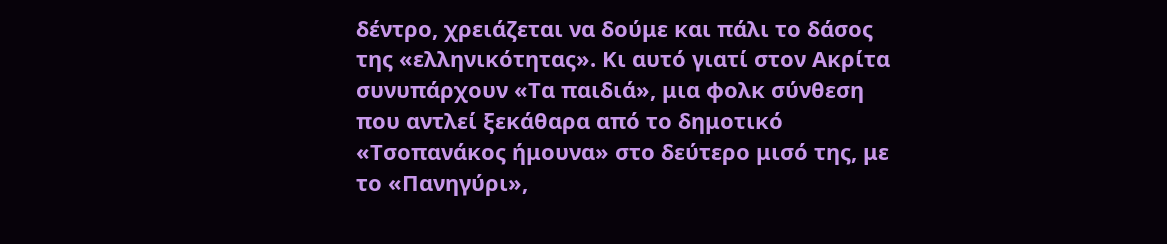δέντρο, χρειάζεται να δούμε και πάλι το δάσος της «ελληνικότητας». Κι αυτό γιατί στον Ακρίτα συνυπάρχουν «Τα παιδιά», μια φολκ σύνθεση που αντλεί ξεκάθαρα από το δημοτικό «Τσοπανάκος ήμουνα» στο δεύτερο μισό της, με το «Πανηγύρι»,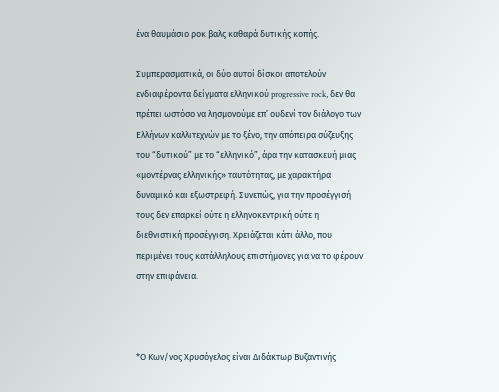ένα θαυμάσιο ροκ βαλς καθαρά δυτικής κοπής.

Συμπερασματικά, οι δύο αυτοί δίσκοι αποτελούν ενδιαφέροντα δείγματα ελληνικού progressive rock, δεν θα πρέπει ωστόσο να λησμονούμε επ’ ουδενί τον διάλογο των Ελλήνων καλλιτεχνών με το ξένο, την απόπειρα σύζευξης του “δυτικού” με το “ελληνικό”, άρα την κατασκευή μιας «μοντέρνας ελληνικής» ταυτότητας, με χαρακτήρα δυναμικό και εξωστρεφή. Συνεπώς, για την προσέγγισή τους δεν επαρκεί ούτε η ελληνοκεντρική ούτε η διεθνιστική προσέγγιση. Χρειάζεται κάτι άλλο, που περιμένει τους κατάλληλους επιστήμονες για να το φέρουν στην επιφάνεια.



*Ο Κων/νος Χρυσόγελος είναι Διδάκτωρ Βυζαντινής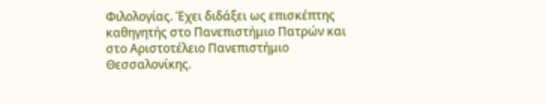Φιλολογίας. Έχει διδάξει ως επισκέπτης καθηγητής στο Πανεπιστήμιο Πατρών και στο Αριστοτέλειο Πανεπιστήμιο Θεσσαλονίκης.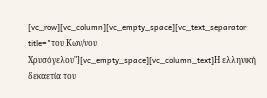[vc_row][vc_column][vc_empty_space][vc_text_separator title="του Κων/νου Χρυσόγελου"][vc_empty_space][vc_column_text]Η ελληνική δεκαετία του